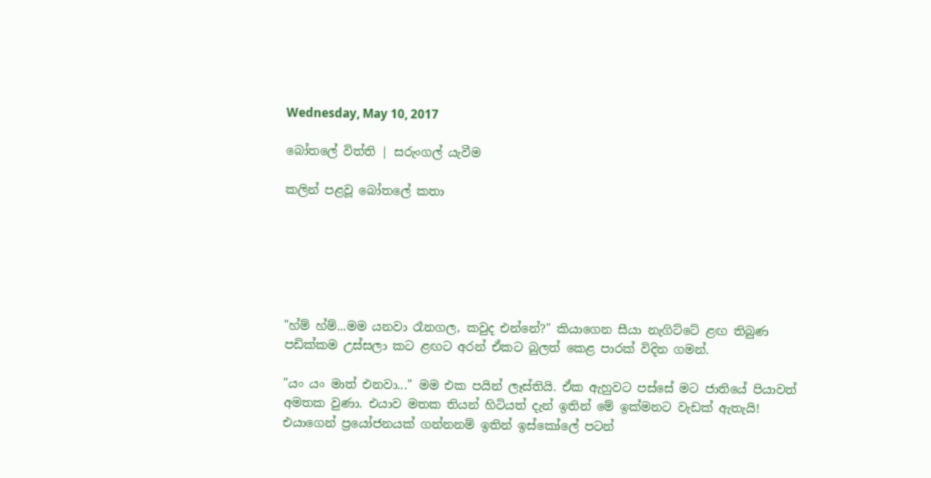Wednesday, May 10, 2017

බෝතලේ විත්ති | සරුංගල් යැවීම

කලින් පළවූ බෝතලේ කතා






"හ්ම් හ්ම්...මම යනවා රෑනගල, කවුද එන්නේ?" කියාගෙන සීයා නැගිට්ටේ ළඟ තිබුණ පඩික්කම උස්සලා කට ළඟට අරන් ඒකට බුලත් කෙළ පාරක් විදින ගමන්.

"යං යං මාත් එනවා..." මම එක පයින් ලෑස්තියි. ඒක ඇහුවට පස්සේ මට ජාතියේ පියාවත් අමතක වුණා. එයාව මතක තියන් හිටියත් දැන් ඉතින් මේ ඉක්මනට වැඩක් ඇතැයි! එයාගෙන් ප්‍රයෝජනයක් ගන්නනම් ඉතින් ඉස්කෝලේ පටන්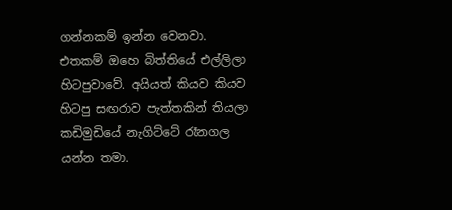ගන්නකම් ඉන්න වෙනවා. එතකම් ඔහෙ බිත්තියේ එල්ලිලා හිටපුවාවේ. අයියත් කියව කියව හිටපු සඟරාව පැත්තකින් තියලා කඩිමුඩියේ නැගිට්ටේ රෑනගල යන්න තමා.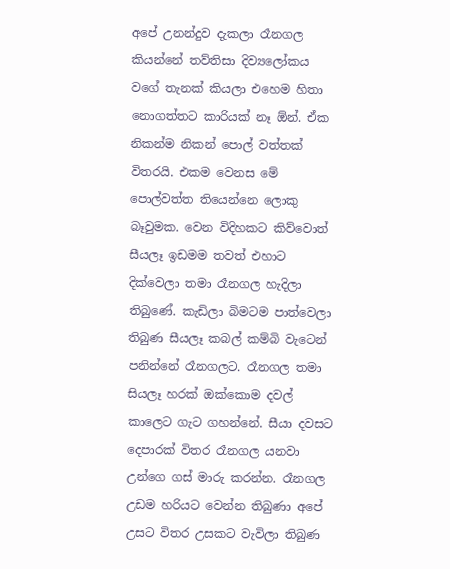අපේ උනන්දුව දැකලා රෑනගල කියන්නේ තව්තිසා දිව්‍යලෝකය වගේ තැනක් කියලා එහෙම හිතා නොගත්තට කාරියක් නෑ ඕන්. ඒක නිකන්ම නිකන් පොල් වත්තක් විතරයි. එකම වෙනස මේ පොල්වත්ත තියෙන්නෙ ලොකු බෑවුමක. වෙන විදිහකට කිව්වොත් සීයලෑ ඉඩමම තවත් එහාට දික්වෙලා තමා රෑනගල හැදිලා තිබුණේ. කැඩිලා බිමටම පාත්වෙලා තිබුණ සීයලෑ කබල් කම්බි වැටෙන් පනින්නේ රෑනගලට. රෑනගල තමා සියලෑ හරක් ඔක්කොම දවල් කාලෙට ගැට ගහන්නේ. සීයා දවසට දෙපාරක් විතර රෑනගල යනවා උන්ගෙ ගස් මාරු කරන්න. රෑනගල උඩම හරියට වෙන්න තිබුණා අපේ උසට විතර උසකට වැවිලා තිබුණ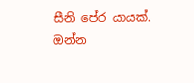සීනි පේර යායක්. ඔන්න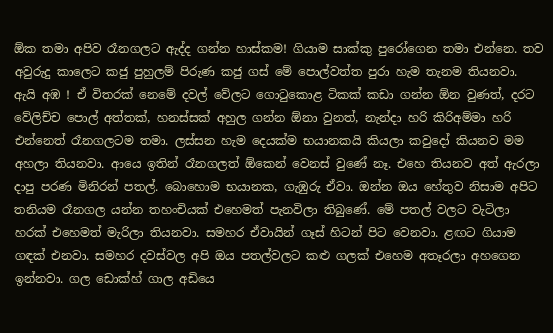ඕක තමා අපිව රෑනගලට ඇද්ද ගන්න හාස්කම! ගියාම සාක්කු පුරෝගෙන තමා එන්නෙ. තව අවුරුදු කාලෙට කජු පුහුලම් පිරුණ කජු ගස් මේ පොල්වත්ත පුරා හැම තැනම තියනවා. ඇයි අඹ ! ඒ විතරක් නෙමේ දවල් වේලට ගො‍ටුකොළ ටිකක් කඩා ගන්න ඕන වුණත්, දරට වේලිච්ච පොල් අත්තක්, හනස්සක් අහුල ගන්න ඕනා වුනත්, නැන්දා හරි කිරිඅම්මා හරි එන්නෙත් රෑනගලටම තමා. ලස්සන හැම දෙයක්ම භයානකයි කියලා කවුදෝ කියනව මම අහලා තියනවා. ආයෙ ඉතින් රෑනගලත් ඕකෙන් වෙනස් වුණේ නෑ. එහෙ තියනව අත් ඇරලා දාපු පරණ මිනිරන් පතල්. බොහොම භයානක, ගැඹුරු ඒවා. ඔන්න ඔය හේතුව නිසාම අපිට තනියම රෑනගල යන්න තහංචියක් එහෙමත් පැනවිලා තිබුණේ. මේ පතල් වලට වැටිලා හරක් එහෙමත් මැරිලා තියනවා. සමහර ඒවායින් ගෑස් හිටන් පිට වෙනවා. ළඟට ගියාම ගඳක් එනවා. සමහර දවස්වල අපි ඔය පතල්වලට කළු ගලක් එහෙම අතෑරලා අහගෙන ඉන්නවා. ගල ඩොක්හ් ගාල අඩියෙ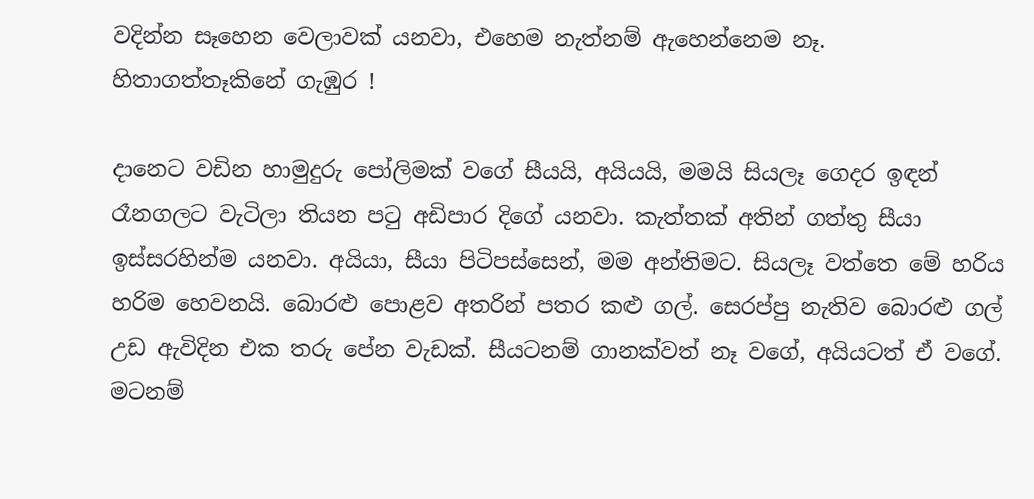වදින්න සෑහෙන වෙලාවක් යනවා, එහෙම නැත්නම් ඇහෙන්නෙම නෑ. හිතාගත්තෑකිනේ ගැඹුර !

දානෙට වඩින හාමුදුරු පෝලිමක් වගේ සීයයි, අයියයි, මමයි සියලෑ ගෙදර ඉඳන් රෑනගලට වැටිලා තියන ප‍ටු අඩිපාර දිගේ යනවා. කැත්තක් අතින් ගත්තු සීයා ඉස්සරහින්ම යනවා. අයියා, සීයා පිටිපස්සෙන්, මම අන්තිමට. සියලෑ වත්තෙ මේ හරිය හරිම හෙවනයි. බොරළු පොළව අතරින් පතර කළු ගල්. සෙරප්පු නැතිව බොරළු ගල් උඩ ඇවිදින එක තරු පේන වැඩක්. සීයටනම් ගානක්වත් නෑ වගේ, අයියටත් ඒ වගේ. මටනම්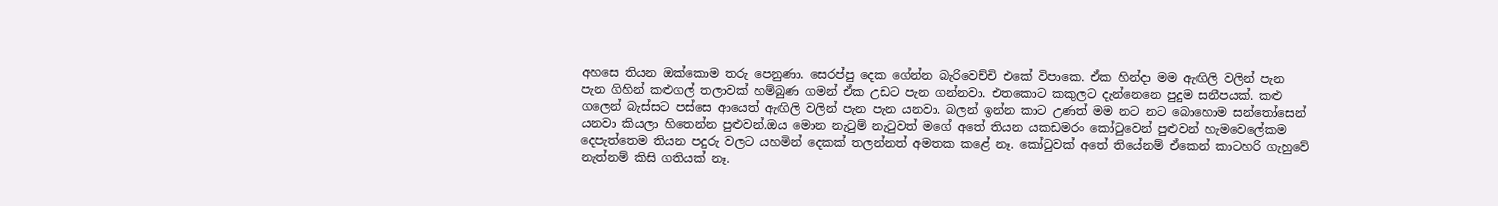අහසෙ තියන ඔක්කොම තරු පෙනුණා. සෙරප්පු දෙක ගේන්න බැරිවෙච්චි එකේ විපාකෙ. ඒක හින්දා මම ඇඟිලි වලින් පැන පැන ගිහින් කළුගල් තලාවක් හම්බුණ ගමන් ඒක උඩට පැන ගන්නවා. එතකොට කකුලට දැන්නෙනෙ පුදුම සනීපයක්. කළු ගලෙන් බැස්සට පස්සෙ ආයෙත් ඇඟිලි වලින් පැන පැන යනවා. බලන් ඉන්න කාට උණත් මම නට නට බොහොම සන්‍තෝසෙන් යනවා කියලා හිතෙන්න පුළුවන්.ඔය මොන නැ‍ටුම් නැ‍ටුවත් මගේ අතේ තියන යකඩමරං කෝ‍ටුවෙන් පුළුවන් හැමවෙලේකම දෙපැත්තෙම තියන පදුරු වලට යහමින් දෙකක් තලන්නත් අමතක කළේ නෑ. කෝ‍ටුවක් අතේ තියේනම් ඒකෙන් කාටහරි ගැහුවේ නැත්නම් කිසි ගතියක් නෑ.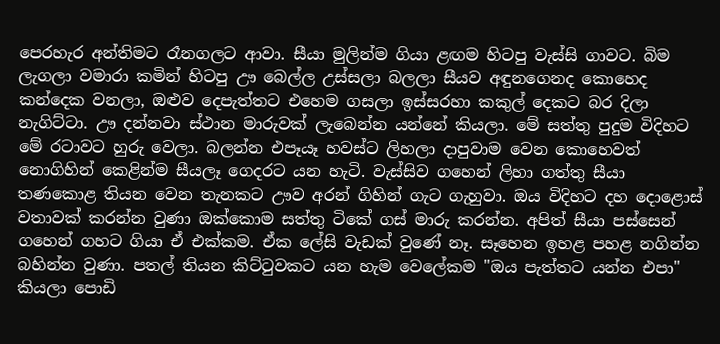පෙරහැර අන්තිමට රෑනගලට ආවා. සීයා මුලින්ම ගියා ළඟම හිටපු වැස්සි ගාවට. බිම ලැගලා වමාරා කමින් හිටපු ඌ බෙල්ල උස්සලා බලලා සීයව අඳුනගෙනද කොහෙද කන්දෙක වනලා, ඔළුව දෙපැත්තට එහෙම ගසලා ඉස්සරහා කකුල් දෙකට බර දිලා නැගිට්ටා. ඌ දන්නවා ස්ථාන මාරුවක් ලැබෙන්න යන්නේ කියලා. මේ සත්තු පුදුම විදිහට මේ රටාවට හුරු වෙලා. බලන්න එපෑයෑ හවස්ට ලිහලා දාපුවාම වෙන කොහෙවත් නොගිහින් කෙළින්ම සීයලෑ ගෙදරට යන හැටි. වැස්සිව ගහෙන් ලිහා ගත්තු සීයා තණකොළ තියන වෙන තැනකට ඌව අරන් ගිහින් ගැට ගැහුවා. ඔය විදිහට දහ දොළොස් වතාවක් කරන්න වුණා ඔක්කොම සත්තු ටිකේ ගස් මාරු කරන්න. අපිත් සීයා පස්සෙන් ගහෙන් ගහට ගියා ඒ එක්කම. ඒක ලේසි වැඩක් වුණේ නෑ. සෑහෙන ඉහළ පහළ නගින්න බහින්න වුණා. පතල් තියන කිට්‍ටුවකට යන හැම වෙලේකම "ඔය පැත්තට යන්න එපා" කියලා පොඩි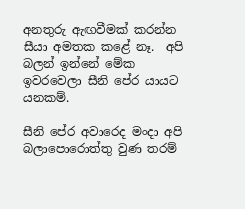අනතුරු ඇඟවීමක් කරන්න සීයා අමතක කළේ නෑ.  අපි බලන් ඉන්නේ මේක ඉවරවෙලා සීනි පේර යායට යනකම්.

සීනි පේර අවාරෙද මංදා අපි බලාපොරොත්තු වුණ තරම්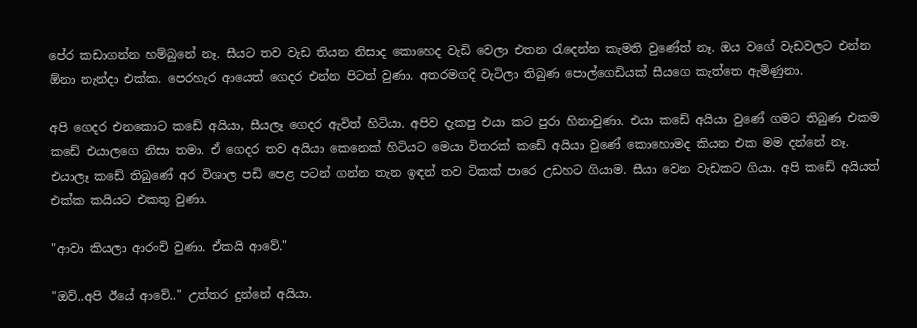පේර කඩාගන්න හම්බුනේ නෑ. සීයට තව වැඩ තියන නිසාද කොහෙද වැඩි වෙලා එතන ‍රැදෙන්න කැමති වුණේත් නෑ. ඔය වගේ වැඩවලට එන්න ඕනා නැන්දා එක්ක. පෙරහැර ආයෙත් ගෙදර එන්න පිටත් වුණා. අතරමගදි වැටිලා තිබුණ පොල්ගෙඩියක් සීයගෙ කැත්තෙ ඇමිණුනා.

අපි ගෙදර එනකොට කඩේ අයියා, සීයලෑ ගෙදර ඇවිත් හිටියා. අපිව දැකපු එයා කට පුරා හිනාවුණා. එයා කඩේ අයියා වුණේ ගමට තිබුණ එකම කඩේ එයාලගෙ නිසා තමා. ඒ ගෙදර තව අයියා කෙනෙක් හිටියට මෙයා විතරක් කඩේ අයියා වුණේ කොහොමද කියන එක මම දන්නේ නෑ. එයාලෑ කඩේ තිබුණේ අර විශාල පඩි පෙළ පටන් ගන්න තැන ඉඳන් තව ටිකක් පාරෙ උඩහට ගියාම. සීයා වෙන වැඩකට ගියා. අපි කඩේ අයියත් එක්ක කයියට එකතු වුණා.

"ආවා කියලා ආරංචි වුණා. ඒකයි ආවේ."

"ඔව්..අපි ඊයේ ආවේ.." උත්තර දුන්නේ අයියා.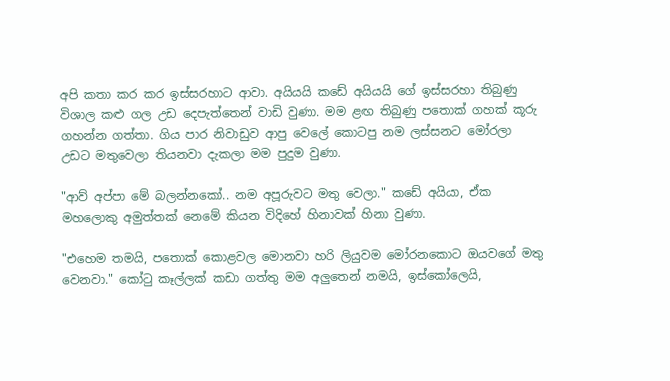අපි කතා කර කර ඉස්සරහාට ආවා. අයියයි කඩේ අයියයි ගේ ඉස්සරහා තිබුණු විශාල කළු ගල උඩ දෙපැත්තෙන් වාඩි වුණා. මම ළඟ තිබුණු පතොක් ගහක් කූරු ගහන්න ගත්තා. ගිය පාර නිවාඩුව ආපු වෙලේ කොටපු නම ලස්සනට මෝරලා උඩට මතුවෙලා තියනවා දැකලා මම පුදුම වුණා.

"ආව් අප්පා මේ බලන්නකෝ.. නම අපූරුවට මතු වෙලා." කඩේ අයියා, ඒක මහලොකු අමුත්තක් නෙමේ කියන විදිහේ හිනාවක් හිනා වුණා.

"එහෙම තමයි, පතොක් කොළවල මොනවා හරි ලියුවම මෝරනකොට ඔයවගේ මතු වෙනවා." කෝ‍ටු කෑල්ලක් කඩා ගත්තු මම අලුතෙන් නමයි, ඉස්කෝලෙයි,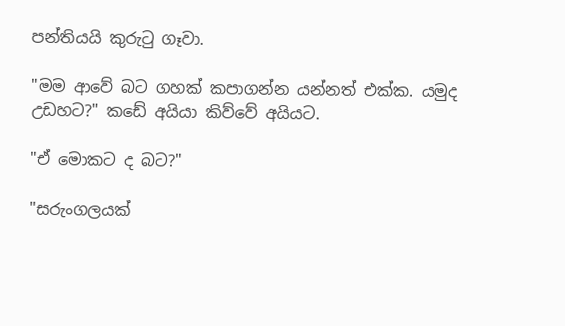පන්තියයි කුරු‍ටු ගෑවා.

"මම ආවේ බට ගහක් කපාගන්න යන්නත් එක්ක. යමුද උඩහට?" කඩේ අයියා කිව්වේ අයියට.

"ඒ මොකට ද බට?"

"සරුංගලයක්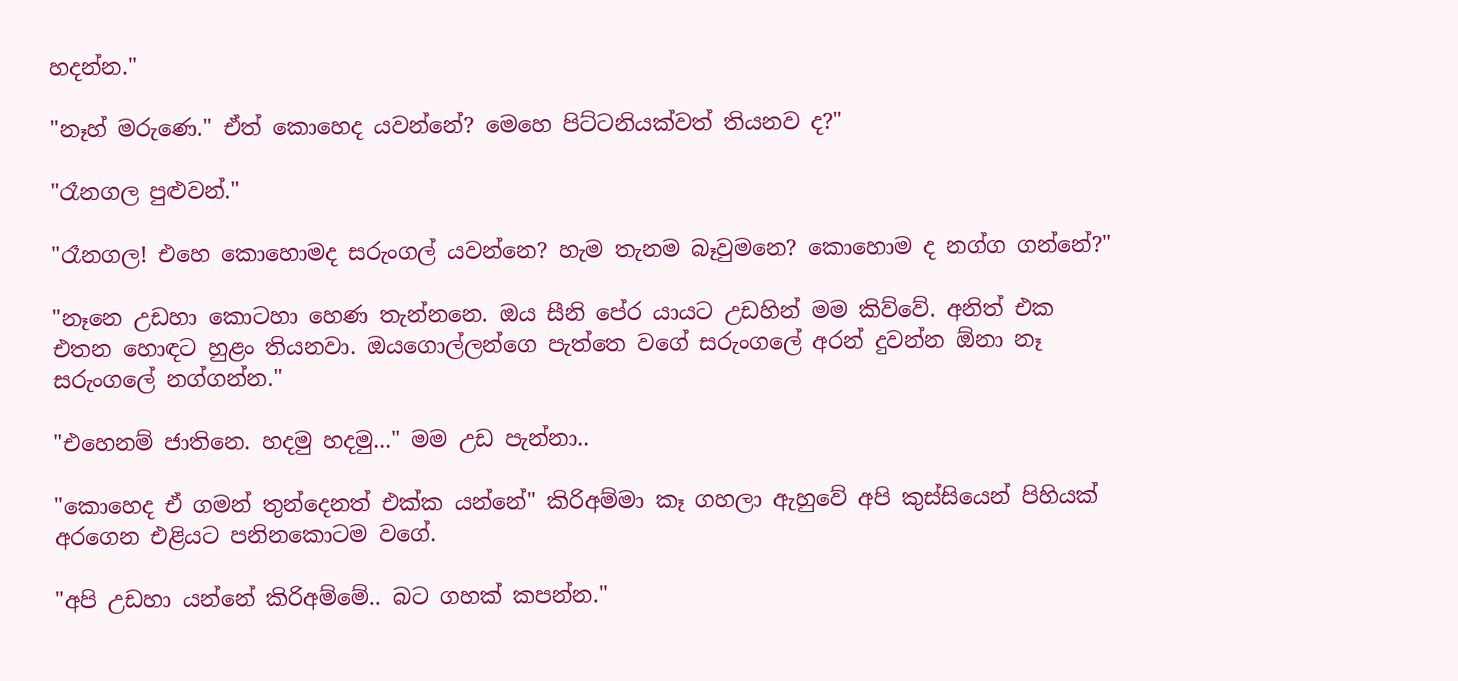හදන්න."

"නෑහ් මරුණෙ." ඒත් කොහෙද යවන්නේ? මෙහෙ පිට්ටනියක්වත් තියනව ද?"

"රෑනගල පුළුවන්."

"රෑනගල! එහෙ කොහොමද සරුංගල් යවන්නෙ? හැම තැනම බෑවුමනෙ? කොහොම ද නග්ග ගන්නේ?"

"නෑනෙ උඩහා කොටහා හෙණ තැන්නනෙ. ඔය සීනි පේර යායට උඩහින් මම කිව්වේ. අනිත් එක එතන හොඳට හුළං තියනවා. ඔයගොල්ලන්ගෙ පැත්තෙ වගේ සරුංගලේ අරන් දුවන්න ඕනා නෑ සරුංගලේ නග්ගන්න."

"එහෙනම් ජාතිනෙ. හදමු හදමු..." මම උඩ පැන්නා..

"කොහෙද ඒ ගමන් තුන්දෙනත් එක්ක යන්නේ" කිරිඅම්මා කෑ ගහලා ඇහුවේ අපි කුස්සියෙන් පිහියක් අරගෙන එළියට පනිනකොටම වගේ.

"අපි උඩහා යන්නේ කිරිඅම්මේ.. බට ගහක් කපන්න."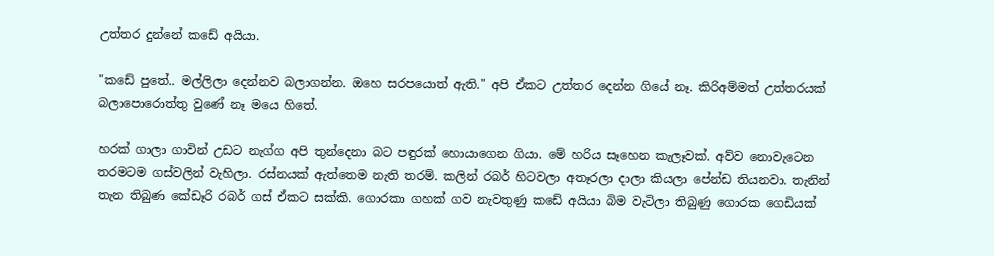උත්තර දුන්නේ කඩේ අයියා.

"කඩේ පුතේ.. මල්ලිලා දෙන්නව බලාගන්න. ඔහෙ සරපයොත් ඇති." අපි ඒකට උත්තර දෙන්න ගියේ නෑ. කිරිඅම්මත් උත්තරයක් බලාපොරොත්තු වුණේ නෑ මයෙ හිතේ.

හරක් ගාලා ගාවින් උඩට නැග්ග අපි තුන්දෙනා බට පඳුරක් හොයාගෙන ගියා. මේ හරිය සෑහෙන කැලෑවක්. අව්ව නොවැටෙන තරමටම ගස්වලින් වැහිලා. රස්නයක් ඇත්තෙම නැති තරම්. කලින් රබර් හිටවලා අතෑරලා දාලා කියලා පේන්ඩ තියනවා. තැනින් තැන තිබුණ කේඩෑරි රබර් ගස් ඒකට සක්කි. ගොරකා ගහක් ගව නැවතුණු කඩේ අයියා බිම වැටිලා තිබුණු ගොරක ගෙඩියක්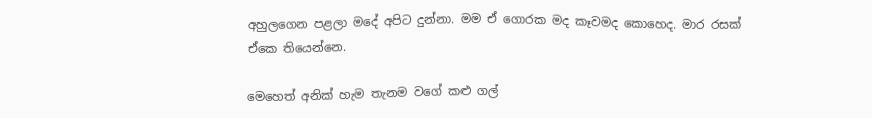අහුලගෙන පළලා මදේ අපිට දුන්නා. මම ඒ ගොරක මද කෑවමද කොහෙද. මාර රසක් ඒකෙ තියෙන්නෙ.

මෙහෙත් අනික් හැම තැනම වගේ කළු ගල්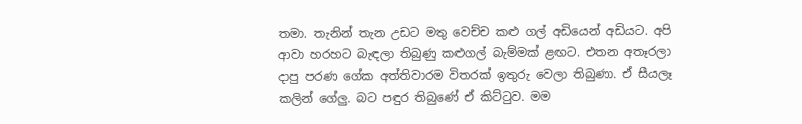තමා. තැනින් තැන උඩට මතු වෙච්ච කළු ගල් අඩියෙන් අඩියට. අපි ආවා හරහට බැඳලා තිබුණු කළුගල් බැම්මක් ළඟට. එතන අතෑරලා දාපු පරණ ගේක අත්තිවාරම විතරක් ඉතුරු වෙලා තිබුණා. ඒ සීයලෑ කලින් ගේලු. බට පඳුර තිබුණේ ඒ කිට්‍ටුව. මම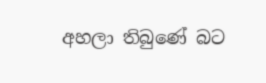අහලා තිබුණේ බට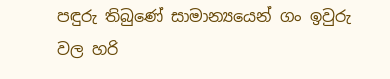පඳුරු තිබුණේ සාමාන්‍යයෙන් ගං ඉවුරු වල හරි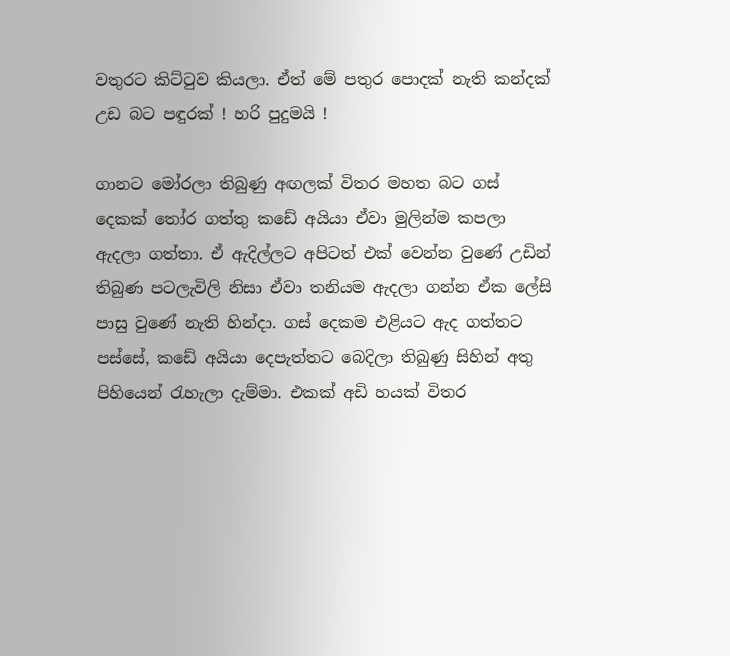වතුරට කිට්‍ටුව කියලා. ඒත් මේ පතුර පොදක් නැති කන්දක් උඩ බට පඳුරක් ! හරි පුදුමයි !

ගානට මෝරලා තිබුණු අඟලක් විතර මහත බට ගස් දෙකක් ‍තෝර ගත්තු කඩේ අයියා ඒවා මුලින්ම කපලා ඇදලා ගත්තා. ඒ ඇදිල්ලට අපිටත් එක් වෙන්න වුණේ උඩින් තිබුණ පටලැවිලි නිසා ඒවා තනියම ඇදලා ගන්න ඒක ලේසි පාසු වුණේ නැති හින්දා. ගස් දෙකම එළියට ඇද ගත්තට පස්සේ, කඩේ අයියා දෙපැත්තට බෙදිලා තිබුණු සිහින් අතු පිහියෙන් ‍රැහැලා දැම්මා. එකක් අඩි හයක් විතර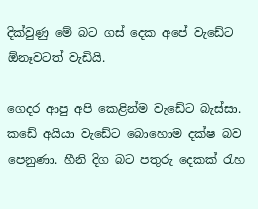දික්වුණු මේ බට ගස් දෙක අපේ වැඩේට ඕනෑවටත් වැඩියි.

ගෙදර ආපු අපි කෙළින්ම වැඩේට බැස්සා. කඩේ අයියා වැඩේට බොහොම දක්ෂ බව පෙනුණා. හීනි දිග බට පතුරු දෙකක් ‍රැහ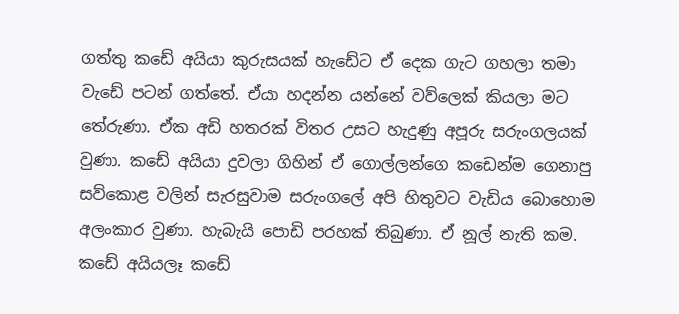ගත්තු කඩේ අයියා කුරුසයක් හැඩේට ඒ දෙක ගැට ගහලා තමා වැඩේ පටන් ගත්තේ. ඒයා හදන්න යන්නේ වව්ලෙක් කියලා මට තේරුණා. ඒක අඩි හතරක් විතර උසට හැදුණු අපූරු සරුංගලයක් වුණා. කඩේ අයියා දුවලා ගිහින් ඒ ගොල්ලන්ගෙ කඩෙන්ම ගෙනාපු සව්කොළ වලින් සැරසුවාම සරුංගලේ අපි හිතුවට වැඩිය බොහොම අලංකාර වුණා. හැබැයි පොඩි පරහක් තිබුණා. ඒ නූල් නැති කම. කඩේ අයියලෑ කඩේ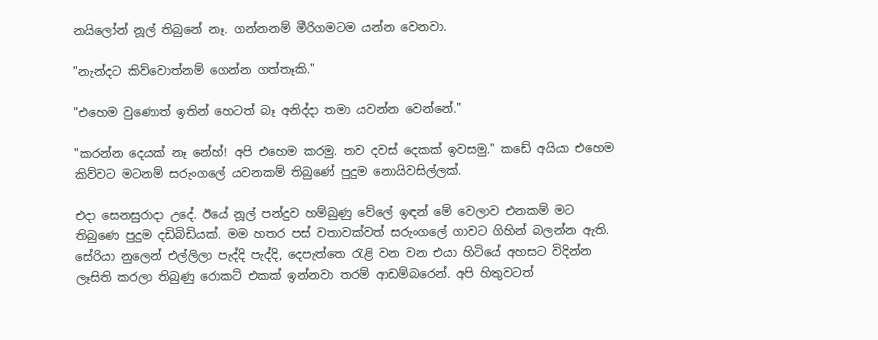නයිලෝන් නූල් තිබුනේ නෑ. ගන්නනම් මීරිගමටම යන්න වෙනවා.

"නැන්දට කිව්වොත්නම් ගෙන්න ගත්තෑකි."

"එහෙම වුණොත් ඉතින් හෙටත් බෑ අනිද්දා තමා යවන්න වෙන්නේ."

"කරන්න දෙයක් නෑ නේහ්! අපි එහෙම කරමු. තව දවස් දෙකක් ඉවසමු." කඩේ අයියා එහෙම කිව්වට මටනම් සරුංගලේ යවනකම් තිබුණේ පුදුම නොයිවසිල්ලක්.

එදා සෙනසුරාදා උදේ. ඊයේ නූල් පන්දුව හම්බුණු වේලේ ඉඳන් මේ වෙලාව එනකම් මට තිබුණෙ පුදුම දඩිබිඩියක්. මම හතර පස් වතාවක්වත් සරුංගලේ ගාවට ගිහින් බලන්න ඇති. සේරියා නුලෙන් එල්ලිලා පැද්දි පැද්දි, දෙපැත්තෙ ‍රැළි වන වන එයා හිටියේ අහසට විදින්න ලෑසිති කරලා තිබුණු රොකට් එකක් ඉන්නවා තරම් ආඩම්බරෙන්. අපි හිතුවටත්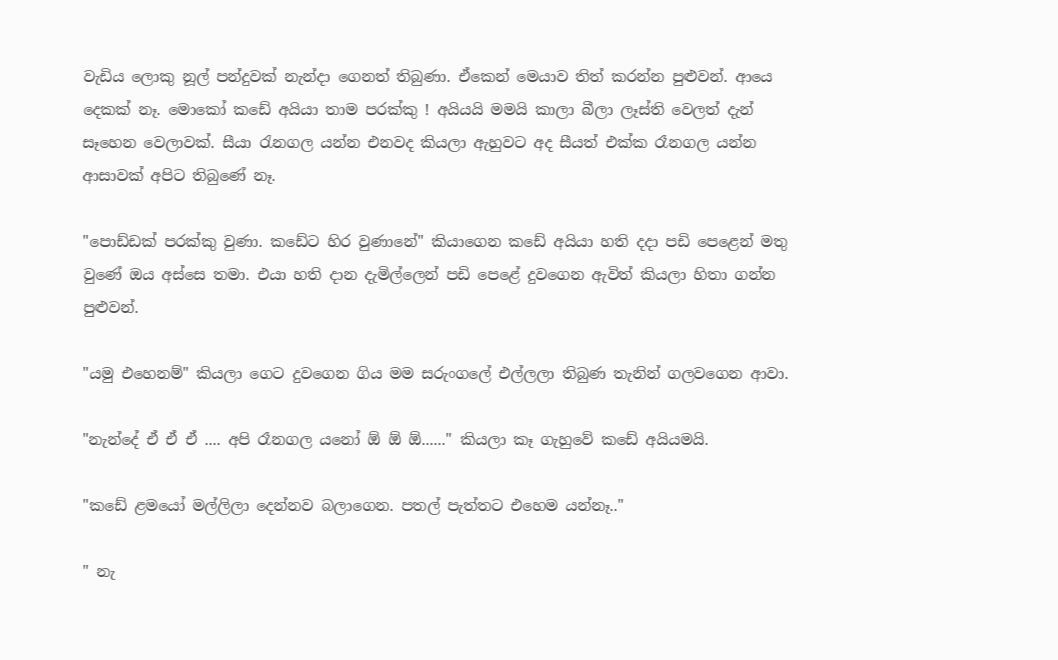වැඩිය ලොකු නූල් පන්දුවක් නැන්දා ගෙනත් තිබුණා. ඒකෙන් මෙයාව තිත් කරන්න පුළුවන්. ආයෙ දෙකක් නෑ. මොකෝ කඩේ අයියා තාම පරක්කු ! අයියයි මමයි කාලා බීලා ලෑස්ති වෙලත් දැන් සෑහෙන වෙලාවක්. සීයා ‍රැනගල යන්න එනවද කියලා ඇහුවට අද සීයත් එක්ක රෑනගල යන්න ආසාවක් අපිට තිබුණේ නෑ.

"පොඩ්ඩක් පරක්කු වුණා. කඩේට හිර වුණානේ" කියාගෙන කඩේ අයියා හති දදා පඩි පෙළෙන් මතු වුණේ ඔය අස්සෙ තමා. එයා හති දාන දැමිල්ලෙන් පඩි පෙළේ දුවගෙන ඇවිත් කියලා හිතා ගන්න පුළුවන්.

"යමු එහෙනම්" කියලා ගෙට දුවගෙන ගිය මම සරුංගලේ එල්ලලා තිබුණ තැනින් ගලවගෙන ආවා.

"නැන්දේ ඒ ඒ ඒ .... අපි රෑනගල යනෝ ඕ ඕ ඕ......" කියලා කෑ ගැහුවේ කඩේ අයියමයි.

"කඩේ ළමයෝ මල්ලිලා දෙන්නව බලාගෙන. පතල් පැත්තට එහෙම යන්නෑ.."

" නැ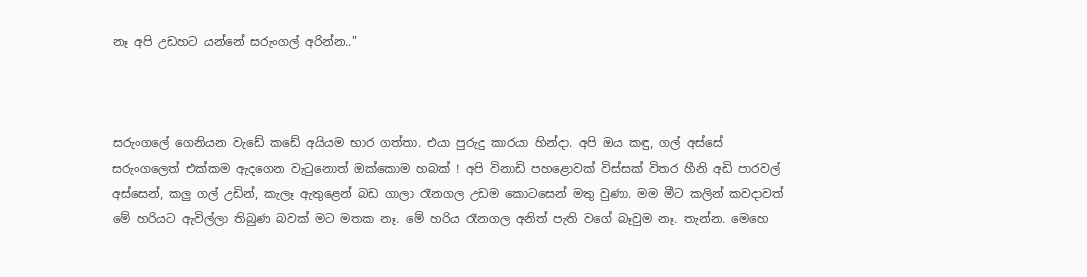නෑ අපි උඩහට යන්නේ සරුංගල් අරින්න.."



සරුංගලේ ගෙනියන වැඩේ කඩේ අයියම භාර ගත්තා. එයා පුරුදු කාරයා හින්දා. අපි ඔය කඳු, ගල් අස්සේ සරුංගලෙත් එක්කම ඇදගෙන වැ‍ටුනොත් ඔක්කොම හබක් ! අපි විනාඩි පහළොවක් විස්සක් විතර හීනි අඩි පාරවල් අස්සෙන්, කලු ගල් උඩින්, කැලෑ ඇතුළෙන් බඩ ගාලා රෑනගල උඩම කොටසෙන් මතු වුණා. මම මීට කලින් කවදාවත් මේ හරියට ඇවිල්ලා තිබුණ බවක් මට මතක නෑ. මේ හරිය රෑනගල අනිත් පැති වගේ බෑවුම නෑ. තැන්න. මෙහෙ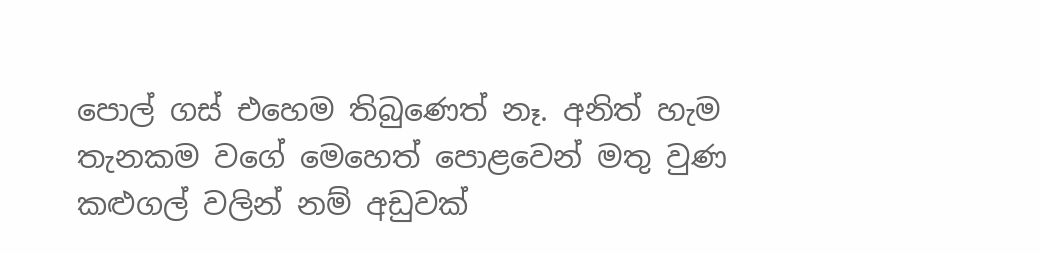පොල් ගස් එහෙම තිබුණෙත් නෑ. අනිත් හැම තැනකම වගේ මෙහෙත් පොළවෙන් මතු වුණ කළුගල් වලින් නම් අඩුවක්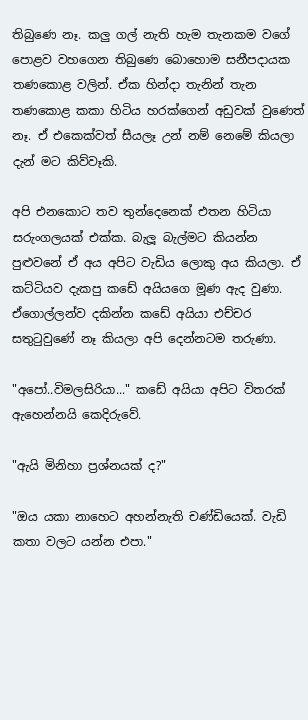තිබුණෙ නෑ. කලු ගල් නැති හැම තැනකම වගේ පොළව වහගෙන තිබුණෙ බොහොම සනීපදායක තණකොළ වලින්. ඒක හින්දා තැනින් තැන තණකොළ කකා හිටිය හරක්ගෙන් අඩුවක් වුණෙත් නෑ. ඒ එකෙක්වත් සීයලෑ උන් නම් නෙමේ කියලා දැන් මට කිව්වෑකි.

අපි එනකොට තව තුන්දෙනෙක් එතන හිටියා සරුංගලයක් එක්ක. බැලූ බැල්මට කියන්න පුළුවනේ ඒ අය අපිට වැඩිය ලොකු අය කියලා. ඒ කට්ටියව දැකපු කඩේ අයියගෙ මූණ ඇද වුණා. ඒගොල්ලන්ව දකින්න කඩේ අයියා එච්චර සතු‍ටුවුණේ නෑ කියලා අපි දෙන්නටම තරුණා.

"අපෝ..විමලසිරියා..." කඩේ අයියා අපිට විතරක් ඇහෙන්නයි කෙදිරුවේ.

"ඇයි මිනිහා ප්‍රශ්නයක් ද?"

"ඔය යකා නාහෙට අහන්නැති චණ්ඩියෙක්. වැඩි කතා වලට යන්න එපා."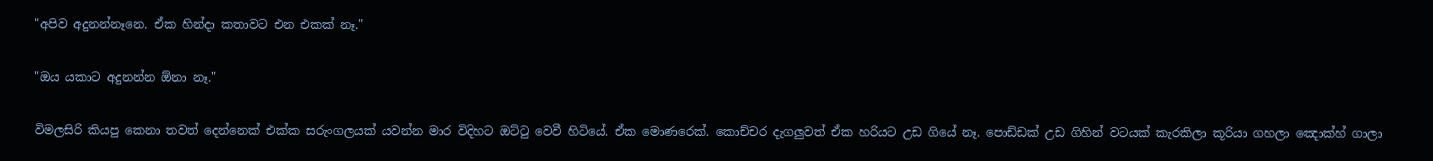"අපිව අදුනන්නෑනෙ. ඒක හින්දා කතාවට එන එකක් නෑ."

"ඔය යකාට අදුනන්න ඕනා නෑ."

විමලසිරි කියපු කෙනා තවත් දෙන්නෙක් එක්ක සරුංගලයක් යවන්න මාර විදිහට ඔට්‍ටු වෙවී හිටියේ. ඒක මොණරෙක්. කොච්චර දැගලුවත් ඒක හරියට උඩ ගියේ නෑ. පොඩ්ඩක් උඩ ගිහින් වටයක් කැරකිලා කූරියා ගහලා ඤොක්හ් ගාලා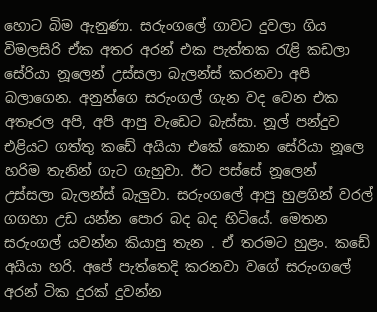හොට බිම ඇනුණා. සරුංගලේ ගාවට දුවලා ගිය විමලසිරි ඒක අතර අරන් එක පැත්තක ‍රැළි කඩලා සේරියා නූලෙන් උස්සලා බැලන්ස් කරනවා අපි බලාගෙන. අනුන්ගෙ සරුංගල් ගැන වද වෙන එක අතෑරල අපි, අපි ආපු වැඩෙට බැස්සා. නූල් පන්දුව එළියට ගත්තු කඩේ අයියා එකේ කොන සේරියා නූලෙ හරිම තැනින් ගැට ගැහුවා. ඊට පස්සේ නූලෙන් උස්සලා බැලන්ස් බැලුවා. සරුංගලේ ආපු හුළගින් වරල් ගගහා උඩ යන්න පොර බද බද හිටියේ. මෙතන සරුංගල් යවන්න කියාපු තැන . ඒ තරමට හුළං. කඩේ අයියා හරි. අපේ පැත්තෙදි කරනවා වගේ සරුංගලේ අරන් ටික දුරක් දුවන්න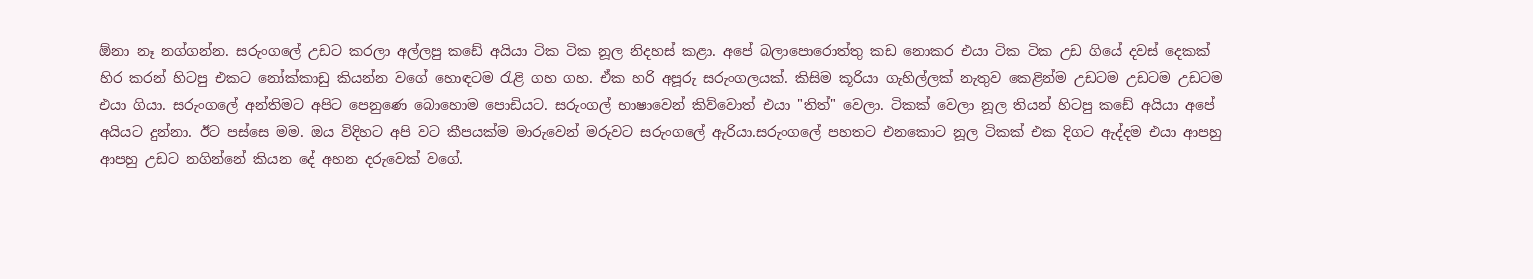ඕනා නෑ නග්ගන්න. සරුංගලේ උඩට කරලා අල්ලපු කඩේ අයියා ටික ටික නූල නිදහස් කළා. අපේ බලාපොරොත්තු කඩ නොකර එයා ටික ටික උඩ ගියේ දවස් දෙකක් හිර කරන් හිටපු එකට නෝක්කාඩු කියන්න වගේ හොඳටම ‍රැළි ගහ ගහ. ඒක හරි අපූරු සරුංගලයක්. කිසිම කූරියා ගැහිල්ලක් නැතුව කෙළින්ම උඩටම උඩටම උඩටම එයා ගියා. සරුංගලේ අන්තිමට අපිට පෙනුණෙ බොහොම පොඩියට. සරුංගල් භාෂාවෙන් කිව්වොත් එයා "තිත්" වෙලා. ටිකක් වෙලා නූල තියන් හිටපු කඩේ අයියා අපේ අයියට දුන්නා. ඊට පස්සෙ මම. ඔය විදිහට අපි වට කීපයක්ම මාරුවෙන් මරුවට සරුංගලේ ඇරියා.සරුංගලේ පහතට එනකොට නූල ටිකක් එක දිගට ඇද්දම එයා ආපහු ආපහු උඩට නගින්නේ කියන දේ අහන දරුවෙක් වගේ.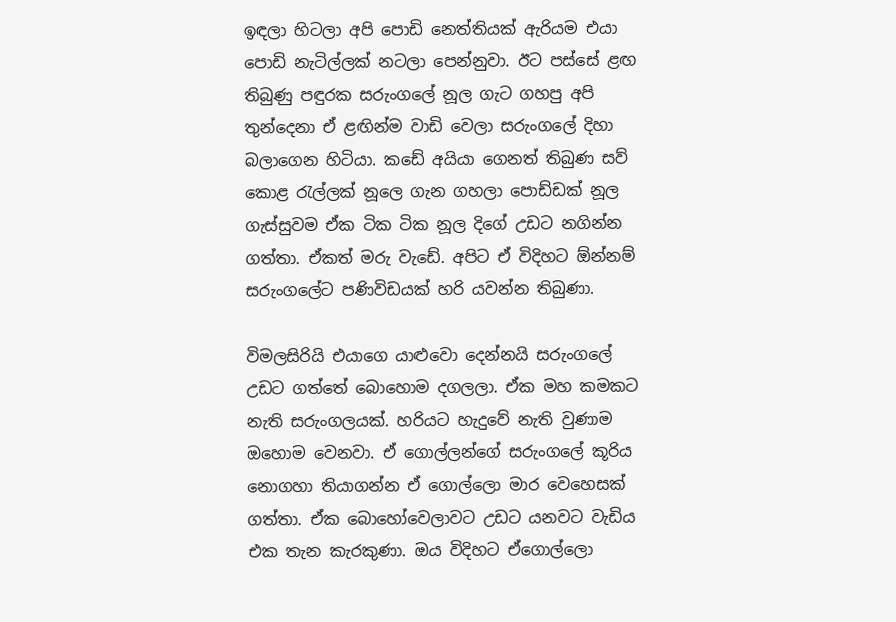ඉඳලා හිටලා අපි පොඩි නෙත්තියක් ඇරියම එයා පොඩි නැටිල්ලක් නටලා පෙන්නුවා. ඊට පස්සේ ළඟ තිබුණු පඳුරක සරුංගලේ නූල ගැට ගහපු අපි තුන්දෙනා ඒ ළඟින්ම වාඩි වෙලා සරුංගලේ දිහා බලාගෙන හිටියා. කඩේ අයියා ගෙනත් තිබුණ සව් කොළ ‍රැල්ලක් නූලෙ ගැන ගහලා පොඩ්ඩක් නූල ගැස්සුවම ඒක ටික ටික නූල දිගේ උඩට නගින්න ගත්තා. ඒකත් මරු වැඩේ. අපිට ඒ විදිහට ඕන්නම් සරුංගලේට පණිවිඩයක් හරි යවන්න තිබුණා.

විමලසිරියි එයාගෙ යාළුවො දෙන්නයි සරුංගලේ උඩට ගත්තේ බොහොම දගලලා. ඒක මහ කමකට නැති සරුංගලයක්. හරියට හැදුවේ නැති වුණාම ඔහොම වෙනවා. ඒ ගොල්ලන්ගේ සරුංගලේ කූරිය නොගහා තියාගන්න ඒ ගොල්ලො මාර වෙහෙසක් ගත්තා. ඒක බොහෝවෙලාවට උඩට යනවට වැඩිය එක තැන කැරකුණා. ඔය විදිහට ඒගොල්ලො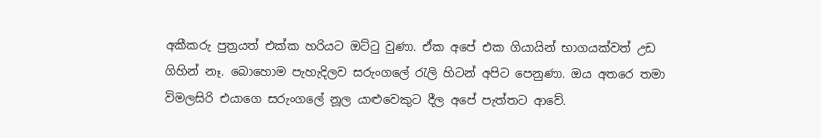අකීකරු පුත්‍රයත් එක්ක හරියට ඔට්‍ටු වුණා. ඒක අපේ එක ගියායින් භාගයක්වත් උඩ ගිහින් නෑ. බොහොම පැහැදිලව සරුංගලේ ‍රැලි හිටන් අපිට පෙනුණා. ඔය අතරෙ තමා විමලසිරි එයාගෙ සරුංගලේ නූල යාළුවෙකුට දීල අපේ පැත්තට ආවේ.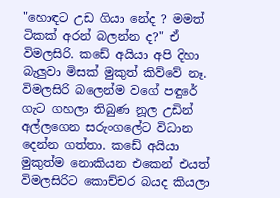"හොඳට උඩ ගියා නේද ? මමත් ටිකක් අරන් බලන්න ද?" ඒ විමලසිරි. කඩේ අයියා අපි දිහා බැලුවා මිසක් මුකුත් කිව්වේ නෑ. විමලසිරි බලෙන්ම වගේ පඳුරේ ගැට ගහලා තිබුණ නූල උඩින් අල්ලගෙන සරුංගලේට විධාන දෙන්න ගත්තා. කඩේ අයියා මුකුත්ම නොකියන එකෙන් එයත් විමලසිරිට කොච්චර බයද කියලා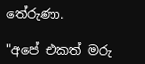තේරුණා.

"අපේ එකත් මරු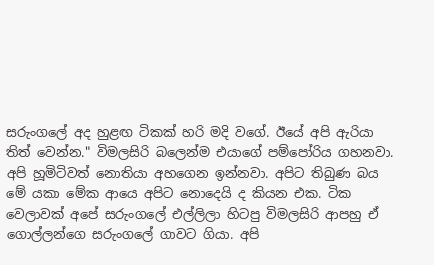සරුංගලේ අද හුළඟ ටිකක් හරි මදි වගේ. ඊයේ අපි ඇරියා තිත් වෙන්න." විමලසිරි බලෙන්ම එයාගේ පම්පෝරිය ගහනවා. අපි හූමිටිවත් නොතියා අහගෙන ඉන්නවා. අපිට තිබුණ බය මේ යකා මේක ආයෙ අපිට නොදෙයි ද කියන එක. ටික වෙලාවක් අපේ සරුංගලේ එල්ලිලා හිටපු විමලසිරි ආපහු ඒ ගොල්ලන්ගෙ සරුංගලේ ගාවට ගියා. අපි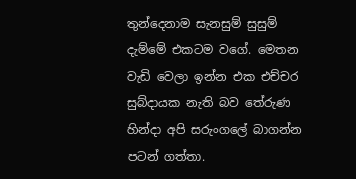තුන්දෙනාම සැනසුම් සුසුම් දැම්මේ එකටම වගේ. මෙතන වැඩි වෙලා ඉන්න එක එච්චර සුබ්දායක නැති බව තේරුණ හින්දා අපි සරුංගලේ බාගන්න පටන් ගත්තා.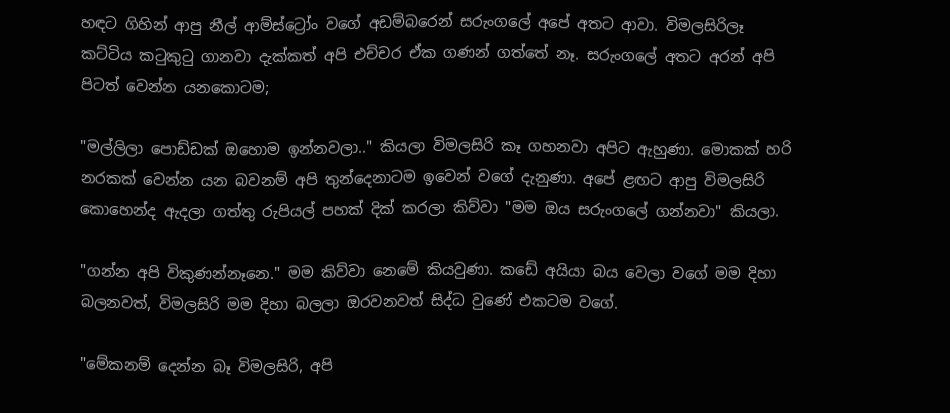හඳට ගිහින් ආපු නීල් ආම්ස්ට්‍රෝං වගේ අඩම්බරෙන් සරුංගලේ අපේ අතට ආවා. විමලසිරිලෑ කට්ටිය ක‍ටුකු‍ටු ගානවා දැක්කත් අපි එච්චර ඒක ගණන් ගත්තේ නෑ. සරුංගලේ අතට අරන් අපි පිටත් වෙන්න යනකොටම;

"මල්ලිලා පොඩ්ඩක් ඔහොම ඉන්නවලා.." කියලා විමලසිරි කෑ ගහනවා අපිට ඇහුණා. මොකක් හරි නරකක් වෙන්න යන බවනම් අපි තුන්දෙනාටම ඉවෙන් වගේ දැනුණා. අපේ ළඟට ආපු විමලසිරි කොහෙන්ද ඇදලා ගත්තු රුපියල් පහක් දික් කරලා කිව්වා "මම ඔය සරුංගලේ ගන්නවා" කියලා.

"ගන්න අපි විකුණන්නෑනෙ." මම කිව්වා නෙමේ කියවුණා. කඩේ අයියා බය වෙලා වගේ මම දිහා බලනවත්, විමලසිරි මම දිහා බලලා ඔරවනවත් සිද්ධ වුණේ එකටම වගේ.

"මේකනම් දෙන්න බෑ විමලසිරි, අපි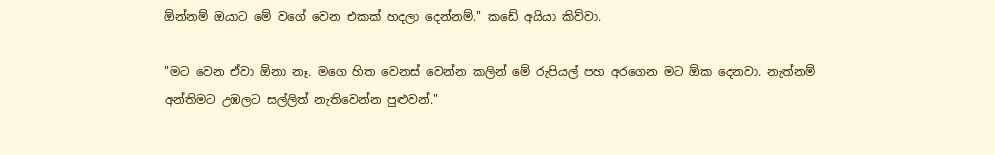ඕන්නම් ඔයාට මේ වගේ වෙන එකක් හදලා දෙන්නම්." කඩේ අයියා කිව්වා.

"මට වෙන ඒවා ඕනා නෑ. මගෙ හිත වෙනස් වෙන්න කලින් මේ රුපියල් පහ අරගෙන මට ඕක දෙනවා. නැත්නම් අන්තිමට උඹලට සල්ලිත් නැතිවෙන්න පුළුවන්."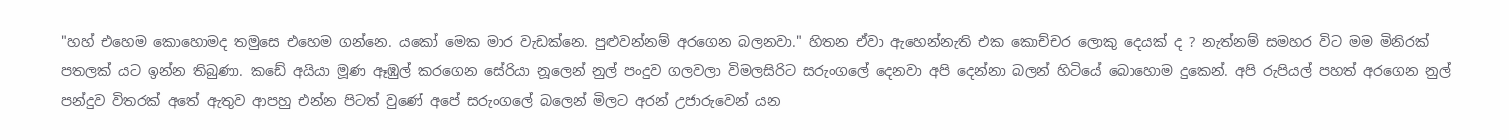"හහ් එහෙම කොහොමද තමුසෙ එහෙම ගන්නෙ. යකෝ මෙක මාර වැඩක්නෙ. පුළුවන්නම් අරගෙන බලනවා." හිතන ඒවා ඇහෙන්නැති එක කොච්චර ලොකු දෙයක් ද ? නැත්නම් සමහර විට මම මිනිරක් පතලක් යට ඉන්න තිබුණා. කඩේ අයියා මූණ ඈඹුල් කරගෙන සේරියා නූලෙන් නුල් පංදුව ගලවලා විමලසිරිට සරුංගලේ දෙනවා අපි දෙන්නා බලන් හිටියේ බොහොම දුකෙන්. අපි රුපියල් පහත් අරගෙන නුල් පන්දුව විතරක් අතේ ඇතුව ආපහු එන්න පිටත් වුණේ අපේ සරුංගලේ බලෙන් මිලට අරන් උජාරුවෙන් යන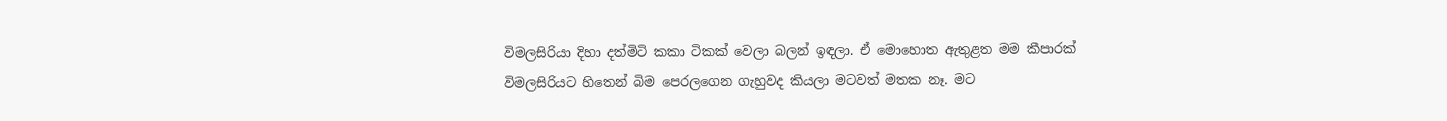විමලසිරියා දිහා දත්මිටි කකා ටිකක් වෙලා බලන් ඉඳලා. ඒ මොහොත ඇතුළත මම කීපාරක් විමලසිරියට හිතෙන් බිම පෙරලගෙන ගැහුවද කියලා මටවත් මතක නෑ. මට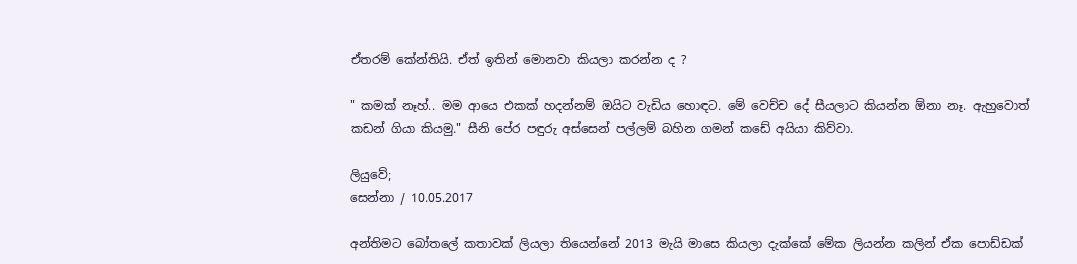ඒතරම් කේන්තියි. ඒත් ඉතින් මොනවා කියලා කරන්න ද ?

" කමක් නෑහ්.. මම ආයෙ එකක් හදන්නම් ඔයිට වැඩිය හොඳට. මේ වෙච්ච දේ සීයලාට කියන්න ඕනා නෑ. ඇහුවොත් කඩන් ගියා කියමු." සීනි පේර පඳුරු අස්සෙන් පල්ලම් බහින ගමන් කඩේ අයියා කිව්වා.

ලියුවේ;
සෙන්නා / 10.05.2017

අන්තිමට බෝතලේ කතාවක් ලියලා තියෙන්නේ 2013 මැයි මාසෙ කියලා දැක්කේ මේක ලියන්න කලින් ඒක පොඩ්ඩක්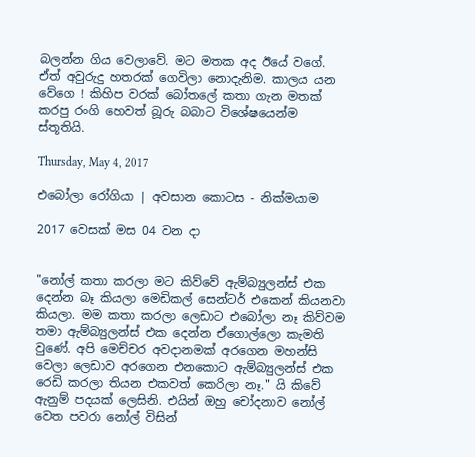බලන්න ගිය වෙලාවේ. මට මතක අද ඊයේ වගේ. ඒත් අවුරුදු හතරක් ගෙවිලා නොදැනිම. කාලය යන වේගෙ ! කිහිප වරක් බෝතලේ කතා ගැන මතක් කරපු රංගි හෙවත් බූරු බබාට විශේෂයෙන්ම ස්තූතියි.

Thursday, May 4, 2017

එබෝලා රෝගියා | අවසාන කොටස - නික්මයාම

2017 වෙසක් මස 04 වන දා


"නෝල් කතා කරලා මට කිව්වේ ඇම්බ්‍යුලන්ස් එක දෙන්න බෑ කියලා මෙඩිකල් සෙන්ටර් එකෙන් කියනවා කියලා. මම කතා කරලා ලෙඩාට එබෝලා නෑ කිව්වම තමා ඇම්බ්‍යුලන්ස් එක දෙන්න ඒගොල්ලො කැමති වුණේ. අපි මෙච්චර අවදානමක් අරගෙන මහන්සි වෙලා ලෙඩාව අරගෙන එනකොට ඇම්බ්‍යුලන්ස් එක රෙඩි කරලා තියන එකවත් කෙරිලා නෑ." යි කිවේ ඇනුම් පදයක් ලෙසිනි. එයින් ඔහු චෝදනාව නෝල් වෙත පවරා නෝල් විසින්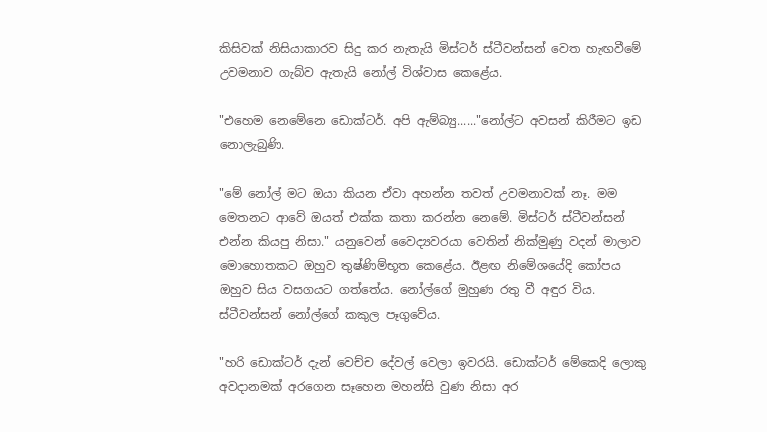කිසිවක් නිසියාකාරව සිදු කර නැතැයි මිස්ටර් ස්ටීවන්සන් වෙත හැඟවීමේ උවමනාව ගැබ්ව ඇතැයි නෝල් විශ්වාස කෙළේය.

"එහෙම නෙමේනෙ ඩොක්ටර්. අපි ඇම්බ්‍යු......"නෝල්ට අවසන් කිරීමට ඉඩ නොලැබුණි.

"මේ නෝල් මට ඔයා කියන ඒවා අහන්න තවත් උවමනාවක් නෑ. මම මෙතනට ආවේ ඔයත් එක්ක කතා කරන්න නෙමේ. මිස්ටර් ස්ටීවන්සන් එන්න කියපු නිසා." යනුවෙන් වෛද්‍යවරයා වෙතින් නික්මුණු වදන් මාලාව මොහොතකට ඔහුව තුෂ්ණිම්භූත කෙළේය. ඊළඟ නිමේශයේදි කෝපය ඔහුව සිය වසගයට ගත්තේය. නෝල්ගේ මුහුණ රතු වී අඳුර විය. ස්ටීවන්සන් නෝල්ගේ කකුල පෑගුවේය.

"හරි ඩොක්ටර් දැන් වෙච්ච දේවල් වෙලා ඉවරයි. ඩොක්ටර් මේකෙදි ලොකු අවදානමක් අරගෙන සෑහෙන මහන්සි වුණ නිසා අර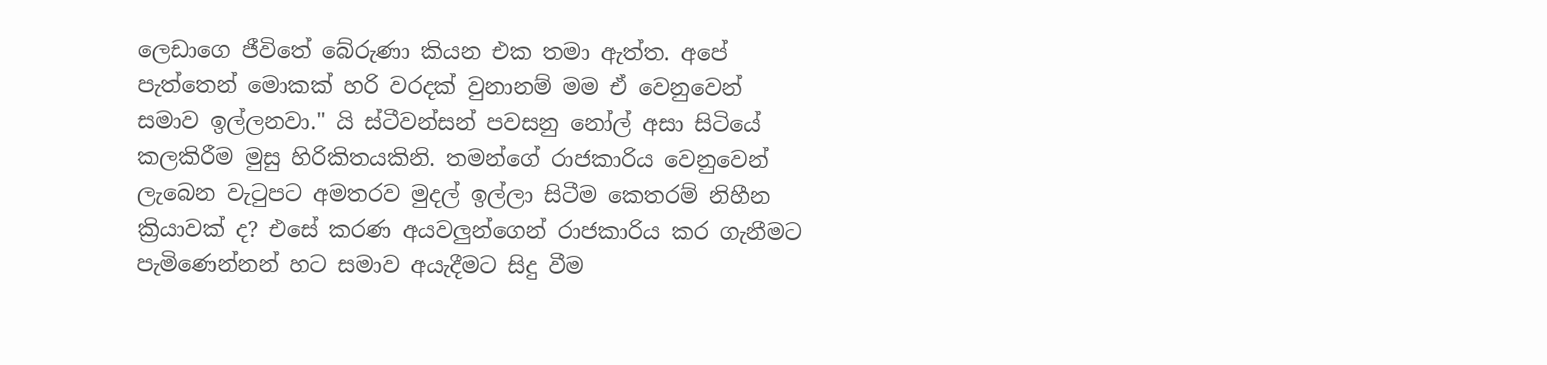ලෙඩාගෙ ජීවිතේ බේරුණා කියන එක තමා ඇත්ත. අපේ පැත්තෙන් මොකක් හරි වරදක් වුනානම් මම ඒ වෙනුවෙන් සමාව ඉල්ලනවා." යි ස්ටීවන්සන් පවසනු නෝල් අසා සිටියේ කලකිරීම මුසු හිරිකිතයකිනි. තමන්ගේ රාජකාරිය වෙනුවෙන් ලැබෙන වැ‍ටුපට අමතරව මුදල් ඉල්ලා සිටීම කෙතරම් නිහීන ක්‍රියාවක් ද? එසේ කරණ අයවලුන්ගෙන් රාජකාරිය කර ගැනීමට පැමිණෙන්නන් හට සමාව අයැදීමට සිදු වීම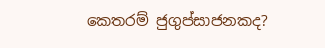කෙතරම් ජුගුප්සාජනකද?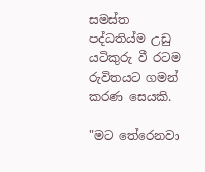සමස්ත පද්ධතිය්ම උඩු යටිකුරු වී රටම රුවිතයට ගමන් කරණ සෙයකි.

"මට තේරෙනවා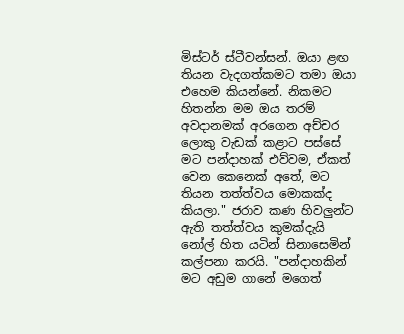මිස්ටර් ස්ටීවන්සන්. ඔයා ළඟ තියන වැදගත්කමට තමා ඔයා එහෙම කියන්නේ. නිකමට හිතන්න මම ඔය තරම් අවදානමක් අරගෙන අච්චර ලොකු වැඩක් කළාට පස්සේ මට පන්දාහක් එව්වම, ඒකත් වෙන කෙනෙක් අතේ, මට තියන තත්ත්වය මොකක්ද කියලා." ජරාව කණ හිවලුන්ට ඇති තත්ත්වය කුමක්දැයි නෝල් හිත යටින් සිනාසෙමින් කල්පනා කරයි. "පන්දාහකින් මට අඩුම ගානේ මගෙත්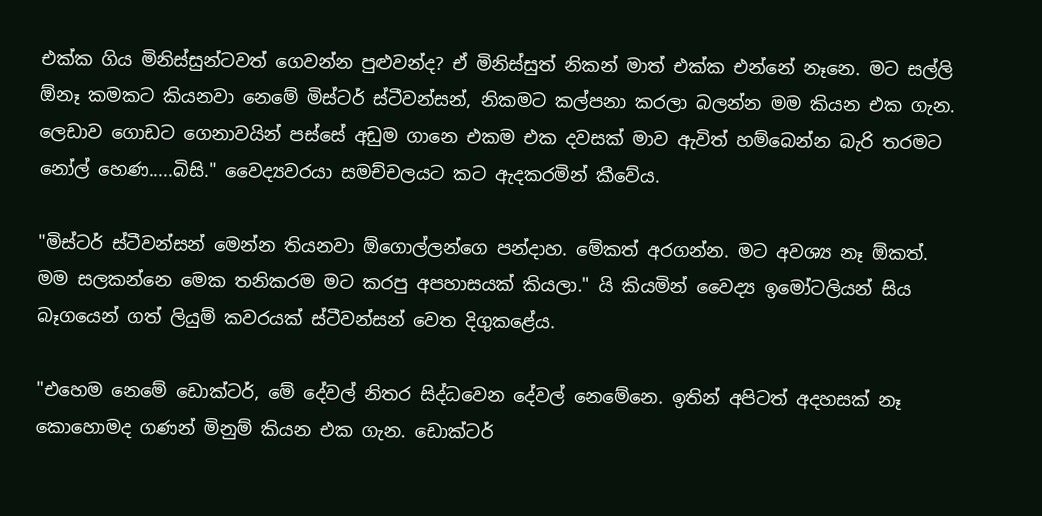එක්ක ගිය මිනිස්සුන්ටවත් ගෙවන්න පුළුවන්ද? ඒ මිනිස්සුත් නිකන් මාත් එක්ක එන්නේ නෑනෙ. මට සල්ලි ඕනෑ කමකට කියනවා නෙමේ මිස්ටර් ස්ටීවන්සන්, නිකමට කල්පනා කරලා බලන්න මම කියන එක ගැන. ලෙඩාව ගොඩට ගෙනාවයින් පස්සේ අඩුම ගානෙ එකම එක දවසක් මාව ඇවිත් හම්බෙන්න බැරි තරමට නෝල් හෙණ.....බිසි." වෛද්‍යවරයා සමච්චලයට කට ඇදකරමින් කීවේය.

"මිස්ටර් ස්ටීවන්සන් මෙන්න තියනවා ඕගොල්ලන්ගෙ පන්දාහ. මේකත් අරගන්න. මට අවශ්‍ය නෑ ඕකත්. මම සලකන්නෙ මෙක තනිකරම මට කරපු අපහාසයක් කියලා." යි කියමින් වෛද්‍ය ඉමෝටලියන් සිය බෑගයෙන් ගත් ලියුම් කවරයක් ස්ටීවන්සන් වෙත දිගුකළේය.

"එහෙම නෙමේ ඩොක්ටර්, මේ දේවල් නිතර සිද්ධවෙන දේවල් නෙමේනෙ. ඉතින් අපිටත් අදහසක් නෑ කොහොමද ගණන් මිනුම් කියන එක ගැන. ඩොක්ටර්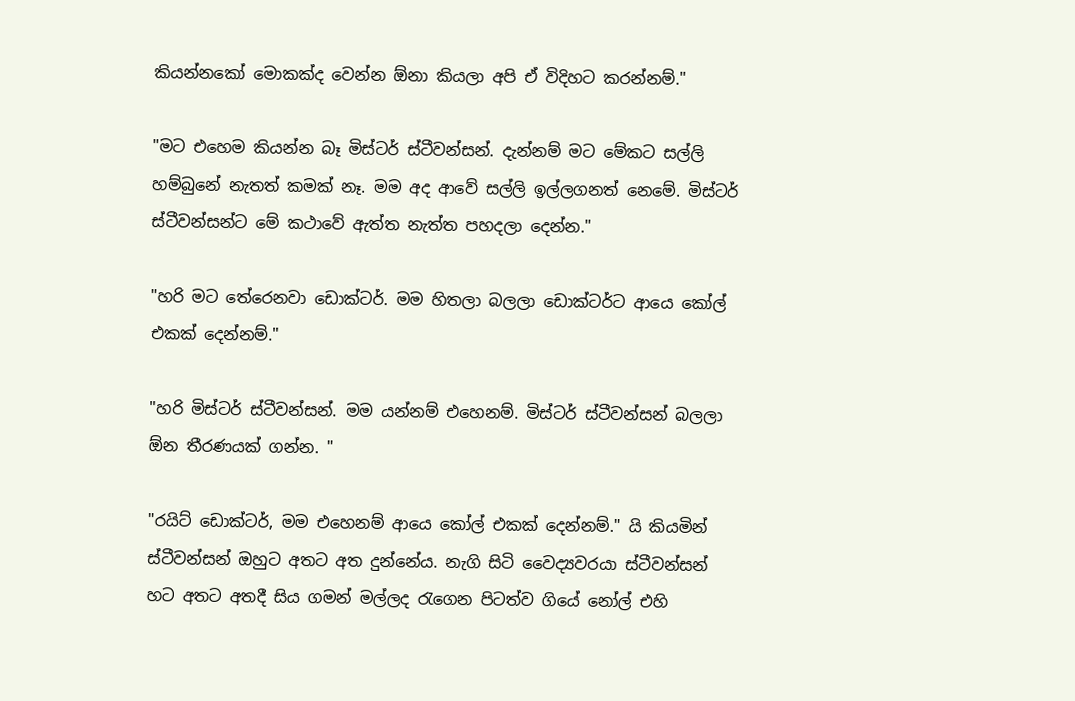කියන්නකෝ මොකක්ද වෙන්න ඕනා කියලා අපි ඒ විදිහට කරන්නම්."

"මට එහෙම කියන්න බෑ මිස්ටර් ස්ටීවන්සන්. දැන්නම් මට මේකට සල්ලි හම්බුනේ නැතත් කමක් නෑ. මම අද ආවේ සල්ලි ඉල්ලගනත් නෙමේ. මිස්ටර් ස්ටීවන්සන්ට මේ කථාවේ ඇත්ත නැත්ත පහදලා දෙන්න."

"හරි මට තේරෙනවා ඩොක්ටර්. මම හිතලා බලලා ඩොක්ටර්ට ආයෙ කෝල් එකක් දෙන්නම්."

"හරි මිස්ටර් ස්ටීවන්සන්. මම යන්නම් එහෙනම්. මිස්ටර් ස්ටීවන්සන් බලලා ඕන තීරණයක් ගන්න. "

"රයිට් ඩොක්ටර්, මම එහෙනම් ආයෙ කෝල් එකක් දෙන්නම්." යි කියමින් ස්ටීවන්සන් ඔහුට අතට අත දුන්නේය. නැගි සිටි වෛද්‍යවරයා ස්ටීවන්සන් හට අතට අතදී සිය ගමන් මල්ලද ‍රැගෙන පිටත්ව ගියේ නෝල් එහි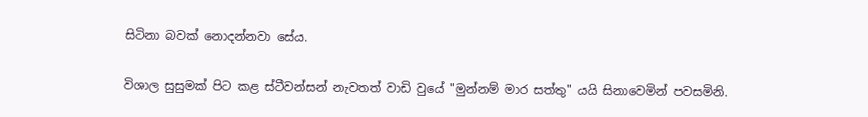සිටිනා බවක් නොදන්නවා සේය.

විශාල සුසුමක් පිට කළ ස්ටීවන්සන් නැවතත් වාඩි වුයේ "මුන්නම් මාර සත්තු" යයි සිනාවෙමින් පවසමිනි.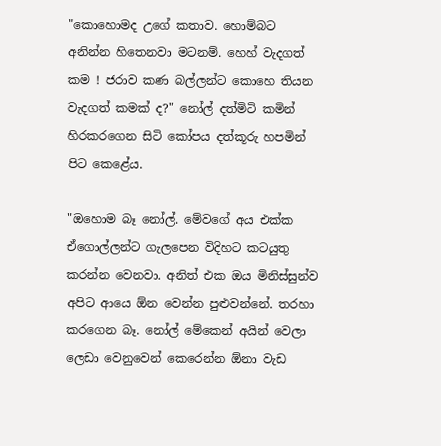"කොහොමද උගේ කතාව. හොම්බට අනින්න හිතෙනවා මටනම්. හෙහ් වැදගත් කම ! ජරාව කණ බල්ලන්ට කොහෙ තියන වැදගත් කමක් ද?" නෝල් දත්මිටි කමින් හිරකරගෙන සිටි කෝපය දත්කූරු හපමින් පිට කෙළේය.

"ඔහොම බෑ නෝල්. මේවගේ අය එක්ක ඒගොල්ලන්ට ගැලපෙන විදිහට කටයුතු කරන්න වෙනවා. අනිත් එක ඔය මිනිස්සුන්ව අපිට ආයෙ ඕන වෙන්න පුළුවන්නේ. තරහා කරගෙන බෑ. නෝල් මේකෙන් අයින් වෙලා ලෙඩා වෙනුවෙන් කෙරෙන්න ඕනා වැඩ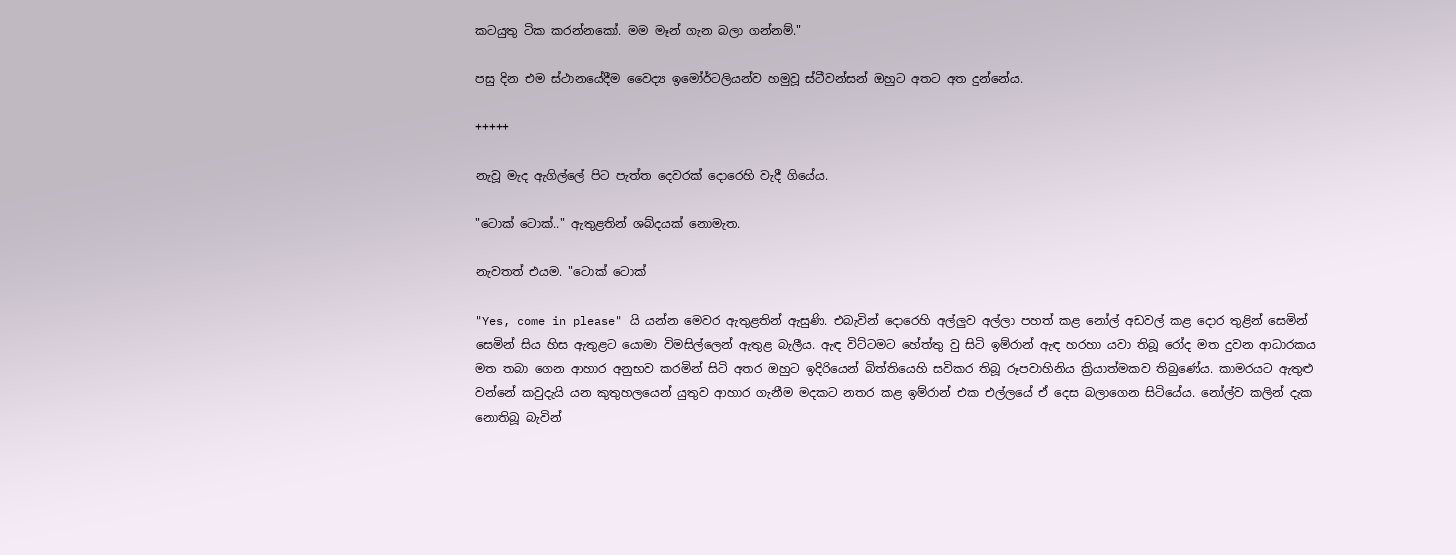කටයුතු ටික කරන්නකෝ. මම මෑන් ගැන බලා ගන්නම්."

පසු දින එම ස්ථානයේදීම වෛද්‍ය ඉමෝර්ටලියන්ව හමුවූ ස්ටීවන්සන් ඔහුට අතට අත දුන්නේය.

+++++

නැවූ මැද ඇගිල්ලේ පිට පැත්ත දෙවරක් දොරෙහි වැදී ගියේය.

"ටොක් ටොක්.." ඇතුළතින් ශබ්දයක් නොමැත.

නැවතත් එයම. "ටොක් ටොක්

"Yes, come in please" යි යන්න මෙවර ඇතුළතින් ඇසුණි. එබැවින් දොරෙහි අල්ලුව අල්ලා පහත් කළ නෝල් අඩවල් කළ දොර තුළින් සෙමින් සෙමින් සිය හිස ඇතුළට යොමා විමසිල්ලෙන් ඇතුළ බැලීය. ඇඳ විට්ටමට හේත්තු වු සිටි ඉම්රාන් ඇඳ හරහා යවා තිබූ රෝද මත දුවන ආධාරකය මත තබා ගෙන ආහාර අනුභව කරමින් සිටි අතර ඔහුට ඉදිරියෙන් බිත්තියෙහි සවිකර තිබූ රූපවාහිනිය ක්‍රියාත්මකව තිබුණේය. කාමරයට ඇතුළු වන්නේ කවුදැයි යන කුතුහලයෙන් යුතුව ආහාර ගැනීම මදකට නතර කළ ඉම්රාන් එක එල්ලයේ ඒ දෙස බලාගෙන සිටියේය. නෝල්ව කලින් දැක නොතිබූ බැවින්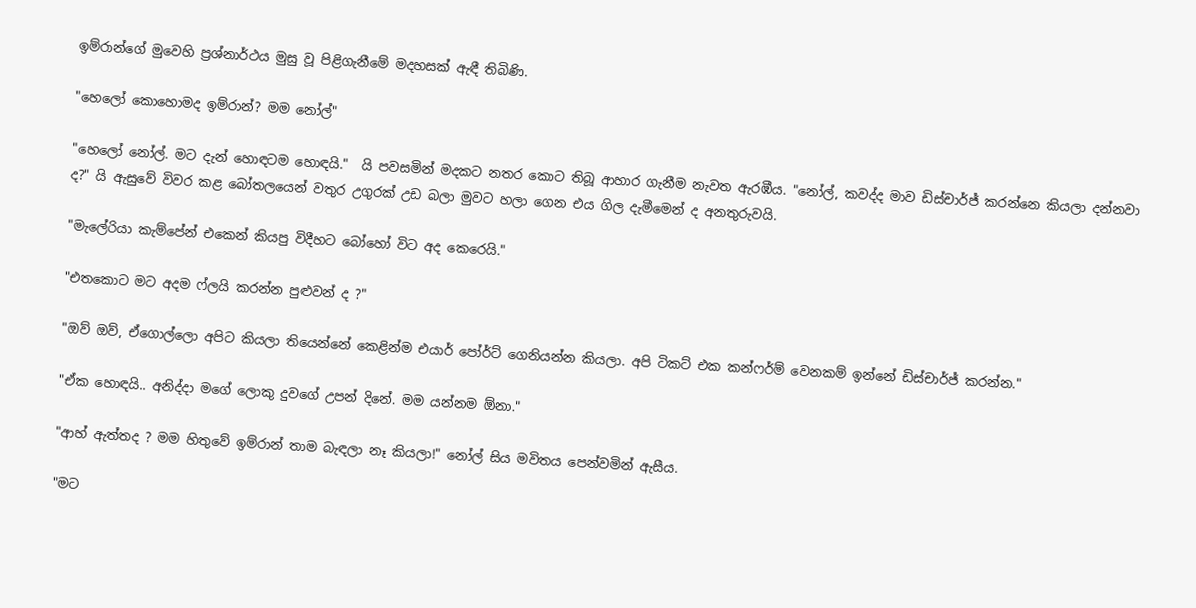ඉම්රාන්ගේ මුවෙහි ප්‍රශ්නාර්ථය මුසු වූ පිළිගැනීමේ මදහසක් ඇඳී තිබිණි.

"හෙලෝ කොහොමද ඉම්රාන්? මම නෝල්"

"හෙලෝ නෝල්. මට දැන් හොඳටම හොඳයි."  යි පවසමින් මදකට නතර කොට තිබූ ආහාර ගැනීම නැවත ඇරඹීය. "නෝල්, කවද්ද මාව ඩිස්චාර්ජ් කරන්නෙ කියලා දන්නවා ද?" යි ඇසුවේ විවර කළ බෝතලයෙන් වතුර උගුරක් උඩ බලා මුවට හලා ගෙන එය ගිල දැමීමෙන් ද අනතුරුවයි.

"මැලේරියා කැම්පේන් එකෙන් කියපු විදීහට බෝහෝ විට අද කෙරෙයි."

"එතකොට මට අදම ෆ්ලයි කරන්න පුළුවන් ද ?"

"ඔව් ඔව්, ඒගොල්ලො අපිට කියලා තියෙන්නේ කෙළින්ම එයාර් පෝර්ට් ගෙනියන්න කියලා. අපි ටිකට් එක කන්ෆර්ම් වෙනකම් ඉන්නේ ඩිස්චාර්ජ් කරන්න."

"ඒක හොඳයි.. අනිද්දා මගේ ලොකු දුවගේ උපන් දිනේ. මම යන්නම ඕනා."

"ආහ් ඇත්තද ? මම හිතුවේ ඉම්රාන් තාම බැඳලා නෑ කියලා!" නෝල් සිය මවිතය පෙන්වමින් ඇසීය.

"මට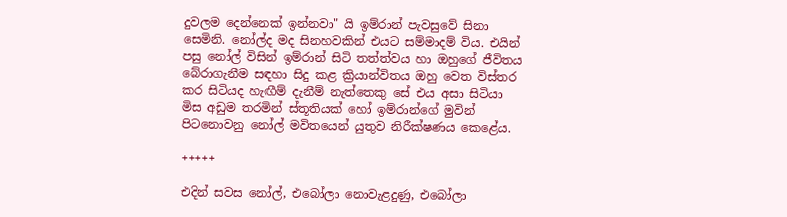දුවලම දෙන්නෙක් ඉන්නවා" යි ඉම්රාන් පැවසුවේ සිනා සෙමිනි. නෝල්ද මද සිනහවකින් එයට සම්මාදම් විය. එයින් පසු නෝල් විසින් ඉම්රාන් සිටි තත්ත්වය හා ඔහුගේ ජීවිතය බේරාගැනීම සඳහා සිදු කළ ක්‍රියාන්විතය ඔහු වෙත විස්තර කර සිටියද හැඟීම් දැනීම් නැත්තෙකු සේ එය අසා සිටියා මිස අඩුම තරමින් ස්තූතියක් හෝ ඉම්රාන්ගේ මුවින් පිටනොවනු නෝල් මවිතයෙන් යුතුව නිරීක්ෂණය කෙළේය.

+++++

එදින් සවස නෝල්, එබෝලා නොවැළදුණු, එබෝලා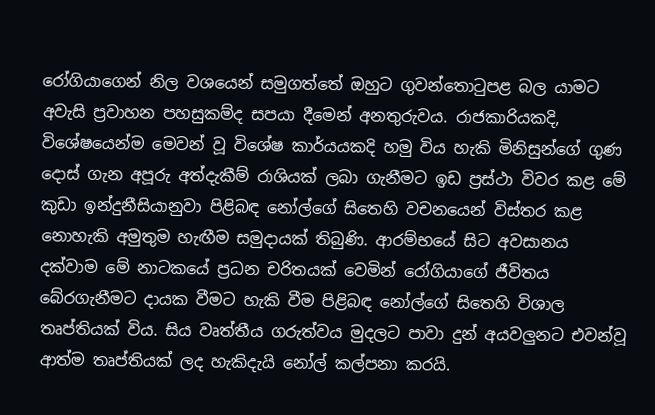රෝගියාගෙන් නිල වශයෙන් සමුගත්තේ ඔහුට ගුවන්තො‍ටුපළ බල යාමට අවැසි ප්‍රවාහන පහසුකම්ද සපයා දීමෙන් අනතුරුවය. රාජකාරියකදි, විශේෂයෙන්ම මෙවන් වූ විශේෂ කාර්යයකදි හමු විය හැකි මිනිසුන්ගේ ගුණ දොස් ගැන අපූරු අත්දැකීම් රාශියක් ලබා ගැනීමට ඉඩ ප්‍රස්ථා විවර කළ මේ කුඩා ඉන්දුනීසියානුවා පිළිබඳ නෝල්ගේ සිතෙහි වචනයෙන් විස්තර කළ නොහැකි අමුතුම හැඟීම සමුදායක් තිබුණි. ආරම්භයේ සිට අවසානය දක්වාම මේ නාටකයේ ප්‍රධන චරිතයක් වෙමින් රෝගියාගේ ජීවිතය බේරගැනීමට දායක වීමට හැකි වීම පිළිබඳ නෝල්ගේ සිතෙහි විශාල තෘප්තියක් විය. සිය වෘත්තීය ගරුත්වය මුදලට පාවා දුන් අයවලුනට එවන්වූ ආත්ම තෘප්තියක් ලද හැකිදැයි නෝල් කල්පනා කරයි.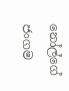නෝල්ගේ ජංගම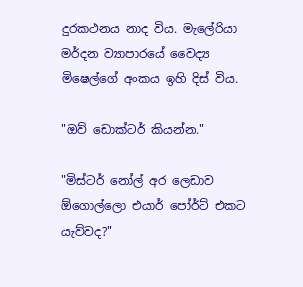දුරකථනය නාද විය. මැලේරියා මර්දන ව්‍යාපාරයේ වෛද්‍ය මිෂෙල්ගේ අංකය ඉහි දිස් විය.

"ඔව් ඩොක්ටර් කියන්න."

"මිස්ටර් නෝල් අර ලෙඩාව ඕගොල්ලො එයාර් පෝර්ට් එකට යැව්වද?"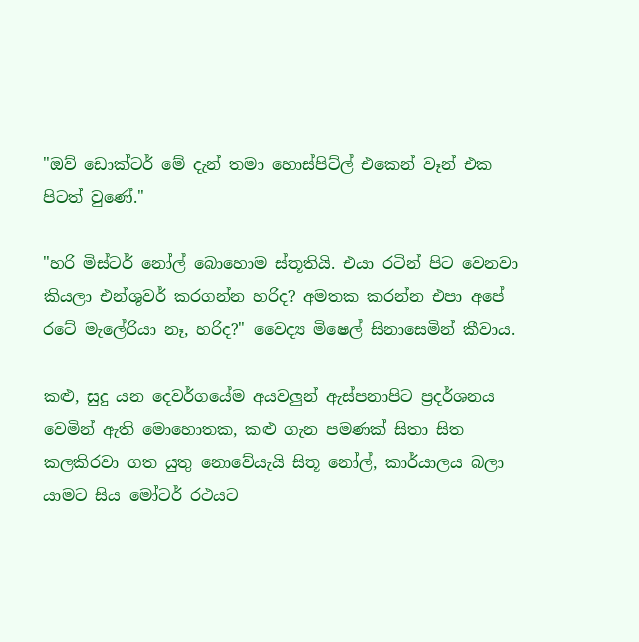"ඔව් ඩොක්ටර් මේ දැන් තමා හොස්පිට්ල් එකෙන් වෑන් එක පිටත් වුණේ."

"හරි මිස්ටර් නෝල් බොහොම ස්තූතියි. එයා රටින් පිට වෙනවා කියලා එන්ශුවර් කරගන්න හරිද? අමතක කරන්න එපා අපේ රටේ මැලේරියා නෑ, හරිද?" වෛද්‍ය මිෂෙල් සිනාසෙමින් කීවාය.

කළු, සුදු යන දෙවර්ගයේම අයවලුන් ඇස්පනාපිට ප්‍රදර්ශනය වෙමින් ඇති මොහොතක, කළු ගැන පමණක් සිතා සිත කලකිරවා ගත යුතු නොවේයැයි සිතූ නෝල්, කාර්යාලය බලා යාමට සිය මෝටර් රථයට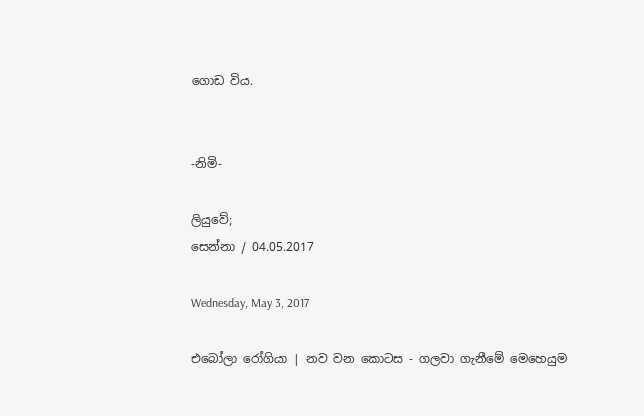ගොඩ විය.


-නිමි-

ලියුවේ;
සෙන්නා / 04.05.2017

Wednesday, May 3, 2017

එබෝලා රෝගියා | නව වන කොටස - ගලවා ගැනීමේ මෙහෙයුම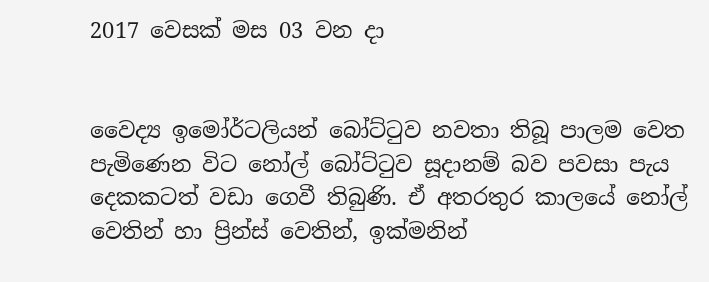2017 වෙසක් මස 03 වන දා


වෛද්‍ය ඉමෝර්ටලියන් බෝට්‍ටුව නවතා තිබූ පාලම වෙත පැමිණෙන විට නෝල් බෝට්‍ටුව සූදානම් බව පවසා පැය දෙකකටත් වඩා ගෙවී තිබුණි. ඒ අතරතුර කාලයේ නෝල් වෙතින් හා ප්‍රින්ස් වෙතින්, ඉක්මනින්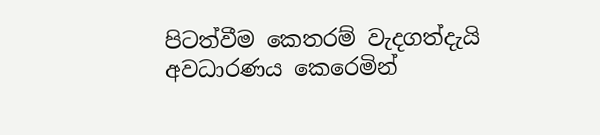පිටත්වීම කෙතරම් වැදගත්දැයි අවධාරණය කෙරෙමින්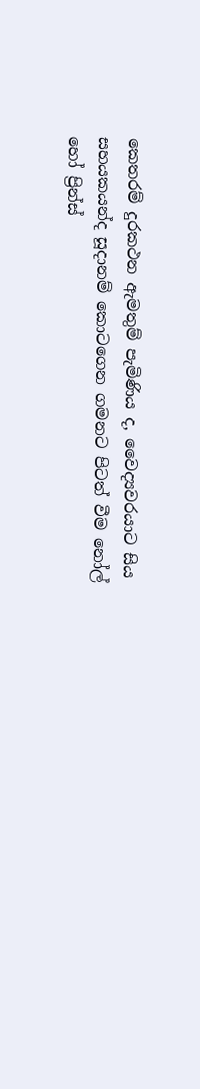කෙතරම් දුරකථන ඇමතුම් පැමිණිය ද, වෛද්‍යවරයාට සිය සහයකයන්ද සූදානම් කොටගෙන ගමනට පිටත් වීම නෝල් හෝ ප්‍රින්ස්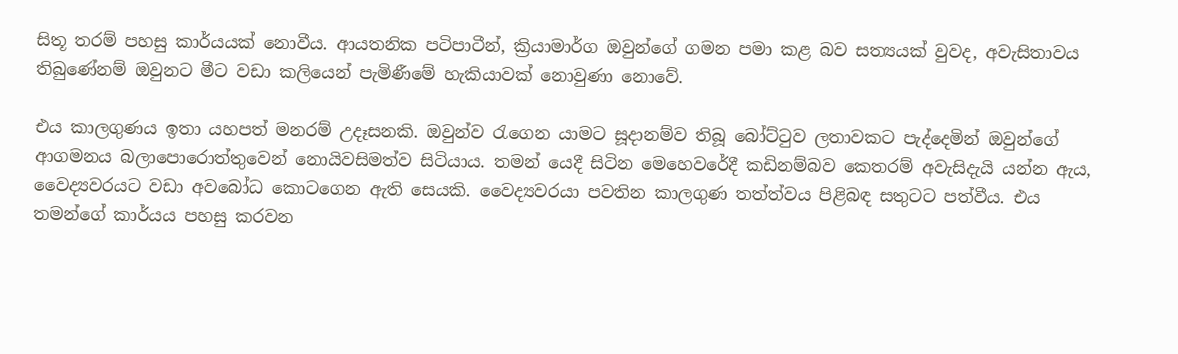සිතූ තරම් පහසු කාර්යයක් නොවීය. ආයතනික පටිපාටීන්, ක්‍රියාමාර්ග ඔවුන්ගේ ගමන පමා කළ බව සත්‍යයක් වුවද, අවැසිතාවය තිබුණේනම් ඔවුනට මීට වඩා කලියෙන් පැමිණීමේ හැකියාවක් නොවුණා නොවේ.

එය කාලගුණය ඉතා යහපත් මනරම් උදෑසනකි. ඔවුන්ව ‍රැගෙන යාමට සූදානම්ව තිබූ බෝට්‍ටුව ලතාවකට පැද්දෙමින් ඔවුන්ගේ ආගමනය බලාපොරොත්තුවෙන් නොයිවසිමත්ව සිටියාය. තමන් යෙදී සිටින මෙහෙවරේදී කඩිනම්බව කෙතරම් අවැසිදැයි යන්න ඇය, වෛද්‍යවරයට වඩා අවබෝධ කොටගෙන ඇති සෙයකි. වෛද්‍යවරයා පවතින කාලගුණ තත්ත්වය පිළිබඳ සතුටට පත්වීය. එය තමන්ගේ කාර්යය පහසු කරවන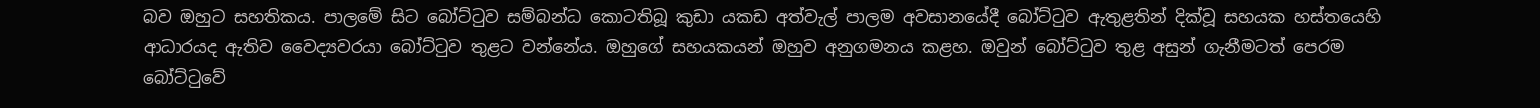බව ඔහුට සහතිකය. පාලමේ සිට බෝට්‍ටුව සම්බන්ධ කොටතිබූ කුඩා යකඩ අත්වැල් පාලම අවසානයේදී බෝට්‍ටුව ඇතුළතින් දික්වූ සහයක හස්තයෙහි ආධාරයද ඇතිව වෛද්‍යවරයා බෝට්‍ටුව තුළට වන්නේය. ඔහුගේ සහයකයන් ඔහුව අනුගමනය කළහ. ඔවුන් බෝට්‍ටුව තුළ අසුන් ගැනීමටත් පෙරම බෝට්‍ටුවේ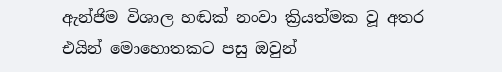ඇන්ජිම විශාල හඬක් නංවා ක්‍රියත්මක වූ අතර එයින් මොහොතකට පසු ඔවුන්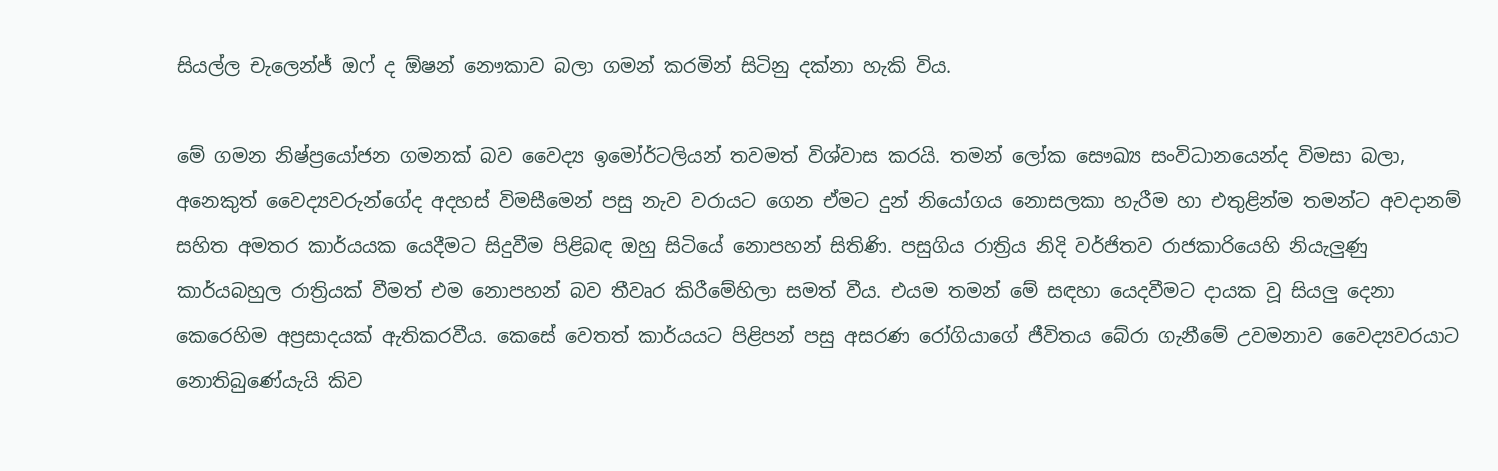සියල්ල චැලෙන්ජ් ඔෆ් ද ඕෂන් නෞකාව බලා ගමන් කරමින් සිටිනු දක්නා හැකි විය.

මේ ගමන නිෂ්ප්‍රයෝජන ගමනක් බව වෛද්‍ය ඉමෝර්ටලියන් තවමත් විශ්වාස කරයි. තමන් ලෝක සෞඛ්‍ය සංවිධානයෙන්ද විමසා බලා, අනෙකුත් වෛද්‍යවරුන්ගේද අදහස් විමසීමෙන් පසු නැව වරායට ගෙන ඒමට දුන් නියෝගය නොසලකා හැරීම හා එතුළින්ම තමන්ට අවදානම් සහිත අමතර කාර්යයක යෙදීමට සිදුවීම පිළිබඳ ඔහු සිටියේ නොපහන් සිතිණි. පසුගිය රාත්‍රිය නිදි වර්ජිතව රාජකාරියෙහි නියැලුණු කාර්යබහුල රාත්‍රියක් වීමත් එම නොපහන් බව තීවෘර කිරීමේහිලා සමත් වීය. එයම තමන් මේ සඳහා යෙදවීමට දායක වූ සියලු දෙනා කෙරෙහිම අප්‍රසාදයක් ඇතිකරවීය. කෙසේ වෙතත් කාර්යයට පිළිපන් පසු අසරණ රෝගියාගේ ජීවිතය බේරා ගැනීමේ උවමනාව වෛද්‍යවරයාට නොතිබුණේයැයි කිව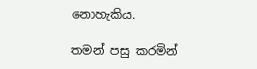නොහැකිය.

තමන් පසු කරමින්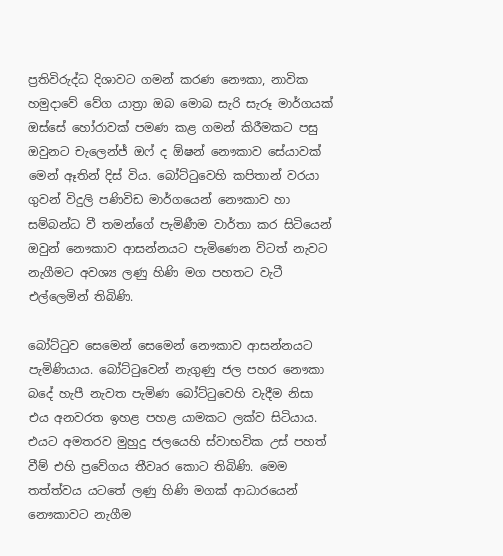ප්‍රතිවිරුද්ධ දිශාවට ගමන් කරණ නෞකා, නාවික හමුදාවේ වේග යාත්‍රා ඔබ මොබ සැරි සැරූ මාර්ගයක් ඔස්සේ හෝරාවක් පමණ කළ ගමන් කිරීමකට පසු ඔවුනට චැලෙන්ජ් ඔෆ් ද ඕෂන් නෞකාව සේයාවක් මෙන් ඈතින් දිස් විය. බෝට්‍ටුවෙහි කපිතාන් වරයා ගුවන් විදුලි පණිවිඩ මාර්ගයෙන් නෞකාව හා සම්බන්ධ වී තමන්ගේ පැමිණීම වාර්තා කර සිටියෙන් ඔවුන් නෞකාව ආසන්නයට පැමිණෙන විටත් නැවට නැගීමට අවශ්‍ය ලණු හිණි මග පහතට වැටී එල්ලෙමින් තිබිණි.

බෝට්‍ටුව සෙමෙන් සෙමෙන් නෞකාව ආසන්නයට පැමිණියාය. බෝට්‍ටුවෙන් නැගුණු ජල පහර නෞකා බදේ හැපී නැවත පැමිණ බෝට්‍ටුවෙහි වැදීම නිසා එය අනවරත ඉහළ පහළ යාමකට ලක්ව සිටියාය. එයට අමතරව මුහුදු ජලයෙහි ස්වාභවික උස් පහත් වීම් එහි ප්‍රවේගය තීවෘර කොට තිබිණි. මෙම තත්ත්වය යටතේ ලණු හිණි මගක් ආධාරයෙන් නෞකාවට නැගීම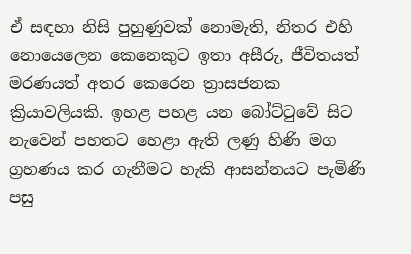ඒ සඳහා නිසි පුහුණුවක් නොමැති, නිතර එහි නොයෙලෙන කෙනෙකුට ඉතා අසීරු, ජීවිතයත් මරණයත් අතර කෙරෙන ත්‍රාසජනක ක්‍රියාවලියකි. ඉහළ පහළ යන බෝට්‍ටුවේ සිට නැවෙන් පහතට හෙළා ඇති ලණු හිණි මග ග්‍රහණය කර ගැනීමට හැකි ආසන්නයට පැමිණි පසු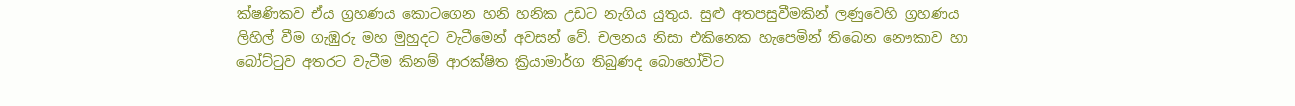ක්ෂණිකව ඒය ග්‍රහණය කොටගෙන හනි හනික උඩට නැගිය යුතුය. සුළු අතපසුවීමකින් ලණුවෙහි ග්‍රහණය ලිහිල් වීම ගැඹුරු මහ මුහුදට වැටීමෙන් අවසන් වේ. චලනය නිසා එකිනෙක හැපෙමින් තිබෙන නෞකාව හා බෝට්‍ටුව අතරට වැටීම කිනම් ආරක්ෂිත ක්‍රියාමාර්ග තිබුණද බොහෝවිට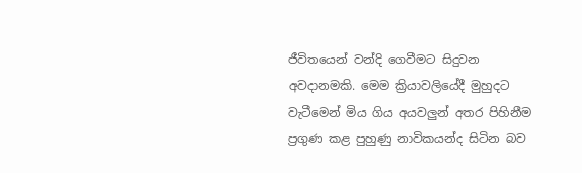ජීවිතයෙන් වන්දි ගෙවීමට සිදුවන අවදානමකි. මෙම ක්‍රියාවලියේදී මුහුදට වැටීමෙන් මිය ගිය අයවලුන් අතර පිහිනීම ප්‍රගුණ කළ පුහුණු නාවිකයන්ද සිටින බව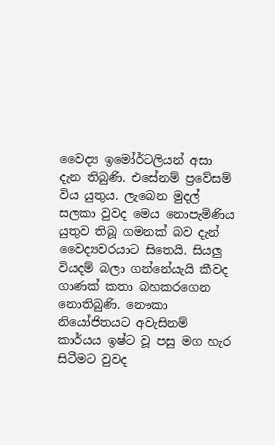වෛද්‍ය ඉමෝර්ටලියන් අසා දැන තිබුණි. එසේනම් ප්‍රවේසම් විය යුතුය. ලැබෙන මුදල් සලකා වුවද මෙය නොපැමිණිය යුතුව තිබූ ගමනක් බව දැන් වෛද්‍යවරයාට සිතෙයි. සියලු වියදම් බලා ගන්නේයැයි කීවද ගාණක් කතා බහකරගෙන නොතිබුණි. නෞකා නියෝජිතයට අවැසිනම් කාර්යය ඉෂ්ට වූ පසු මග හැර සිටීමට වුවද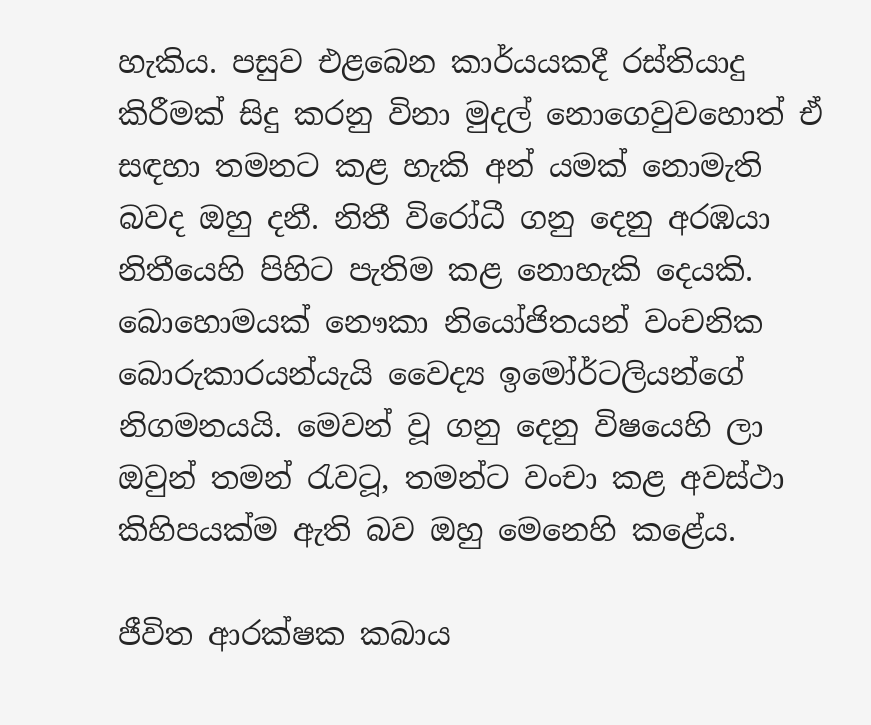හැකිය. පසුව එළබෙන කාර්යයකදී රස්තියාදු කිරීමක් සිදු කරනු විනා මුදල් නොගෙවුවහොත් ඒ සඳහා තමනට කළ හැකි අන් යමක් නොමැති බවද ඔහු දනී. නිතී විරෝධී ගනු දෙනු අරඹයා නිතීයෙහි පිහිට පැතිම කළ නොහැකි දෙයකි. බොහොමයක් නෞකා නියෝජිතයන් වංචනික බොරුකාරයන්යැයි වෛද්‍ය ඉමෝර්ටලියන්ගේ නිගමනයයි. මෙවන් වූ ගනු දෙනු විෂයෙහි ලා ඔවුන් තමන් ‍රැවටූ, තමන්ට වංචා කළ අවස්ථා කිහිපයක්ම ඇති බව ඔහු මෙනෙහි කළේය.

ජීවිත ආරක්ෂක කබාය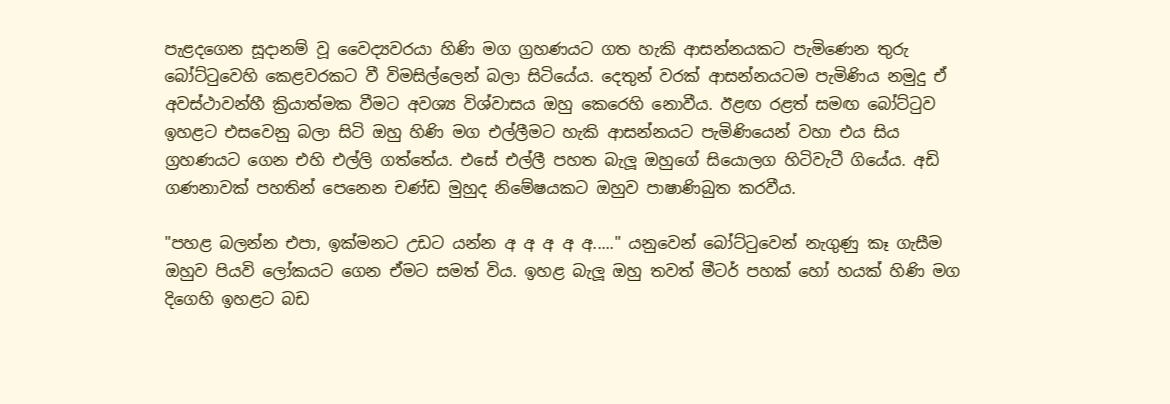පැළදගෙන සූදානම් වූ වෛද්‍යවරයා හිණි මග ග්‍රහණයට ගත හැකි ආසන්නයකට පැමිණෙන තුරු බෝට්‍ටුවෙහි කෙළවරකට වී විමසිල්ලෙන් බලා සිටියේය. දෙතුන් වරක් ආසන්නයටම පැමිණිය නමුදු ඒ අවස්ථාවන්හී ක්‍රියාත්මක වීමට අවශ්‍ය විශ්වාසය ඔහු කෙරෙහි නොවීය. ඊළඟ රළත් සමඟ බෝට්‍ටුව ඉහළට එසවෙනු බලා සිටි ඔහු හිණි මග එල්ලීමට හැකි ආසන්නයට පැමිණියෙන් වහා එය සිය ග්‍රහණයට ගෙන එහි එල්ලි ගත්තේය. එසේ එල්ලී පහත බැලූ ඔහුගේ සියොලග හිටිවැටී ගියේය. අඩි ගණනාවක් පහතින් පෙනෙන චණ්ඩ මුහුද නිමේෂයකට ඔහුව පාෂාණිබුත කරවීය.

"පහළ බලන්න එපා, ඉක්මනට උඩට යන්න අ අ අ අ අ....." යනුවෙන් බෝට්‍ටුවෙන් නැගුණු කෑ ගැසීම ඔහුව පියවි ලෝකයට ගෙන ඒමට සමත් විය. ඉහළ බැලූ ඔහු තවත් මීටර් පහක් හෝ හයක් හිණි මග දිගෙහි ඉහළට බඩ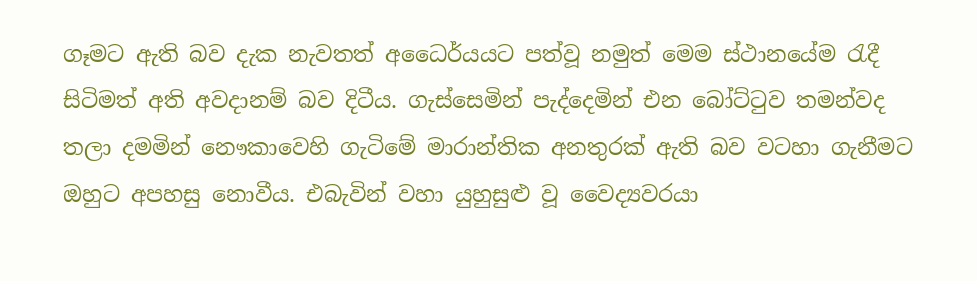ගෑමට ඇති බව දැක නැවතත් අධෛර්යයට පත්වූ නමුත් මෙම ස්ථානයේම ‍රැදී සිටිමත් අති අවදානම් බව දිටීය. ගැස්සෙමින් පැද්දෙමින් එන බෝට්‍ටුව තමන්වද තලා දමමින් නෞකාවෙහි ගැටිමේ මාරාන්තික අනතුරක් ඇති බව වටහා ගැනීමට ඔහුට අපහසු නොවීය. එබැවින් වහා යුහුසුළු වූ වෛද්‍යවරයා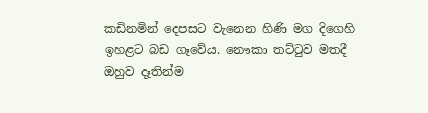කඩිනමින් දෙපසට වැනෙන හිණි මග දිගෙහි ඉහළට බඩ ගෑවේය. නෞකා තට්‍ටුව මතදී ඔහුව දෑතින්ම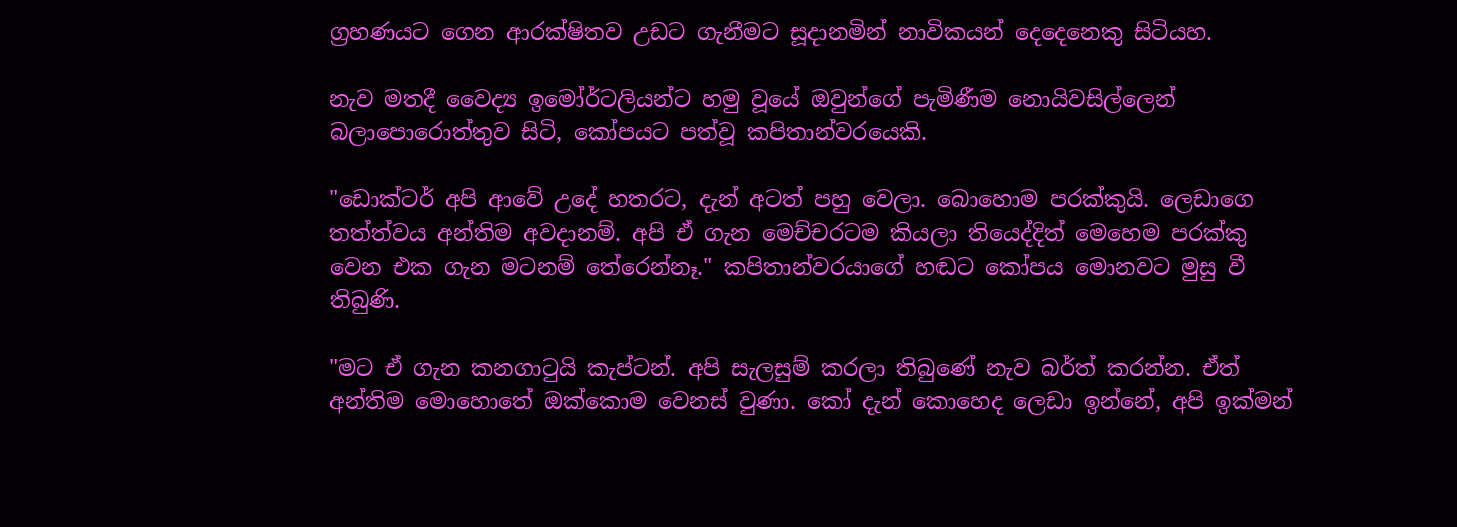ග්‍රහණයට ගෙන ආරක්ෂිතව උඩට ගැනීමට සූදානමින් නාවිකයන් දෙදෙනෙකු සිටියහ.

නැව මතදී වෛද්‍ය ඉමෝර්ටලියන්ට හමු වූයේ ඔවුන්ගේ පැමිණීම නොයිවසිල්ලෙන් බලාපොරොත්තුව සිටි, කෝපයට පත්වූ කපිතාන්වරයෙකි.

"ඩොක්ටර් අපි ආවේ උදේ හතරට, දැන් අටත් පහු වෙලා. බොහොම පරක්කුයි. ලෙඩාගෙ තත්ත්වය අන්තිම අවදානම්. අපි ඒ ගැන මෙච්චරටම කියලා තියෙද්දිත් මෙහෙම පරක්කු වෙන එක ගැන මටනම් තේරෙන්නෑ." කපිතාන්වරයාගේ හඬට කෝපය මොනවට මුසු වී තිබුණි.

"මට ඒ ගැන කනගා‍ටුයි කැප්ටන්. අපි සැලසුම් කරලා තිබුණේ නැව බර්ත් කරන්න. ඒත් අන්තිම මොහොතේ ඔක්කොම වෙනස් වුණා. කෝ දැන් කොහෙද ලෙඩා ඉන්නේ, අපි ඉක්මන්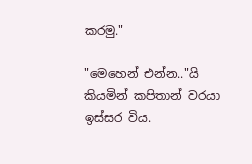කරමු."

"මෙහෙන් එන්න.."යි කියමින් කපිතාන් වරයා ඉස්සර විය.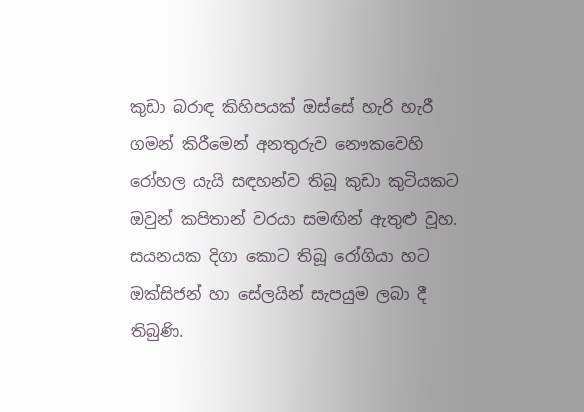කුඩා බරාඳ කිහිපයක් ඔස්සේ හැරි හැරී ගමන් කිරීමෙන් අනතුරුව නෞකවෙහි රෝහල යැයි සඳහන්ව තිබූ කුඩා කුටියකට ඔවුන් කපිතාන් වරයා සමඟින් ඇතුළු වූහ. සයනයක දිගා කොට තිබූ රෝගියා හට ඔක්සිජන් හා සේලයින් සැපයුම ලබා දී තිබුණි.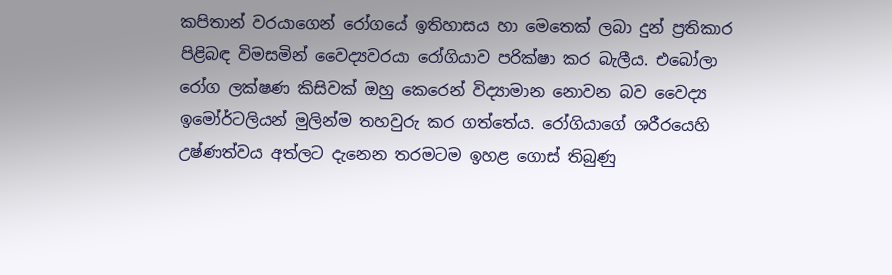කපිතාන් වරයාගෙන් රෝගයේ ඉතිහාසය හා මෙතෙක් ලබා දුන් ප්‍රතිකාර පිළිබඳ විමසමින් වෛද්‍යවරයා රෝගියාව පරික්ෂා කර බැලීය. එබෝලා රෝග ලක්ෂණ කිසිවක් ඔහු කෙරෙන් විද්‍යාමාන නොවන බව වෛද්‍ය ඉමෝර්ටලියන් මුලින්ම තහවුරු කර ගත්තේය. රෝගියාගේ ශරීරයෙහි උෂ්ණත්වය අත්ලට දැනෙන තරමටම ඉහළ ගොස් තිබුණු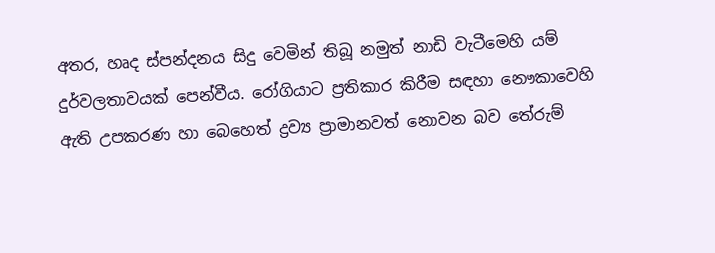අතර, හෘද ස්පන්දනය සිදු වෙමින් තිබූ නමුත් නාඩි වැටීමෙහි යම් දුර්වලතාවයක් පෙන්වීය. රෝගියාට ප්‍රතිකාර කිරීම සඳහා නෞකාවෙහි ඇති උපකරණ හා බෙහෙත් ද්‍රව්‍ය ප්‍රාමානවත් නොවන බව තේරුම්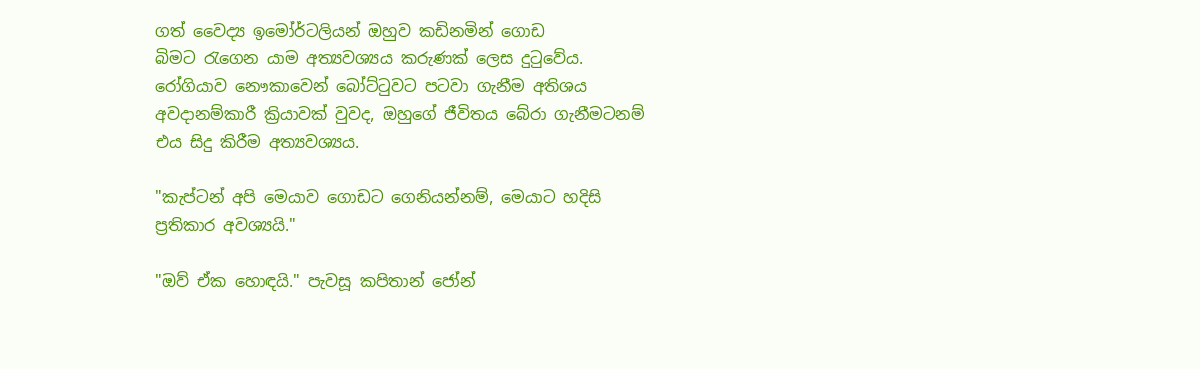ගත් වෛද්‍ය ඉමෝර්ටලියන් ඔහුව කඩිනමින් ගොඩ බිමට ‍රැගෙන යාම අත්‍යවශ්‍යය කරුණක් ලෙස දු‍ටුවේය. රෝගියාව නෞකාවෙන් බෝට්‍ටුවට පටවා ගැනීම අතිශය අවදානම්කාරී ක්‍රියාවක් වුවද, ඔහුගේ ජීවිතය බේරා ගැනීමටනම් එය සිදු කිරීම අත්‍යවශ්‍යය.

"කැප්ටන් අපි මෙයාව ගොඩට ගෙනියන්නම්, මෙයාට හදිසි ප්‍රතිකාර අවශ්‍යයි."

"ඔව් ඒක හොඳයි." පැවසූ කපිතාන් ජෝන්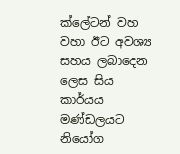ක්ලේටන් වහ වහා ඊට අවශ්‍ය සහය ලබාදෙන ලෙස සිය කාර්යය මණ්ඩලයට නියෝග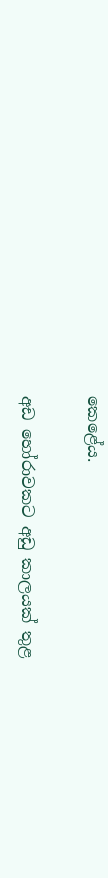කෙළේය.

අඩ හෝරාවකට අඩු කාලයක් තුළ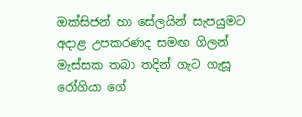ඔක්සිජන් හා සේලයින් සැපයුමට අදාළ උපකරණද සමඟ ගිලන් මැස්සක තබා තදින් ගැට ගැසූ රෝගියා ගේ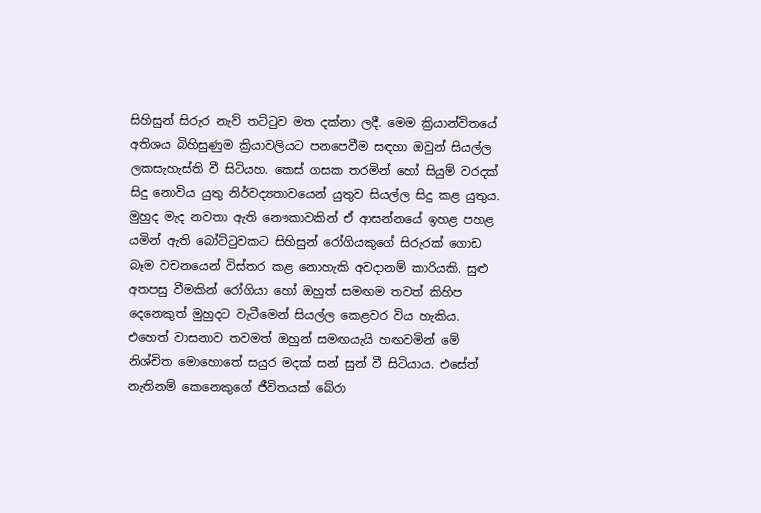සිහිසුන් සිරුර නැව් තට්‍ටුව මත දක්නා ලදී. මෙම ක්‍රියාන්විතයේ අතිශය බිහිසුණුම ක්‍රියාවලියට පනපෙවීම සඳහා ඔවුන් සියල්ල ලකසැහැස්ති වී සිටියහ. කෙස් ගසක තරමින් හෝ සියුම් වරදක් සිදු නොවිය යුතු නිර්වද්‍යතාවයෙන් යුතුව සියල්ල සිදු කළ යුතුය. මුහුද මැද නවතා ඇති නෞකාවකින් ඒ ආසන්නයේ ඉහළ පහළ යමින් ඇති බෝට්‍ටුවකට සිහිසුන් රෝගියකුගේ සිරුරක් ගොඩ බෑම වචනයෙන් විස්තර කළ නොහැකි අවදානම් කාරියකි. සුළු අතපසු වීමකින් රෝගියා හෝ ඔහුත් සමඟම තවත් කිහිප දෙනෙකුත් මුහුදට වැටීමෙන් සියල්ල කෙළවර විය හැකිය. එහෙත් වාසනාව තවමත් ඔහුන් සමඟයැයි හඟවමින් මේ නිශ්චිත මොහොතේ සයුර මදක් සන් සුන් වී සිටියාය. එසේත් නැතිනම් කෙනෙකුගේ ජීවිතයක් බේරා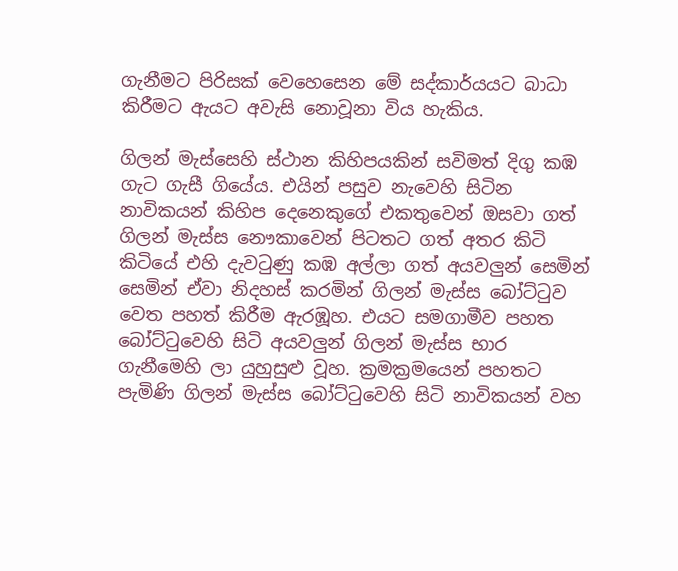ගැනීමට පිරිසක් වෙහෙසෙන මේ සද්කාර්යයට බාධා කිරීමට ඇයට අවැසි නොවූනා විය හැකිය.

ගිලන් මැස්සෙහි ස්ථාන කිහිපයකින් සවිමත් දිගු කඹ ගැට ගැසී ගියේය. එයින් පසුව නැවෙහි සිටින නාවිකයන් කිහිප දෙනෙකුගේ එකතුවෙන් ඔසවා ගත් ගිලන් මැස්ස නෞකාවෙන් පිටතට ගත් අතර කිටි කිටියේ එහි දැව‍ටුණු කඹ අල්ලා ගත් අයවලුන් සෙමින් සෙමින් ඒවා නිදහස් කරමින් ගිලන් මැස්ස බෝට්‍ටුව වෙත පහත් කිරීම ඇරඹූහ. එයට සමගාමීව පහත බෝට්‍ටුවෙහි සිටි අයවලුන් ගිලන් මැස්ස භාර ගැනීමෙහි ලා යුහුසුළු වූහ. ක්‍රමක්‍රමයෙන් පහතට පැමිණි ගිලන් මැස්ස බෝට්‍ටුවෙහි සිටි නාවිකයන් වහ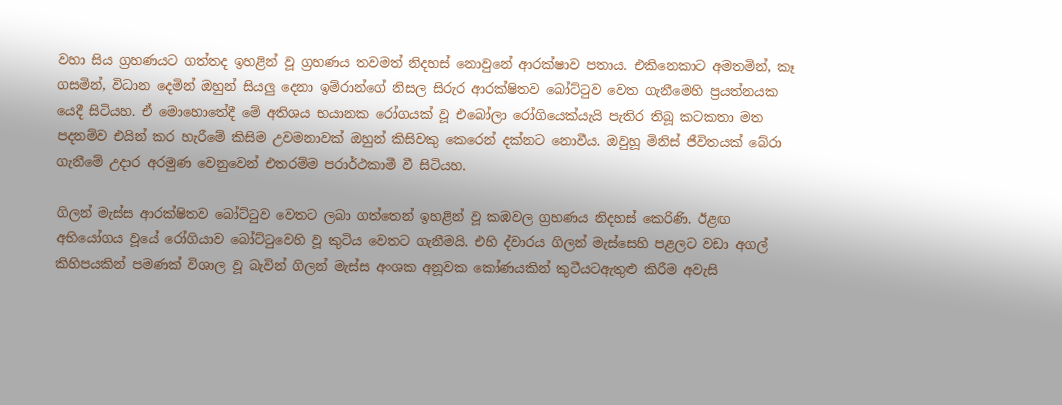වහා සිය ග්‍රහණයට ගත්තද ඉහළින් වූ ග්‍රහණය තවමත් නිදහස් නොවුනේ ආරක්ෂාව පතාය. එකිනෙකාට අමතමින්, කෑ ගසමින්, විධාන දෙමින් ඔහුන් සියලු දෙනා ඉම්රාන්ගේ නිසල සිරුර ආරක්ෂිතව බෝට්‍ටුව වෙත ගැනීමෙහි ප්‍රයත්නයක යෙදී සිටියහ. ඒ මොහොතේදී මේ අතිශය භයානක රෝගයක් වූ එබෝලා රෝගියෙක්යැයි පැතිර තිබූ කටකතා මත පදනම්ව එයින් කර හැරීමේ කිසිම උවමනාවක් ඔහුන් කිසිවකු කෙරෙන් දක්නට නොවීය. ඔවුහූ මිනිස් ජීවිතයක් බේරා ගැනීමේ උදාර අරමුණ වෙනුවෙන් එතරම්ම පරාර්ථකාමී වී සිටියහ.

ගිලන් මැස්ස ආරක්ෂිතව බෝට්‍ටුව වෙතට ලබා ගත්තෙන් ඉහළින් වූ කඹවල ග්‍රහණය නිදහස් කෙරිණි. ඊළඟ අභියෝගය වූයේ රෝගියාව බෝට්‍ටුවෙහි වූ කුටිය වෙතට ගැනීමයි. එහි ද්වාරය ගිලන් මැස්සෙහි පළලට වඩා අගල් කිහිපයකින් පමණක් විශාල වූ බැවින් ගිලන් මැස්ස අංශක අනූවක කෝණයකින් කුටීයටඇතුළු කිරීම අවැසි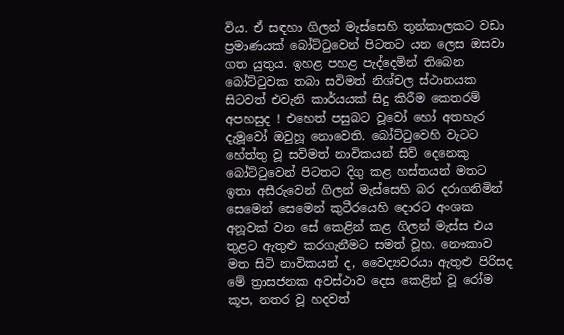විය. ඒ සඳහා ගිලන් මැස්සෙහි තුන්කාලකට වඩා ප්‍රමාණයක් බෝට්‍ටුවෙන් පිටතට යන ලෙස ඔසවා ගත යුතුය. ඉහළ පහළ පැද්දෙමින් තිබෙන බෝට්‍ටුවක තබා සවිමත් නිශ්චල ස්ථානයක සිටවත් එවැනි කාර්යයක් සිදු කිරීම කෙතරම් අපහසුද ! එහෙත් පසුබට වූවෝ හෝ අතහැර දැමූවෝ ඔවුහූ නොවෙති. බෝට්‍ටුවෙහි වැටට හේත්තු වූ සවිමත් නාවිකයන් සිව් දෙනෙකු බෝට්‍ටුවෙන් පිටතට දිගු කළ හස්තයන් මතට ඉතා අසීරුවෙන් ගිලන් මැස්සෙහි බර දරාගනිමින් සෙමෙන් සෙමෙන් කුටීරයෙහි දොරට අංශක අනූවක් වන සේ කෙළින් කළ ගිලන් මැස්ස එය තුළට ඇතුළු කරගැනීමට සමත් වූහ. නෞකාව මත සිටි නාවිකයන් ද, වෛද්‍යවරයා ඇතුළු පිරිසද මේ ත්‍රාසජනක අවස්ථාව දෙස කෙළින් වූ රෝම කූප, නතර වූ හදවත්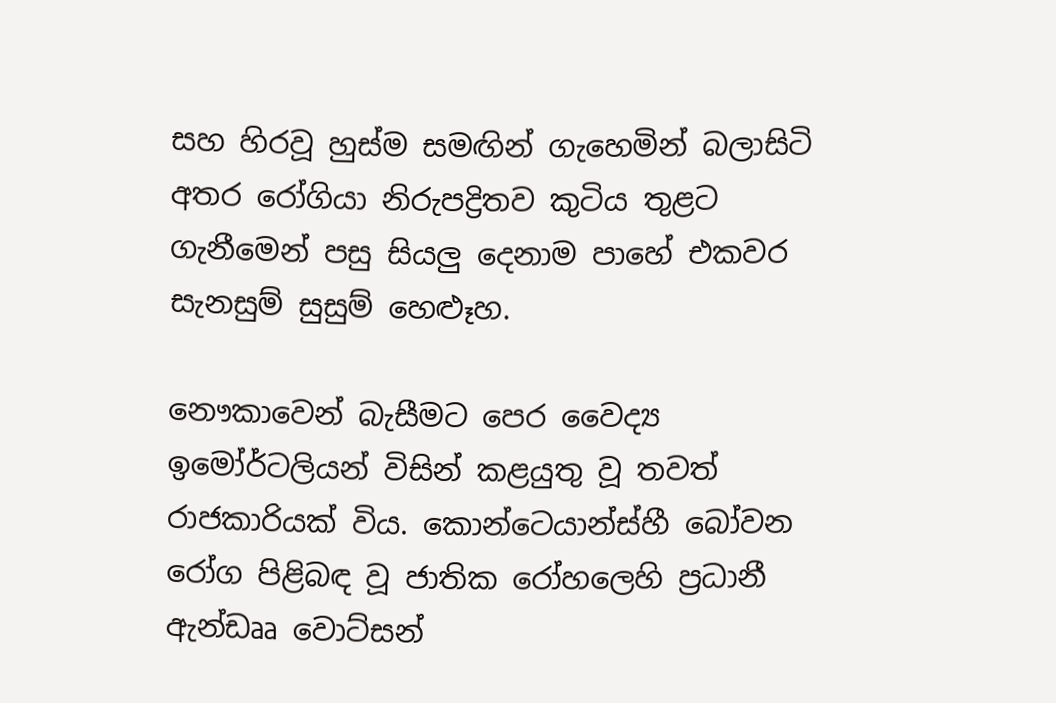සහ හිරවූ හුස්ම සමඟින් ගැහෙමින් බලාසිටි අතර රෝගියා නිරුපද්‍රිතව කුටිය තුළට ගැනීමෙන් පසු සියලු දෙනාම පාහේ එකවර සැනසුම් සුසුම් හෙළූහ.

නෞකාවෙන් බැසීමට පෙර වෛද්‍ය ඉමෝර්ටලියන් විසින් කළයුතු වූ තවත් රාජකාරියක් විය. කොන්ටෙයාන්ස්හී බෝවන රෝග පිළිබඳ වූ ජාතික රෝහලෙහි ප්‍රධානී ඇන්ඩෲ වොට්සන්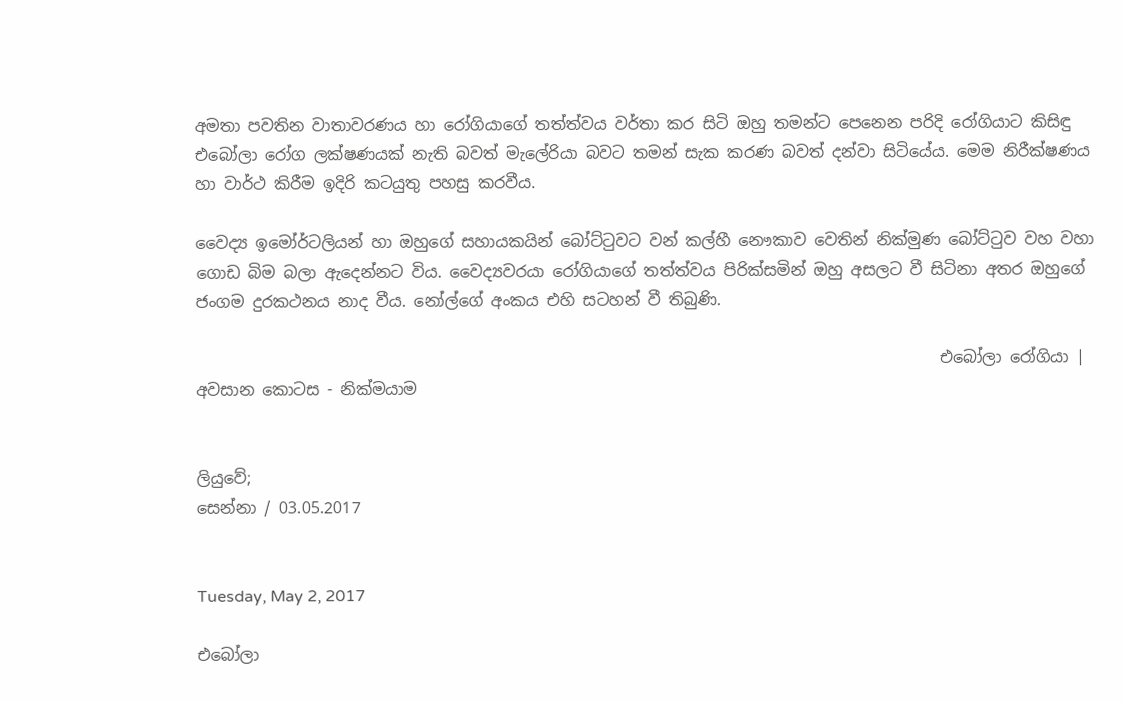අමතා පවතින වාතාවරණය හා රෝගියාගේ තත්ත්වය වර්තා කර සිටි ඔහු තමන්ට පෙනෙන පරිදි රෝගියාට කිසිඳු එබෝලා රෝග ලක්ෂණයක් නැති බවත් මැලේරියා බවට තමන් සැක කරණ බවත් දන්වා සිටියේය. මෙම නිරීක්ෂණය හා වාර්ථ කිරීම ඉදිරි කටයුතු පහසු කරවීය.

වෛද්‍ය ඉමෝර්ටලියන් හා ඔහුගේ සහායකයින් බෝට්‍ටුවට වන් කල්හී නෞකාව වෙතින් නික්මුණ බෝට්‍ටුව වහ වහා ගොඩ බිම බලා ඇදෙන්නට විය. වෛද්‍යවරයා රෝගියාගේ තත්ත්වය පිරික්සමින් ඔහු අසලට වී සිටිනා අතර ඔහුගේ ජංගම දුරකථනය නාද වීය. නෝල්ගේ අංකය එහි සටහන් වී තිබුණි.

                                                                                             එබෝලා රෝගියා | අවසාන කොටස - නික්මයාම


ලියුවේ;
සෙන්නා / 03.05.2017


Tuesday, May 2, 2017

එබෝලා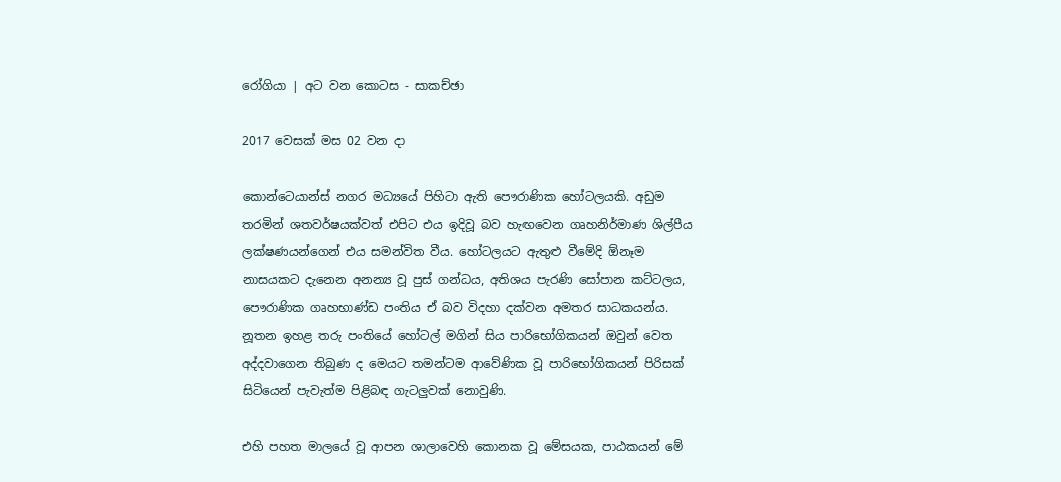රෝගියා | අට වන කොටස - සාකච්ඡා

2017 වෙසක් මස 02 වන දා

කොන්ටෙයාන්ස් නගර මධ්‍යයේ පිහිටා ඇති පෞරාණික හෝටලයකි. අඩුම තරමින් ශතවර්ෂයක්වත් එපිට එය ඉදිවූ බව හැඟවෙන ගෘහනිර්මාණ ශිල්පීය ලක්ෂණයන්ගෙන් එය සමන්විත වීය. හෝටලයට ඇතුළු වීමේදි ඕනෑම නාසයකට දැනෙන අනන්‍ය වූ පුස් ගන්ධය, අතිශය පැරණි සෝපාන කට්ටලය, පෞරාණික ගෘහභාණ්ඩ පංතිය ඒ බව විදහා දක්වන අමතර සාධකයන්ය. නූතන ඉහළ තරු පංතියේ හෝටල් මගින් සිය පාරිභෝගිකයන් ඔවුන් වෙත අද්දවාගෙන තිබුණ ද මෙයට තමන්ටම ආවේණික වූ පාරිභෝගිකයන් පිරිසක් සිටියෙන් පැවැත්ම පිළිබඳ ගැටලුවක් නොවුණි.

එහි පහත මාලයේ වූ ආපන ශාලාවෙහි කොනක වූ මේසයක, පාඨකයන් මේ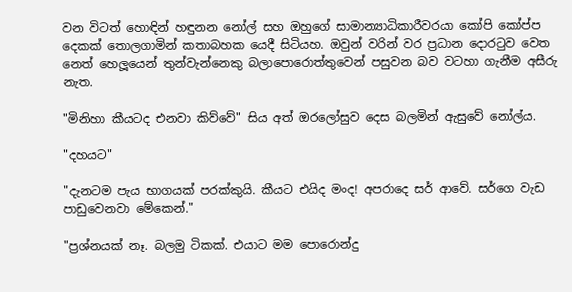වන විටත් හොඳින් හඳුනන නෝල් සහ ඔහුගේ සාමාන්‍යාධිකාරීවරයා කෝපි කෝප්ප දෙකක් තොලගාමින් කතාබහක යෙදී සිටියහ. ඔවුන් වරින් වර ප්‍රධාන දොර‍ටුව වෙත නෙත් හෙලූයෙන් තුන්වැන්නෙකු බලාපොරොත්තුවෙන් පසුවන බව වටහා ගැනීම අසීරු නැත.

"මිනිහා කීයටද එනවා කිව්වේ" සිය අත් ඔරලෝසුව දෙස බලමින් ඇසුවේ නෝල්ය.

"දහයට"

"දැනටම පැය භාගයක් පරක්කුයි. කීයට එයිද මංද! අපරාදෙ සර් ආවේ. සර්ගෙ වැඩ පාඩුවෙනවා මේකෙන්."

"ප්‍රශ්නයක් නෑ. බලමු ටිකක්. එයාට මම පොරොන්දු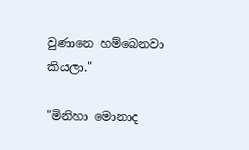වුණානෙ හම්බෙනවා කියලා."

"මිනිහා මොනාද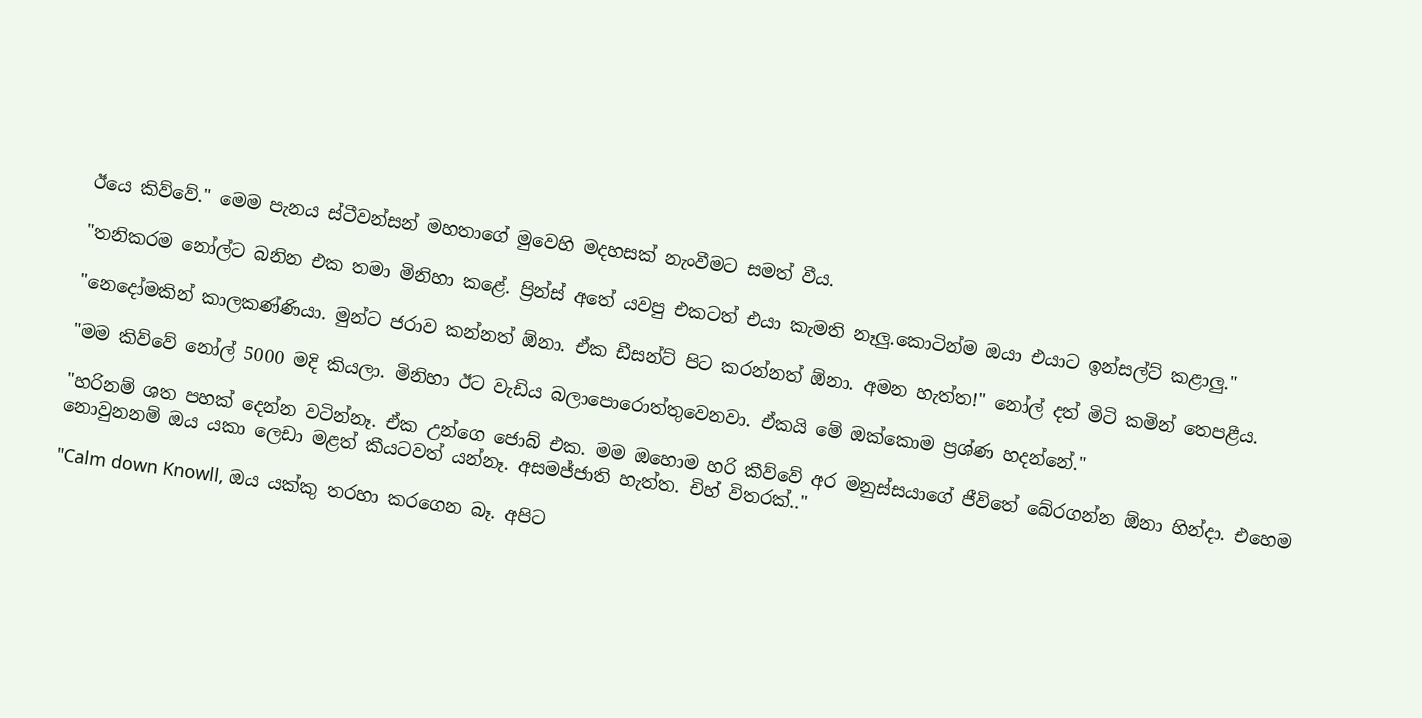ඊයෙ කිව්වේ." මෙම පැනය ස්ටීවන්සන් මහතාගේ මුවෙහි මදහසක් නැංවීමට සමත් වීය.

"තනිකරම නෝල්ට බනින එක තමා මිනිහා කළේ. ප්‍රින්ස් අතේ යවපු එකටත් එයා කැමති නෑලු.කොටින්ම ඔයා එයාට ඉන්සල්ට් කළාලු."

"නෙදෝමකින් කාලකණ්ණියා. මුන්ට ජරාව කන්නත් ඕනා. ඒක ඩීසන්ට් පිට කරන්නත් ඕනා. අමන හැත්ත!" නෝල් දත් මිටි කමින් තෙපළීය.

"මම කිව්වේ නෝල් 5000 මදි කියලා. මිනිහා ඊට වැඩිය බලාපොරොත්තුවෙනවා. ඒකයි මේ ඔක්කොම ප්‍රශ්ණ හදන්නේ."

"හරිනම් ශත පහක් දෙන්න වටින්නෑ. ඒක උන්ගෙ ජොබ් එක. මම ඔහොම හරි කීව්වේ අර මනුස්සයාගේ ජීවිතේ බේරගන්න ඕනා හින්දා. එහෙම නොවුනනම් ඔය යකා ලෙඩා මළත් කීයටවත් යන්නෑ. අසමජ්ජාති හැත්ත. චිහ් විතරක්.."

"Calm down Knowll, ඔය යක්කු තරහා කරගෙන බෑ. අපිට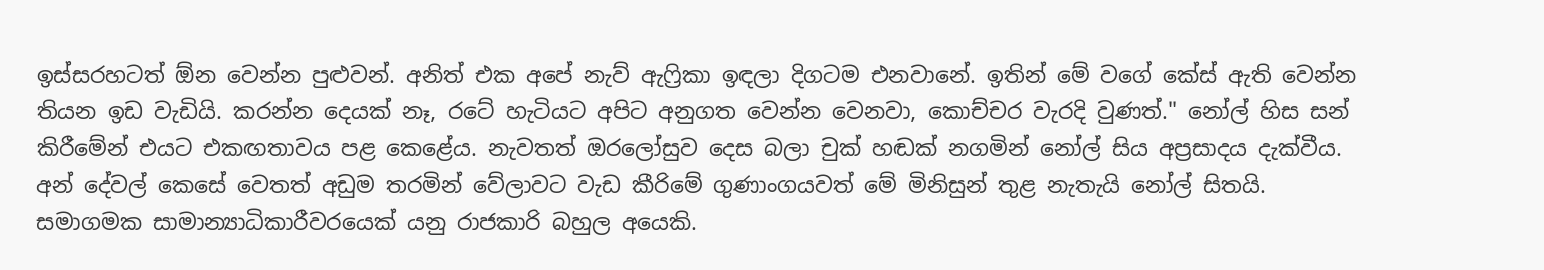ඉස්සරහටත් ඕන වෙන්න පුළුවන්. අනිත් එක අපේ නැව් ඇෆ්‍රිකා ඉඳලා දිගටම එනවානේ. ඉතින් මේ වගේ කේස් ඇති වෙන්න තියන ඉඩ වැඩියි. කරන්න දෙයක් නෑ, රටේ හැටියට අපිට අනුගත වෙන්න වෙනවා, කොච්චර වැරදි වුණත්." නෝල් හිස සන් කිරීමේන් එයට එකඟතාවය පළ කෙළේය. නැවතත් ඔරලෝසුව දෙස බලා චුක් හඬක් නගමින් නෝල් සිය අප්‍රසාදය දැක්වීය. අන් දේවල් කෙසේ වෙතත් අඩුම තරමින් වේලාවට වැඩ කීරිමේ ගුණාංගයවත් මේ මිනිසුන් තුළ නැතැයි නෝල් සිතයි. සමාගමක සාමාන්‍යාධිකාරීවරයෙක් යනු රාජකාරි බහුල අයෙකි.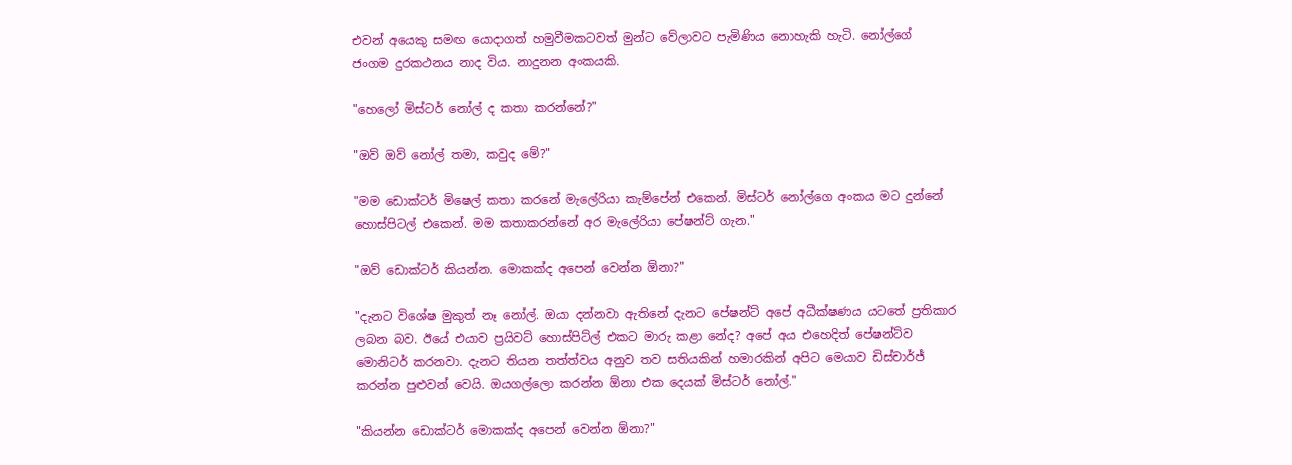එවන් අයෙකු සමඟ යොදාගත් හමුවීමකටවත් මුන්ට වේලාවට පැමිණිය නොහැකි හැටි. නෝල්ගේ ජංගම දුරකථනය නාද විය. නාදුනන අංකයකි.

"හෙලෝ මිස්ටර් නෝල් ද කතා කරන්නේ?"

"ඔව් ඔව් නෝල් තමා, කවුද මේ?"

"මම ඩොක්ටර් මිෂෙල් කතා කරනේ මැලේරියා කැම්පේන් එකෙන්. මිස්ටර් නෝල්ගෙ අංකය මට දුන්නේ හොස්පිටල් එකෙන්. මම කතාකරන්නේ අර මැලේරියා පේෂන්ට් ගැන."

"ඔව් ඩොක්ටර් කියන්න. මොකක්ද අපෙන් වෙන්න ඕනා?"

"දැනට විශේෂ මුකුත් නෑ නෝල්. ඔයා දන්නවා ඇතිනේ දැනට පේෂන්ට් අපේ අධීක්ෂණය යටතේ ප්‍රතිකාර ලබන බව. ඊයේ එයාව ප්‍රයිවට් හොස්පිට්ල් එකට මාරු කළා නේද? අපේ අය එහෙදිත් පේෂන්ට්ව මොනිටර් කරනවා. දැනට තියන තත්ත්වය අනුව තව සතියකින් හමාරකින් අපිට මෙයාව ඩිස්චාර්ජ් කරන්න පුළුවන් වෙයි. ඔයගල්ලො කරන්න ඕනා එක දෙයක් මිස්ටර් නෝල්."

"කියන්න ඩොක්ටර් මොකක්ද අපෙන් වෙන්න ඕනා?"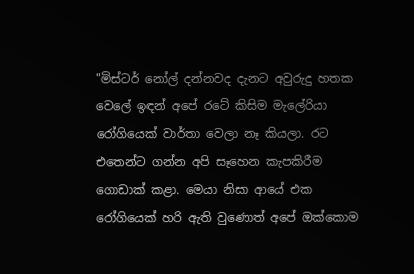"මිස්ටර් නෝල් දන්නවද දැනට අවුරුදු හතක වෙලේ ඉඳන් අපේ රටේ කිසිම මැලේරියා රෝගියෙක් වාර්තා වෙලා නෑ කියලා. රට එතෙන්ට ගන්න අපි සෑහෙන කැපකිරීම ගොඩාක් කළා. මෙයා නිසා ආයේ එක රෝගියෙක් හරි ඇති වුණොත් අපේ ඔක්කොම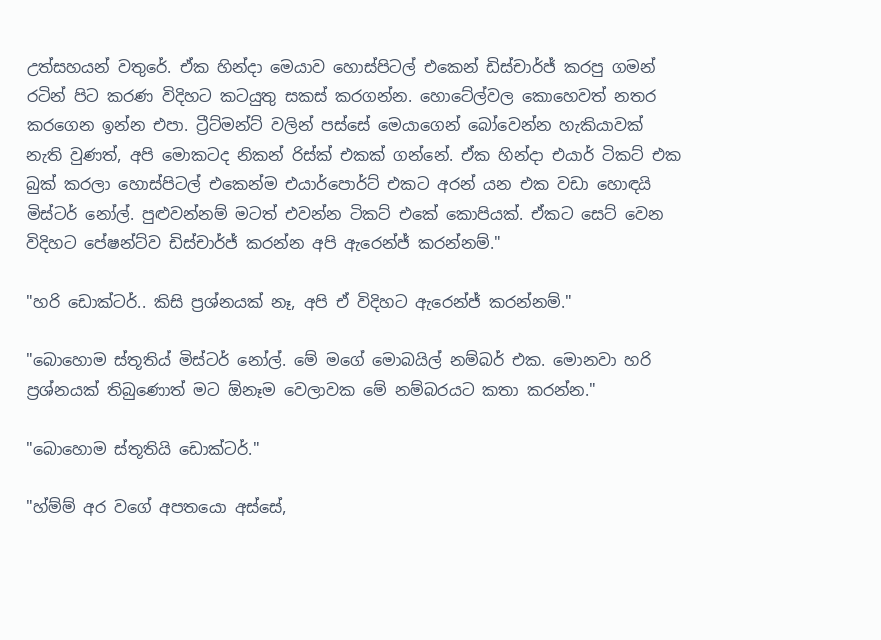උත්සහයන් වතුරේ. ඒක හින්දා මෙයාව හොස්පිටල් එකෙන් ඩිස්චාර්ජ් කරපු ගමන් රටින් පිට කරණ විදිහට කටයුතු සකස් කරගන්න. හොටේල්වල කොහෙවත් නතර කරගෙන ඉන්න එපා. ට්‍රීට්මන්ට් වලින් පස්සේ මෙයාගෙන් බෝවෙන්න හැකියාවක් නැති වුණත්, අපි මොකටද නිකන් රිස්ක් එකක් ගන්නේ. ඒක හින්දා එයාර් ටිකට් එක බුක් කරලා හොස්පිටල් එකෙන්ම එයාර්පොර්ට් එකට අරන් යන එක වඩා හොඳයි මිස්ටර් නෝල්. පුළුවන්නම් මටත් එවන්න ටිකට් එකේ කොපියක්. ඒකට සෙට් වෙන විදිහට පේෂන්ට්ව ඩිස්චාර්ජ් කරන්න අපි ඇරෙන්ජ් කරන්නම්."

"හරි ඩොක්ටර්.. කිසි ප්‍රශ්නයක් නෑ, අපි ඒ විදිහට ඇරෙන්ජ් කරන්නම්."

"බොහොම ස්තූතිය් මිස්ටර් නෝල්. මේ මගේ මොබයිල් නම්බර් එක. මොනවා හරි ප්‍රශ්නයක් තිබුණොත් මට ඕනෑම වෙලාවක මේ නම්බරයට කතා කරන්න."

"බොහොම ස්තූතියි ඩොක්ටර්."

"හ්ම්ම් අර වගේ අපතයො අස්සේ,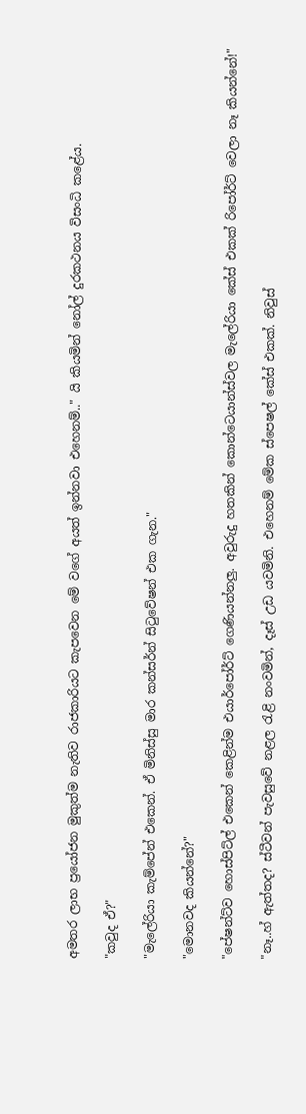අමතර ලාභ ප්‍රයෝජන මුකුත්ම නැතිව රාජකාරියට කැපවෙන මේ වගේ අයත් ඉන්නවා එහෙනම්.." යි කියමින් නෝල් දුරකථනය විසංධි කළේය.

"කවුද ඒ?"

"මැලේරියා කැම්පේන් එකෙන්. ඒ මිනිස්සු මාර කන්සර්න් සි‍ටුවේෂන් එක ගැන."

"මොනවද කියන්නේ?"

"පේෂන්ට්ව හොස්පිට්ල් එකෙන් කෙළින්ම එයාර්පෝර්ට් ගෙණියන්නලු. අවුරුදු හතකින් කොන්ටෙයාන්ස්වල මැලේරියා කේස් එකක් රිපෝර්ට් වෙලා නෑ කියන්නේ!"

"නෑ..හ් ඇත්තද? ස්ටීවන් පැවසුවේ නළල ‍රැළි නංවමින්, දෑස් උඩ යවමිනි. එහෙනම් මේක ස්පෙෂල් කේස් එකක්. නිවුස්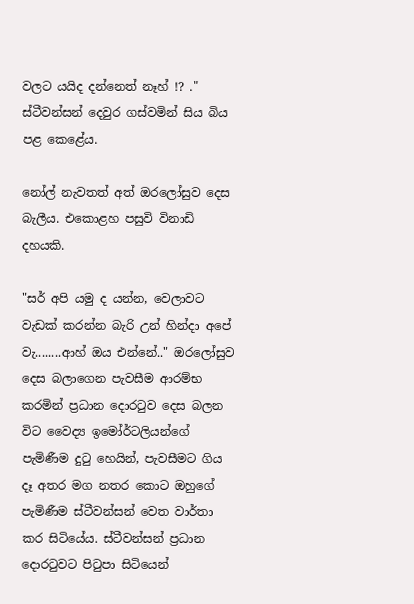වලට යයිද දන්නෙත් නෑහ් !? ." ස්ටීවන්සන් දෙවුර ගස්වමින් සිය බිය පළ කෙළේය.

නෝල් නැවතත් අත් ඔරලෝසුව දෙස බැලීය. එකොළහ පසුවි විනාඩි දහයකි.

"සර් අපි යමු ද යන්න, වෙලාවට වැඩක් කරන්න බැරි උන් හින්දා අපේ වැ........ආහ් ඔය එන්නේ.." ඔරලෝසුව දෙස බලාගෙන පැවසීම ආරම්භ කරමින් ප්‍රධාන දොර‍ටුව දෙස බලන විට වෛද්‍ය ඉමෝර්ටලියන්ගේ පැමිණීම දු‍ටු හෙයින්, පැවසීමට ගිය දෑ අතර මග නතර කොට ඔහුගේ පැමිණීම ස්ටීවන්සන් වෙත වාර්තා කර සිටියේය. ස්ටීවන්සන් ප්‍රධාන දොර‍ටුවට පි‍ටුපා සිටියෙන්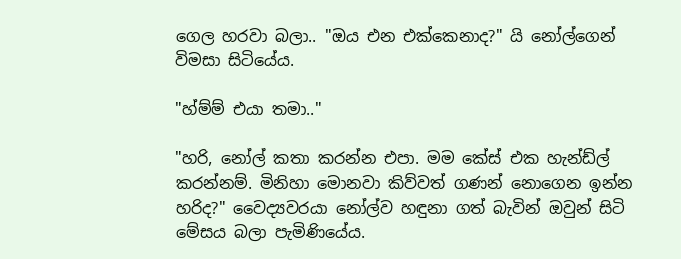ගෙල හරවා බලා.. "ඔය එන එක්කෙනාද?" යි නෝල්ගෙන් විමසා සිටියේය.

"හ්ම්ම් එයා තමා.."

"හරි, නෝල් කතා කරන්න එපා. මම කේස් එක හැන්ඩ්ල් කරන්නම්. මිනිහා මොනවා කිව්වත් ගණන් නොගෙන ඉන්න හරිද?" වෛද්‍යවරයා නෝල්ව හඳුනා ගත් බැවින් ඔවුන් සිටි මේසය බලා පැමිණියේය.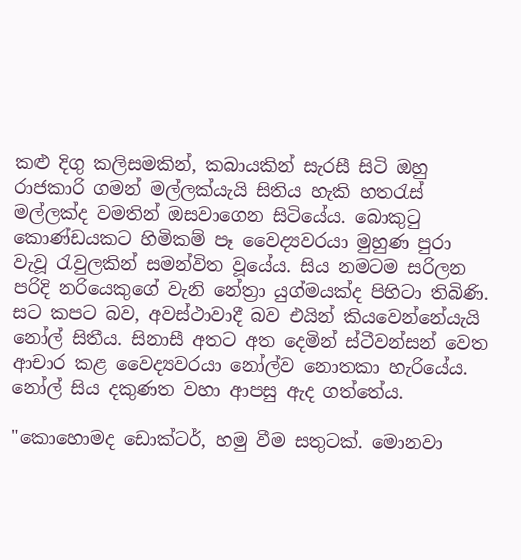කළු දිගු කලිසමකින්, කබායකින් සැරසී සිටි ඔහු රාජකාරි ගමන් මල්ලක්යැයි සිතිය හැකි හත‍රැස් මල්ලක්ද වමතින් ඔසවාගෙන සිටියේය. බොකු‍ටු කොණ්ඩයකට හිමිකම් පෑ වෛද්‍යවරයා මුහුණ පුරා වැවූ ‍රැවුලකින් සමන්විත වූයේය. සිය නමටම සරිලන පරිදි නරියෙකුගේ වැනි නේත්‍රා යුග්මයක්ද පිහිටා තිබිණි. සට කපට බව, අවස්ථාවාදී බව එයින් කියවෙන්නේයැයි නෝල් සිතීය. සිනාසී අතට අත දෙමින් ස්ටීවන්සන් වෙත ආචාර කළ වෛද්‍යවරයා නෝල්ව නොතකා හැරියේය. නෝල් සිය දකුණත වහා ආපසු ඇද ගත්තේය.

"කොහොමද ඩොක්ටර්, හමු වීම සතුටක්. මොනවා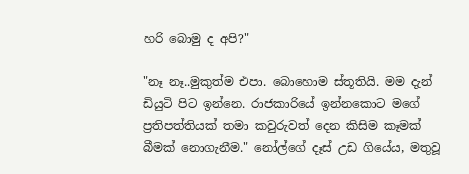හරි බොමු ද අපි?"

"නෑ නෑ..මුකුත්ම එපා. බොහොම ස්තූතියි. මම දැන් ඩියුටි පිට ඉන්නෙ. රාජකාරියේ ඉන්නකොට මගේ ප්‍රතිපත්තියක් තමා කවුරුවත් දෙන කිසිම කෑමක් බීමක් නොගැනීම." නෝල්ගේ දෑස් උඩ ගියේය, මතුවූ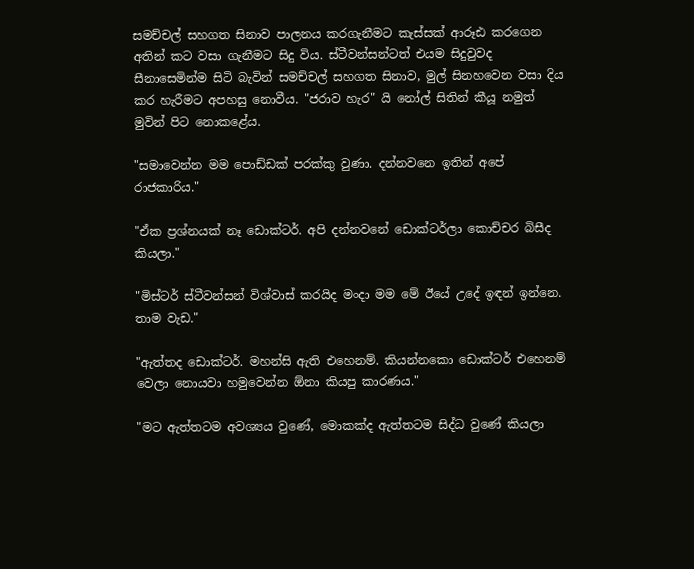සමච්චල් සහගත සිනාව පාලනය කරගැනීමට කැස්සක් ආරූඪ කරගෙන අතින් කට වසා ගැනීමට සිදු විය. ස්ටීවන්සන්ටත් එයම සිදුවුවද සීනාසෙමින්ම සිටි බැවින් සමච්චල් සහගත සිනාව, මුල් සිනහවෙන වසා දිය කර හැරීමට අපහසු නොවීය. "ජරාව හැර" යි නෝල් සිතින් කීයූ නමුත් මුවින් පිට නොකළේය.

"සමාවෙන්න මම පොඩ්ඩක් පරක්කු වුණා. දන්නවනෙ ඉතින් අපේ රාජකාරිය."

"ඒක ප්‍රශ්නයක් නෑ ඩොක්ටර්. අපි දන්නවනේ ඩොක්ටර්ලා කොච්චර බිසීද කියලා."

"මිස්ටර් ස්ටීවන්සන් විශ්වාස් කරයිද මංදා මම මේ ඊයේ උදේ ඉඳන් ඉන්නෙ. තාම වැඩ."

"ඇත්තද ඩොක්ටර්. මහන්සි ඇති එහෙනම්. කියන්නකො ඩොක්ටර් එහෙනම් වෙලා නොයවා හමුවෙන්න ඕනා කියපු කාරණය."

"මට ඇත්තටම අවශ්‍යය වුණේ, මොකක්ද ඇත්තටම සිද්ධ වුණේ කියලා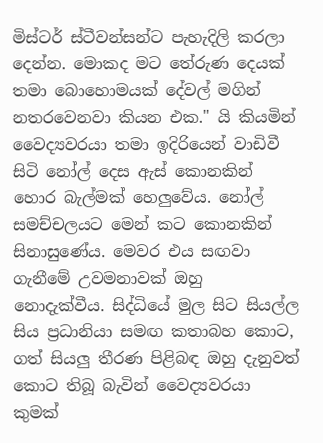මිස්ටර් ස්ටීවන්සන්ට පැහැදිලි කරලා දෙන්න. මොකද මට තේරුණ දෙයක් තමා බොහොමයක් දේවල් මගින් නතරවෙනවා කියන එක." යි කියමින් වෛද්‍යවරයා තමා ඉදිරියෙන් වාඩිවී සිටි නෝල් දෙස ඇස් කොනකින් හොර බැල්මක් හෙලුවේය. නෝල් සමච්චලයට මෙන් කට කොනකින් සිනාසුණේය. මෙවර එය සඟවා ගැනීමේ උවමනාවක් ඔහු නොදැක්වීය. සිද්ධියේ මුල සිට සියල්ල සිය ප්‍රධානියා සමඟ කතාබහ කොට, ගත් සියලු තීරණ පිළිබඳ ඔහු දැනුවත් කොට තිබූ බැවින් වෛද්‍යවරයා කුමක්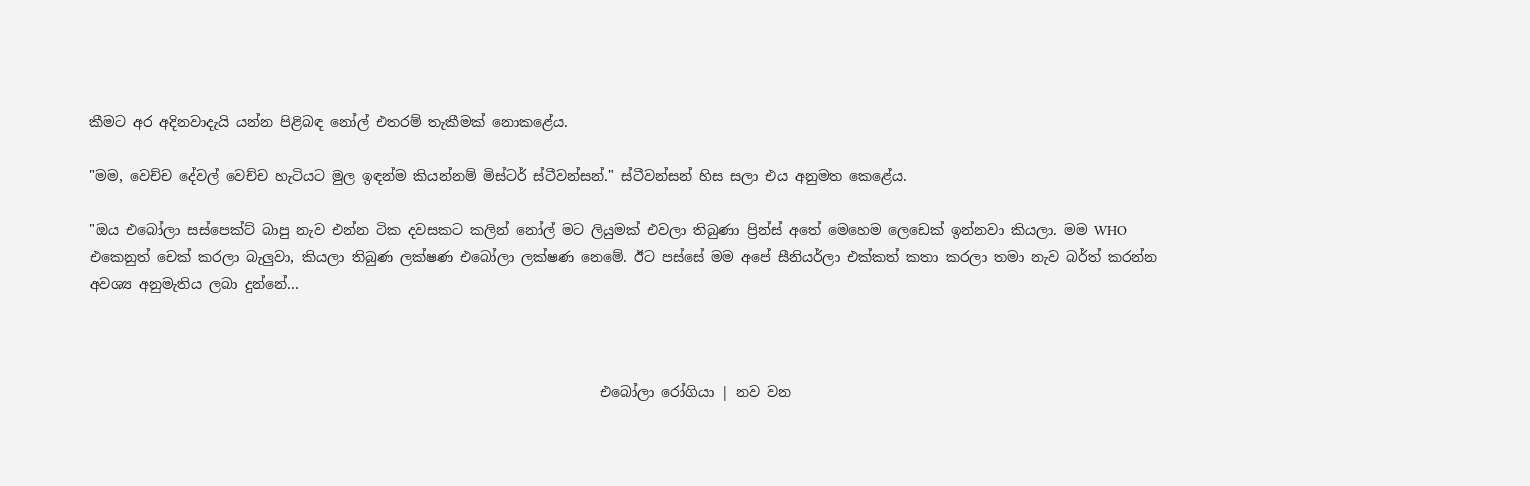කීමට අර අදිනවාදැයි යන්න පිළිබඳ නෝල් එතරම් තැකීමක් නොකළේය.

"මම, වෙච්ච දේවල් වෙච්ච හැටියට මුල ඉඳන්ම කියන්නම් මිස්ටර් ස්ටීවන්සන්." ස්ටීවන්සන් හිස සලා එය අනුමත කෙළේය.

"ඔය එබෝලා සස්පෙක්ට් බාපු නැව එන්න ටික දවසකට කලින් නෝල් මට ලියුමක් එවලා තිබුණා ප්‍රින්ස් අතේ මෙහෙම ලෙඩෙක් ඉන්නවා කියලා. මම WHO එකෙනුත් චෙක් කරලා බැලුවා, කියලා තිබුණ ලක්ෂණ එබෝලා ලක්ෂණ නෙමේ. ඊට පස්සේ මම අපේ සීනියර්ලා එක්කත් කතා කරලා තමා නැව බර්ත් කරන්න අවශ්‍ය අනුමැතිය ලබා දුන්නේ...



                                                                         එබෝලා රෝගියා | නව වන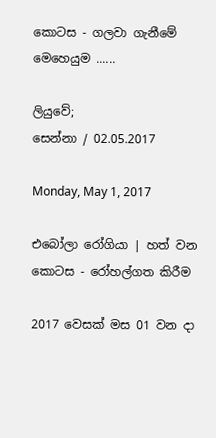කොටස - ගලවා ගැනීමේ මෙහෙයුම ......

ලියුවේ;
සෙන්නා / 02.05.2017

Monday, May 1, 2017

එබෝලා රෝගියා | හත් වන කොටස - රෝහල්ගත කිරීම

2017 වෙසක් මස 01 වන දා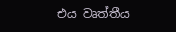එය වෘත්තීය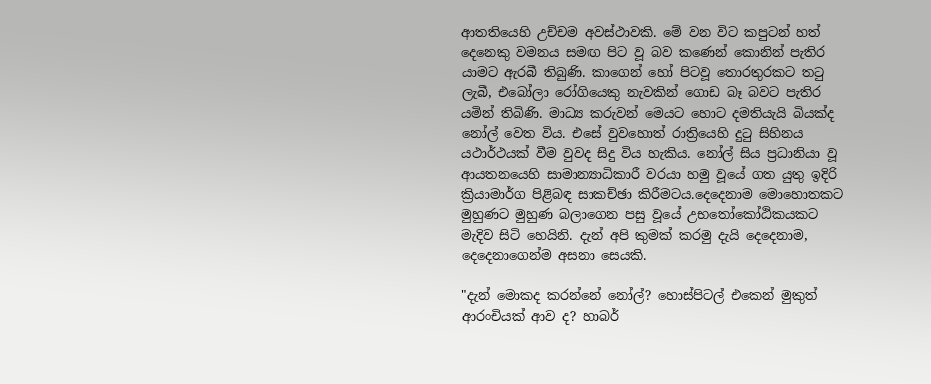ආතතියෙහි උච්චම අවස්ථාවකි. මේ වන විට කපුටන් හත් දෙනෙකු වමනය සමඟ පිට වූ බව කණෙන් කොනින් පැතිර යාමට ඇරබී තිබුණි. කාගෙන් හෝ පිටවූ තොරතුරකට ත‍ටු ලැබී, එබෝලා රෝගියෙකු නැවකින් ගොඩ බෑ බවට පැතිර යමින් තිබිණි. මාධ්‍ය කරුවන් මෙයට හොට දමතියැයි බියක්ද නෝල් වෙත විය. එසේ වුවහොත් රාත්‍රියෙහි දු‍ටු සිහිනය යථාර්ථයක් වීම වුවද සිදු විය හැකිය. නෝල් සිය ප්‍රධානියා වූ ආයතනයෙහි සාමාන්‍යාධිකාරී වරයා හමු වූයේ ගත යුතු ඉදිරි ක්‍රියාමාර්ග පිළිබඳ සාකච්ඡා කිරීමටය.දෙදෙනාම මොහොතකට මුහුණට මුහුණ බලාගෙන පසු වූයේ උභ‍තෝකෝඨිකයකට මැදිව සිටි හෙයිනි. දැන් අපි කුමක් කරමු දැයි දෙදෙනාම, දෙදෙනාගෙන්ම අසනා සෙයකි.

"දැන් මොකද කරන්නේ නෝල්? හොස්පිටල් එකෙන් මුකුත් ආරංචියක් ආව ද? හාබර්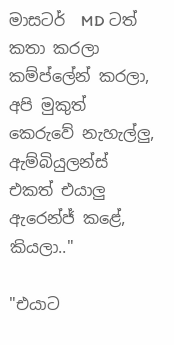මාසටර්  MD ටත් කතා කරලා කම්ප්ලේන් කරලා, අපි මුකුත් කෙරුවේ නැහැල්ලු, ඇම්බියුලන්ස් එකත් එයාලු ඇරෙන්ජ් කළේ, කියලා.."

"එයාට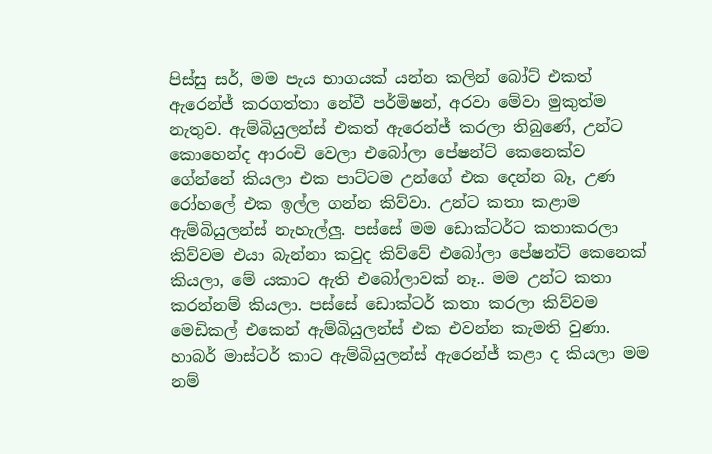පිස්සු සර්, මම පැය භාගයක් යන්න කලින් බෝට් එකත් ඇරෙන්ජ් කරගත්තා නේවී පර්මිෂන්, අරවා මේවා මුකුත්ම නැතුව. ඇම්බියුලන්ස් එකත් ඇරෙන්ජ් කරලා තිබුණේ, උන්ට කොහෙන්ද ආරංචි වෙලා එබෝලා පේෂන්ට් කෙනෙක්ව ගේන්නේ කියලා එක පාට්ටම උන්ගේ එක දෙන්න බෑ, උණ රෝහලේ එක ඉල්ල ගන්න කිව්වා. උන්ට කතා කළාම ඇම්බියුලන්ස් නැහැල්ලු. පස්සේ මම ඩොක්ටර්ට කතාකරලා කිව්වම එයා බැන්නා කවුද කිව්වේ එබෝලා පේෂන්ට් කෙනෙක් කියලා, මේ යකාට ඇති එබෝලාවක් නෑ.. මම උන්ට කතා කරන්නම් කියලා. පස්සේ ඩොක්ටර් කතා කරලා කිව්වම මෙඩිකල් එකෙන් ඇම්බියුලන්ස් එක එවන්න කැමති වුණා. හාබර් මාස්ටර් කාට ඇම්බියුලන්ස් ඇරෙන්ජ් කළා ද කියලා මම නම්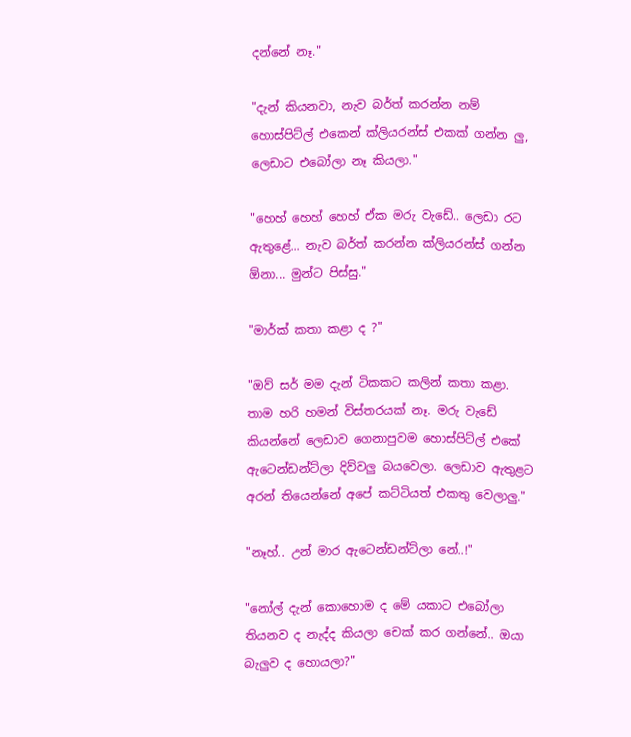දන්නේ නෑ."

"දැන් කියනවා, නැව බර්ත් කරන්න නම් හොස්පිට්ල් එකෙන් ක්ලියරන්ස් එකක් ගන්න ලු, ලෙඩාට එබෝලා නෑ කියලා."

"හෙහ් හෙහ් හෙහ් ඒක මරු වැඩේ.. ලෙඩා රට ඇතුළේ... නැව බර්ත් කරන්න ක්ලියරන්ස් ගන්න ඕනා... මුන්ට පිස්සු."

"මාර්ක් කතා කළා ද ?"

"ඔව් සර් මම දැන් ටිකකට කලින් කතා කළා. තාම හරි හමන් විස්තරයක් නෑ. මරු වැඩේ කියන්නේ ලෙඩාව ගෙනාපුවම හොස්පිට්ල් එකේ ඇටෙන්ඩන්ට්ලා දිව්වලු බයවෙලා. ලෙඩාව ඇතුළට අරන් තියෙන්නේ අපේ කට්ටියත් එකතු වෙලාලු."

"නෑහ්.. උන් මාර ඇටෙන්ඩන්ට්ලා නේ..!"

"නෝල් දැන් කොහොම ද මේ යකාට එබෝලා තියනව ද නැද්ද කියලා චෙක් කර ගන්නේ.. ඔයා බැලුව ද හොයලා?"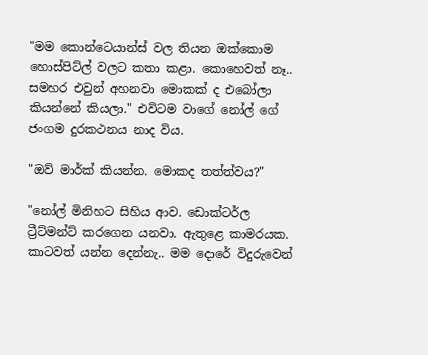"මම කොන්ටෙයාන්ස් වල තියන ඔක්කොම හොස්පිට්ල් වලට කතා කළා. කොහෙවත් නෑ.. සමහර එවුන් අහනවා මොකක් ද එබෝලා කියන්නේ කියලා." එවිටම වාගේ නෝල් ගේ ජංගම දුරකථනය නාද විය.

"ඔව් මාර්ක් කියන්න. මොකද තත්ත්වය?"

"නෝල් මිනිහට සිහිය ආව. ඩොක්ටර්ල ට්‍රීට්මන්ට් කරගෙන යනවා. ඇතුළෙ කාමරයක. කාටවත් යන්න දෙන්නැ.. මම දොරේ විදුරුවෙන්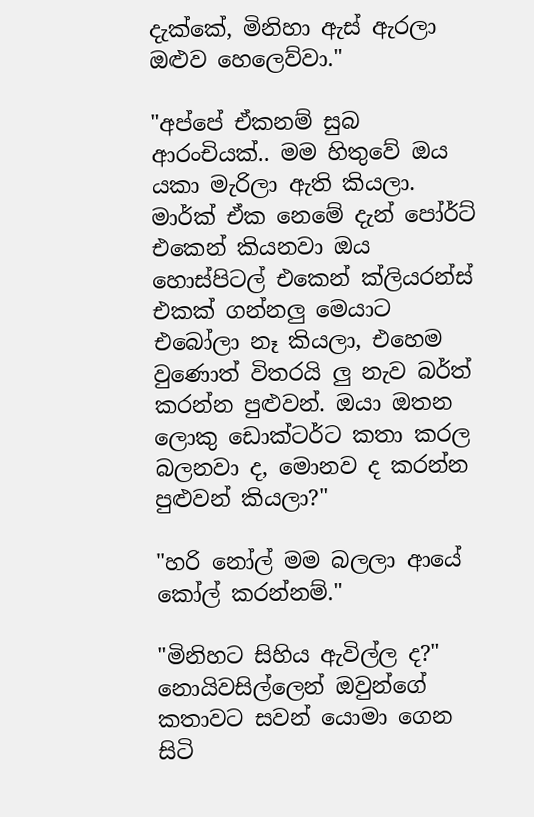දැක්කේ, මිනිහා ඇස් ඇරලා ඔළුව හෙලෙව්වා."

"අප්පේ ඒකනම් සුබ ආරංචියක්.. මම හිතුවේ ඔය යකා මැරිලා ඇති කියලා. මාර්ක් ඒක නෙමේ දැන් පෝර්ට් එකෙන් කියනවා ඔය හොස්පිටල් එකෙන් ක්ලියරන්ස් එකක් ගන්නලු මෙයාට එබෝලා නෑ කියලා, එහෙම වුණොත් විතරයි ලු නැව බර්ත් කරන්න පුළුවන්. ඔයා ඔතන ලොකු ඩොක්ටර්ට කතා කරල බලනවා ද, මොනව ද කරන්න පුළුවන් කියලා?"

"හරි නෝල් මම බලලා ආයේ කෝල් කරන්නම්."

"මිනිහට සිහිය ඇවිල්ල ද?" නොයිවසිල්ලෙන් ඔවුන්ගේ කතාවට සවන් යොමා ගෙන සිටි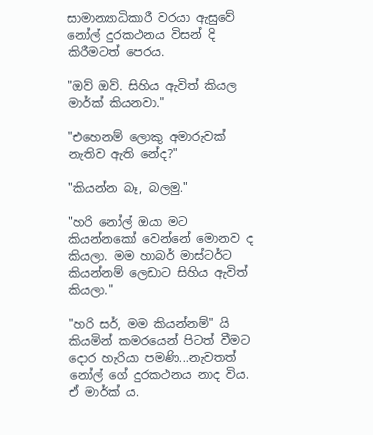සාමාන්‍යාධිකාරී වරයා ඇසුවේ නෝල් දුරකථනය විසන් දි කිරීමටත් පෙරය.

"ඔව් ඔව්. සිහිය ඇවිත් කියල මාර්ක් කියනවා."

"එහෙනම් ලොකු අමාරුවක් නැතිව ඇති නේද?"

"කියන්න බෑ, බලමු."

"හරි නෝල් ඔයා මට කියන්නකෝ වෙන්නේ මොනව ද කියලා. මම හාබර් මාස්ටර්ට කියන්නම් ලෙඩාට සිහිය ඇවිත් කියලා."

"හරි සර්, මම කියන්නම්" යි කියමින් කමරයෙන් පිටත් වීමට දොර හැරියා පමණි...නැවතත් නෝල් ගේ දුරකථනය නාද විය. ඒ මාර්ක් ය.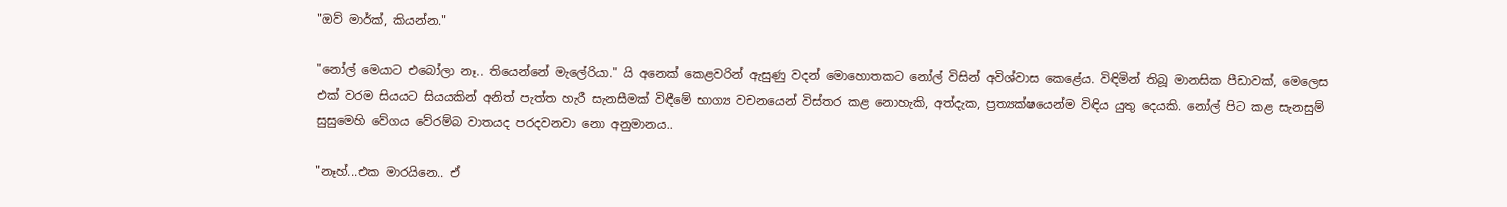"ඔව් මාර්ක්, කියන්න."

"නෝල් මෙයාට එබෝලා නෑ.. තියෙන්නේ මැලේරියා." යි අනෙක් කෙළවරින් ඇසුණු වදන් මොහොතකට නෝල් විසින් අවිශ්වාස කෙළේය. විඳිමින් තිබූ මානසික පීඩාවක්, මෙලෙස එක් වරම සියයට සියයකින් අනිත් පැත්ත හැරී සැනසීමක් විඳීමේ භාග්‍ය වචනයෙන් විස්තර කළ නොහැකි, අත්දැක, ප්‍රත්‍යක්ෂයෙන්ම විඳිය යුතු දෙයකි. නෝල් පිට කළ සැනසුම් සුසුමෙහි වේගය වේරම්බ වාතයද පරදවනවා නො අනුමානය..

"නෑහ්...එක මාරයිනෙ.. ඒ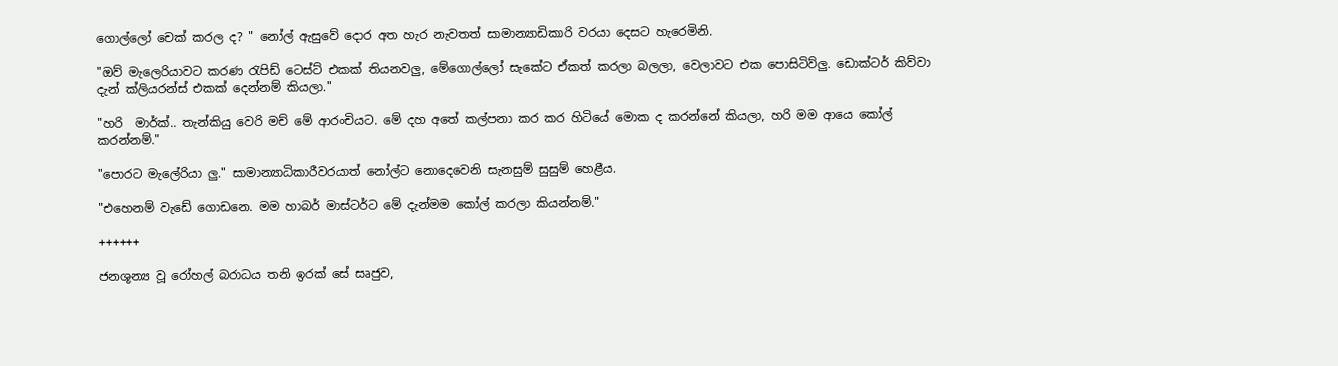ගොල්ලෝ චෙක් කරල ද? " නෝල් ඇසුවේ දොර අත හැර නැවතත් සාමාන්‍යාඩිකාරි වරයා දෙසට හැරෙමිනි.

"ඔව් මැලෙරියාවට කරණ ‍රැපිඩ් ටෙස්ට් එකක් තියනවලු, මේගොල්ලෝ සැකේට ඒකත් කරලා බලලා, වෙලාවට එක පොසිටිව්ලු. ඩොක්ටර් කිව්වා දැන් ක්ලියරන්ස් එකක් දෙන්නම් කියලා."

"හරි  මාර්ක්.. තැන්කියු වෙරි මච් මේ ආරංචියට. මේ දහ අතේ කල්පනා කර කර හිටියේ මොක ද කරන්නේ කියලා, හරි මම ආයෙ කෝල් කරන්නම්."

"පොරට මැලේරියා ලු." සාමාන්‍යාධිකාරීවරයාත් නෝල්ට නොදෙවෙනි සැනසුම් සුසුම් හෙළීය.

"එහෙනම් වැඩේ ගොඩනෙ. මම හාබර් මාස්ටර්ට මේ දැන්මම කෝල් කරලා කියන්නම්."

++++++

ජනශූන්‍ය වූ රෝහල් බරාධය තනි ඉරක් සේ සෘජුව,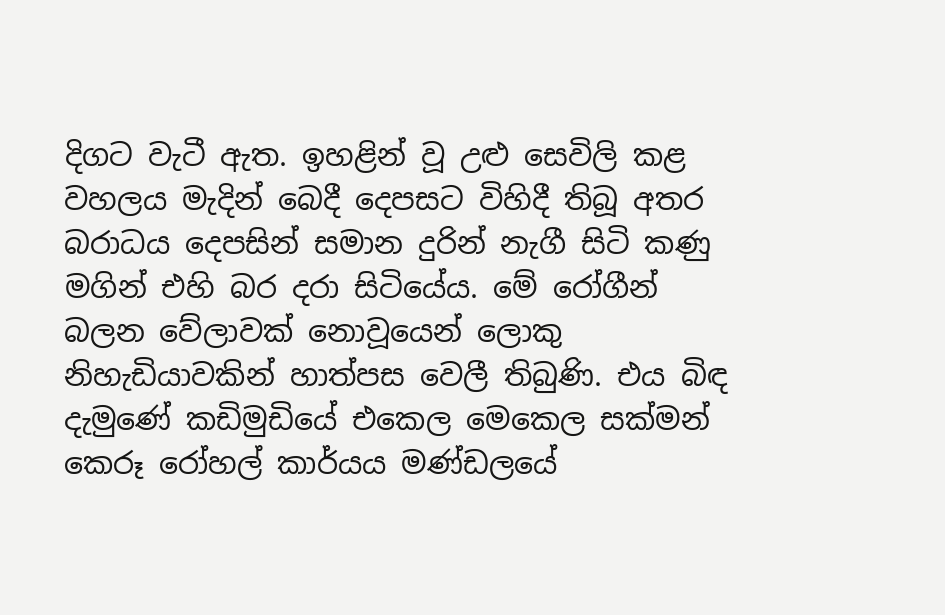දිගට වැටී ඇත. ඉහළින් වූ උළු සෙවිලි කළ වහලය මැදින් බෙදී දෙපසට විහිදී තිබූ අතර බරාධය දෙපසින් සමාන දුරින් නැගී සිටි කණු මගින් එහි බර දරා සිටියේය. මේ රෝගීන් බලන වේලාවක් නොවූයෙන් ලොකු නිහැඩියාවකින් හාත්පස වෙලී තිබුණි. එය බිඳ දැමුණේ කඩිමුඩියේ එකෙල මෙකෙල සක්මන් කෙරූ රෝහල් කාර්යය මණ්ඩලයේ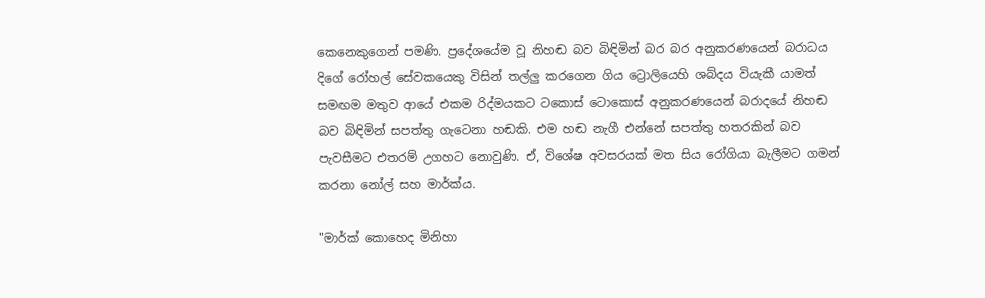කෙනෙකුගෙන් පමණි. ප්‍රදේශයේම වූ නිහඬ බව බිඳිමින් බර බර අනුකරණයෙන් බරාධය දිගේ රෝහල් සේවකයෙකු විසින් තල්ලු කරගෙන ගිය ට්‍රොලියෙහි ශබ්දය වියැකී යාමත් සමඟම මතුව ආයේ එකම රිද්මයකට ටකොස් ටොකොස් අනුකරණයෙන් බරාදයේ නිහඬ බව බිඳිමින් සපත්තු ගැටෙනා හඬකි. එම හඬ නැගී එන්නේ සපත්තු හතරකින් බව පැවසීමට එතරම් උගහට නොවුණි. ඒ, විශේෂ අවසරයක් මත සිය රෝගියා බැලීමට ගමන් කරනා නෝල් සහ මාර්ක්ය.

"මාර්ක් කොහෙද මිනිහා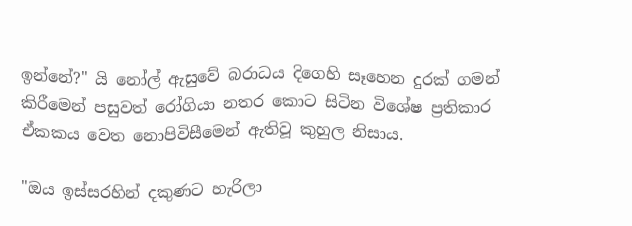ඉන්නේ?" යි නෝල් ඇසුවේ බරාධය දිගෙහි සෑහෙන දුරක් ගමන් කිරීමෙන් පසුවත් රෝගියා නතර කොට සිටින විශේෂ ප්‍රතිකාර ඒකකය වෙත නොපිවිසීමෙන් ඇතිවූ කුහුල නිසාය.

"ඔය ඉස්සරහින් දකුණට හැරිලා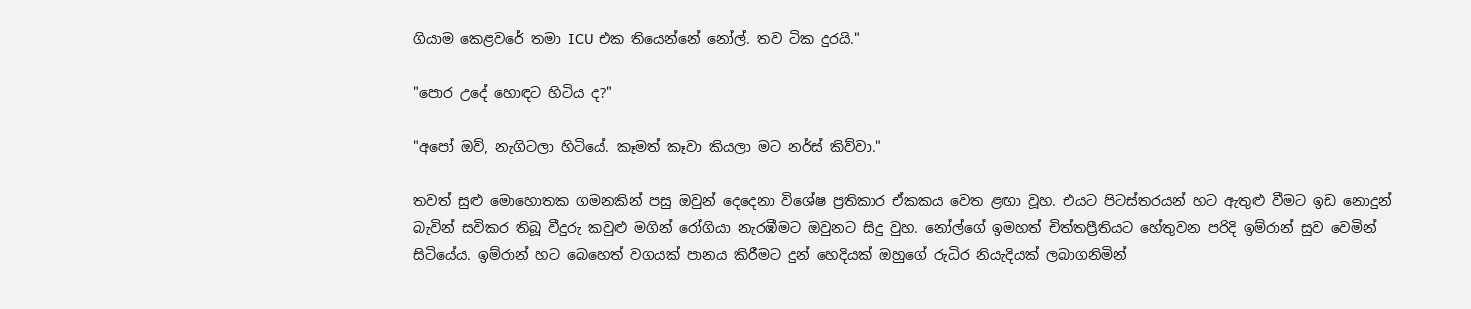ගියාම කෙළවරේ තමා ICU එක තියෙන්නේ නෝල්. තව ටික දුරයි."

"පොර උදේ හොඳට හිටිය ද?"

"අපෝ ඔව්, නැගිටලා හිටියේ. කෑමත් කෑවා කියලා මට නර්ස් කිව්වා."

තවත් සුළු මොහොතක ගමනකින් පසු ඔවුන් දෙදෙනා විශේෂ ප්‍රතිකාර ඒකකය වෙත ළඟා වූහ. එයට පිටස්තරයන් හට ඇතුළු වීමට ඉඩ නොදුන් බැවින් සවිකර තිබූ වීදුරු කවුළු මගින් රෝගියා නැරඹීමට ඔවුනට සිදු වුහ. නෝල්ගේ ඉමහත් චිත්තප්‍රීතියට හේතුවන පරිදි ඉම්රාන් සුව වෙමින් සිටියේය. ඉම්රාන් හට බෙහෙත් වගයක් පානය කිරීමට දුන් හෙදියක් ඔහුගේ රුධිර නියැදියක් ලබාගනිමින්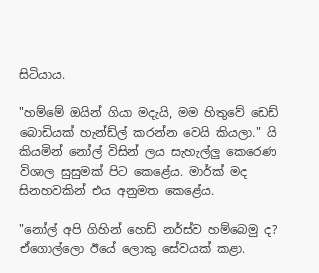සිටියාය.

"හම්මේ ඔයින් ගියා මදැයි, මම හිතුවේ ඩෙඩ් බොඩියක් හැන්ඩ්ල් කරන්න වෙයි කියලා." යි කියමින් නෝල් විසින් ලය සැහැල්ලු කෙරෙණ විශාල සුසුමක් පිට කෙළේය. මාර්ක් මද සිනහවකින් එය අනුමත කෙළේය.

"නෝල් අපි ගිහින් හෙඩ් නර්ස්ව හම්බෙමු ද? ඒගොල්ලො ඊයේ ලොකු සේවයක් කළා.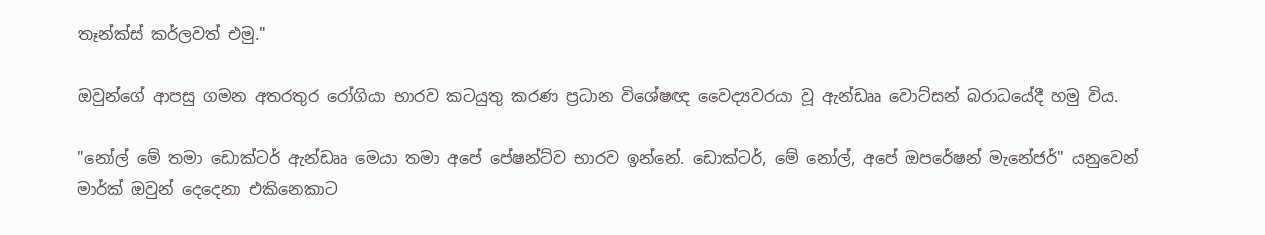තෑන්ක්ස් කර්ලවත් එමු."

ඔවුන්ගේ ආපසු ගමන අතරතුර රෝගියා භාරව කටයුතු කරණ ප්‍රධාන විශේෂඥ වෛද්‍යවරයා වූ ඇන්ඩෲ වොට්සන් බරාධයේදී හමු විය.

"නෝල් මේ තමා ඩොක්ටර් ඇන්ඩෲ මෙයා තමා අපේ පේෂන්ට්ව භාරව ඉන්නේ. ඩොක්ටර්, මේ නෝල්, අපේ ඔපරේෂන් මැනේජර්" යනුවෙන් මාර්ක් ඔවුන් දෙදෙනා එකිනෙකාට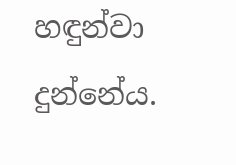හඳුන්වා දුන්නේය.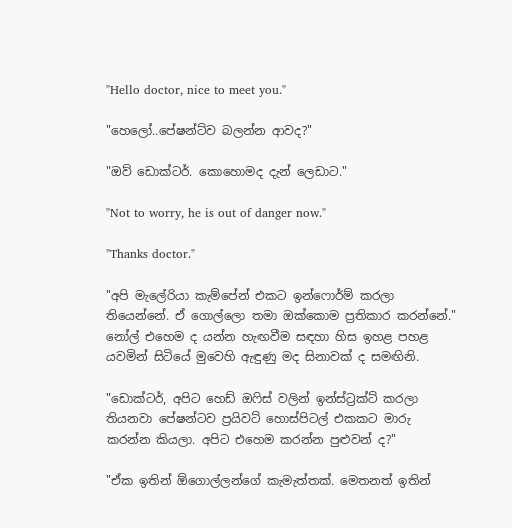"Hello doctor, nice to meet you."

"හෙලෝ..පේෂන්ට්ව බලන්න ආවද?"

"ඔව් ඩොක්ටර්. කොහොමද දැන් ලෙඩාට."

"Not to worry, he is out of danger now."

"Thanks doctor."

"අපි මැලේරියා කැම්පේන් එකට ඉන්ෆොර්ම් කරලා තියෙන්නේ. ඒ ගොල්ලො තමා ඔක්කොම ප්‍රතිකාර කරන්නේ." නෝල් එහෙම ද යන්න හැඟවීම සඳහා හිස ඉහළ පහළ යවමින් සිටියේ මුවෙහි ඇඳුණු මද සිනාවක් ද සමඟිනි.

"ඩොක්ටර්, අපිට හෙඩ් ඔ‍ෆිස් වලින් ඉන්ස්ට්‍රක්ට් කරලා තියනවා පේෂන්ටව ප්‍රයිවට් හොස්පිටල් එකකට මාරු කරන්න කියලා. අපිට එහෙම කරන්න පුළුවන් ද?"

"ඒක ඉතින් ඕගොල්ලන්ගේ කැමැත්තක්. මෙතනත් ඉතින්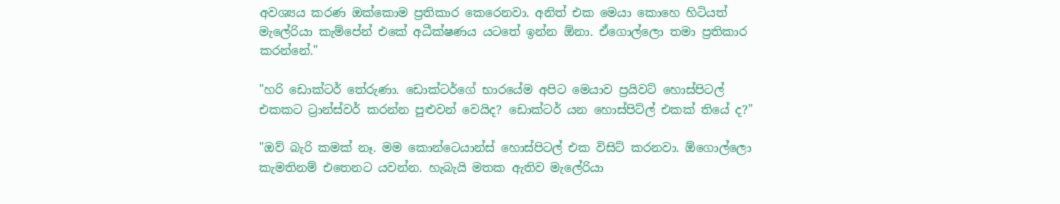අවශ්‍යය කරණ ඔක්කොම ප්‍රතිකාර කෙරෙනවා. අනිත් එක මෙයා කොහෙ හිටියත් මැලේරියා කැම්පේන් එකේ අධීක්ෂණය යටතේ ඉන්න ඕනා. ඒගොල්ලො තමා ප්‍රතිකාර කරන්නේ."

"හරි ඩොක්ටර් තේරුණා. ඩොක්ටර්ගේ භාරයේම අපිට මෙයාව ප්‍රයිවට් හොස්පිටල් එකකට ට්‍රාන්ස්වර් කරන්න පුළුවන් වෙයිද? ඩොක්ටර් යන හොස්පිට්ල් එකක් තියේ ද?"

"ඔව් බැරි කමක් නෑ. මම කොන්ටෙයාන්ස් හොස්පිටල් එක විසිට් කරනවා. ඕගොල්ලො කැමතිනම් එතෙනට යවන්න. හැබැයි මතක ඇතිව මැලේරියා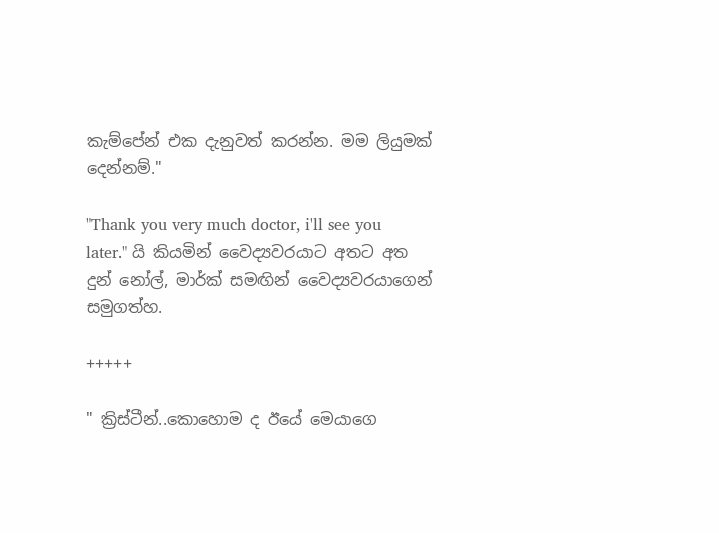කැම්පේන් එක දැනුවත් කරන්න. මම ලියුමක් දෙන්නම්."

"Thank you very much doctor, i'll see you later." යි කියමින් වෛද්‍යවරයාට අතට අත දුන් නෝල්, මාර්ක් සමඟින් වෛද්‍යවරයාගෙන් සමුගත්හ.

+++++

" ක්‍රිස්ටීන්..කොහොම ද ඊයේ මෙයාගෙ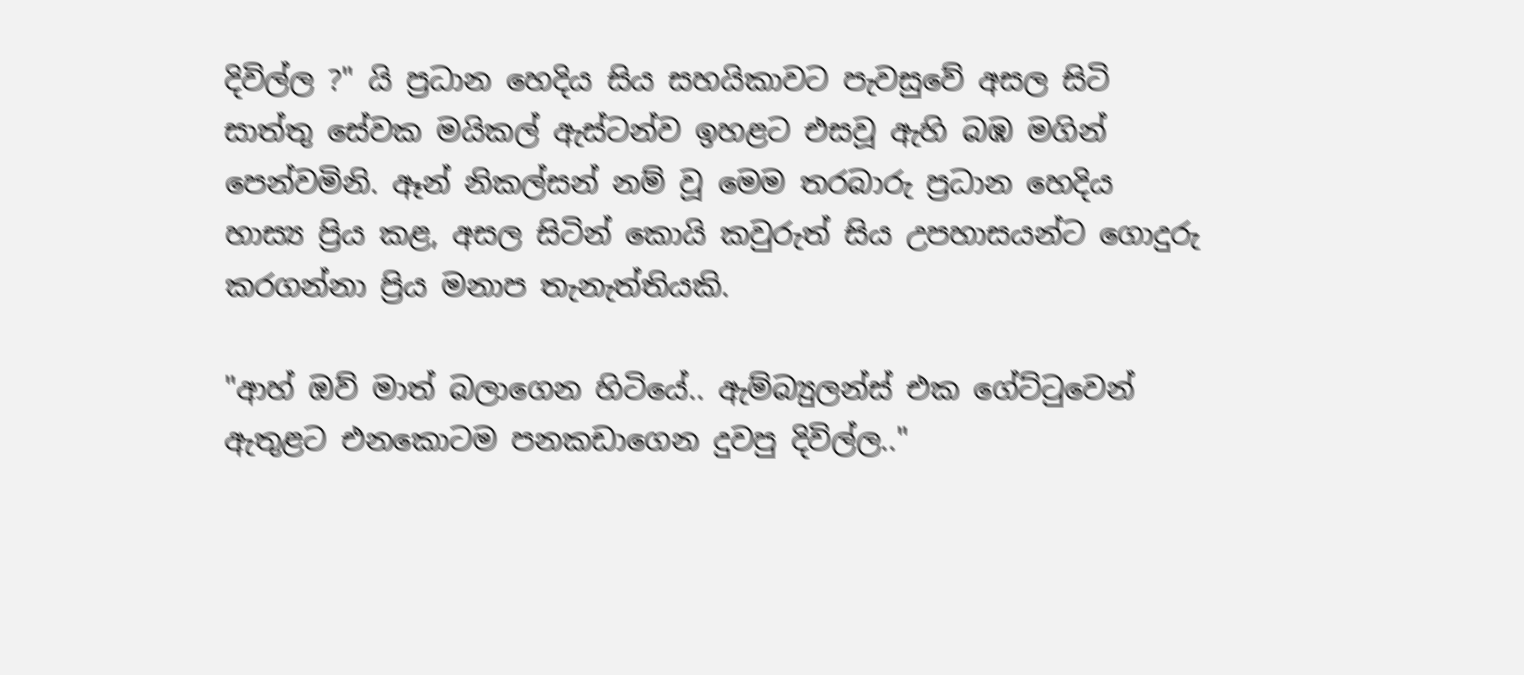දිවිල්ල ?" යි ප්‍රධාන හෙදිය සිය සහයිකාවට පැවසුවේ අසල සිටි සාත්තු සේවක මයිකල් ඇස්ටන්ව ඉහළට එසවූ ඇහි බඹ මගින් පෙන්වමිනි. ඈන් නිකල්සන් නම් වූ මෙම තරබාරු ප්‍රධාන හෙදිය හාස්‍ය ප්‍රිය කළ, අසල සිටින් කොයි කවුරුත් සිය උපහාසයන්ට ගොදුරු කරගන්නා ප්‍රිය මනාප තැනැත්තියකි.

"ආහ් ඔව් මාත් බලාගෙන හිටියේ.. ඇම්බ්‍යුලන්ස් එක ගේට්‍ටුවෙන් ඇතුළට එනකොටම පනකඩාගෙන දුවපු දිවිල්ල.."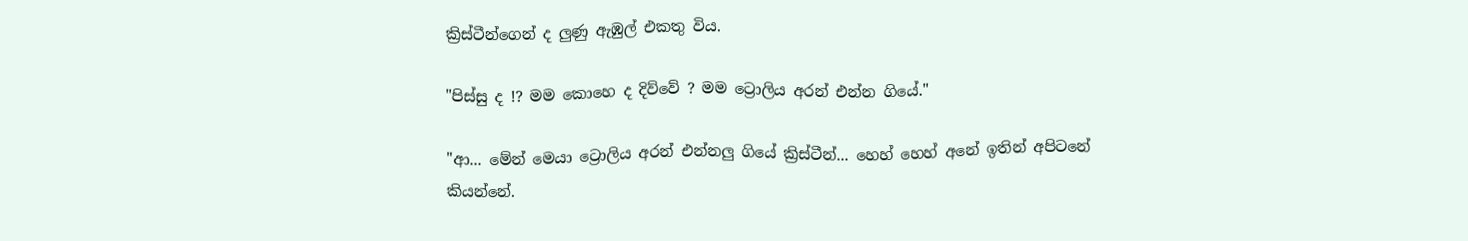ක්‍රිස්ටීන්ගෙන් ද ලුණු ඇඹුල් එකතු විය.

"පිස්සු ද !? මම කොහෙ ද දිව්වේ ? මම ට්‍රොලිය අරන් එන්න ගියේ."

"ආ... මේන් මෙයා ට්‍රොලිය අරන් එන්නලු ගියේ ක්‍රිස්ටීන්... හෙහ් හෙහ් අනේ ඉතින් අපිටනේ කියන්නේ.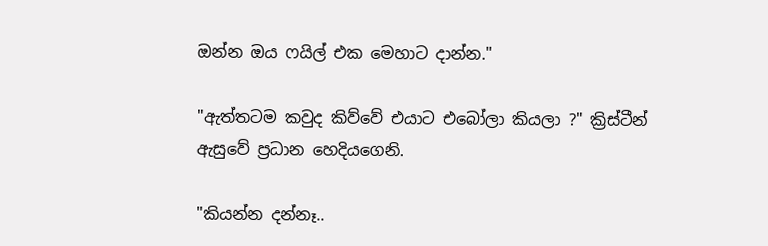ඔන්න ඔය ෆයිල් එක මෙහාට දාන්න."

"ඇත්තටම කවුද කිව්වේ එයාට එබෝලා කියලා ?" ක්‍රිස්ටීන් ඇසුවේ ප්‍රධාන හෙදියගෙනි.

"කියන්න දන්නෑ..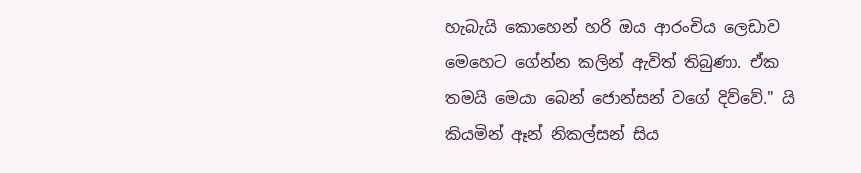හැබැයි කොහෙන් හරි ඔය ආරංචිය ලෙඩාව මෙහෙට ගේන්න කලින් ඇවිත් තිබුණා. ඒක තමයි මෙයා බෙන් ජොන්සන් වගේ දිව්වේ." යි කියමින් ඈන් නිකල්සන් සිය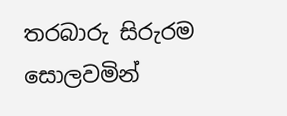තරබාරු සිරුරම සොලවමින්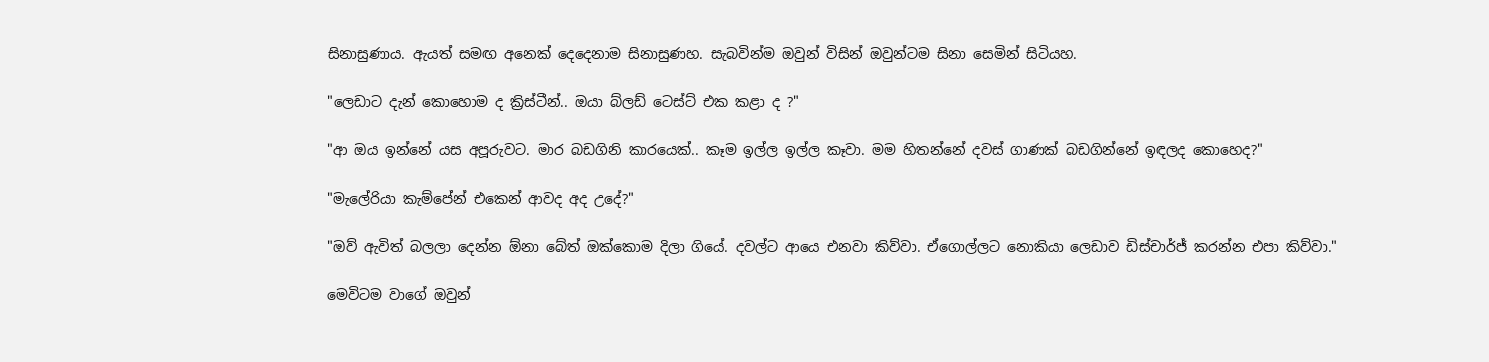සිනාසුණාය. ඇයත් සමඟ අනෙක් දෙදෙනාම සිනාසුණහ. සැබවින්ම ඔවුන් විසින් ඔවුන්ටම සිනා සෙමින් සිටියහ.

"ලෙඩාට දැන් කොහොම ද ක්‍රිස්ටීන්.. ඔයා බ්ලඩ් ටෙස්ට් එක කළා ද ?"

"ආ ඔය ඉන්නේ යස අපූරුවට. මාර බඩගිනි කාරයෙක්.. කෑම ඉල්ල ඉල්ල කෑවා. මම හිතන්නේ දවස් ගාණක් බඩගින්නේ ඉඳලද කොහෙද?"

"මැලේරියා කැම්පේන් එකෙන් ආවද අද උදේ?"

"ඔව් ඇවිත් බලලා දෙන්න ඕනා බේත් ඔක්කොම දිලා ගියේ. දවල්ට ආයෙ එනවා කිව්වා. ඒගොල්ලට නොකියා ලෙඩාව ඩිස්චාර්ජ් කරන්න එපා කිව්වා."

මෙවිටම වාගේ ඔවුන්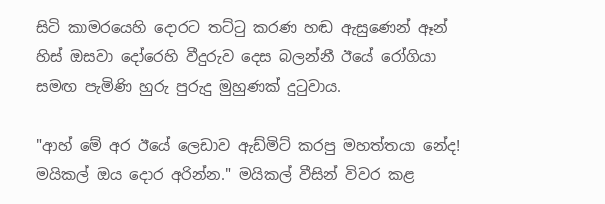සිටි කාමරයෙහි දොරට තට්‍ටු කරණ හඬ ඇසුණෙන් ඈන් හිස් ඔසවා දෝරෙහි වීදුරුව දෙස බලන්නී ඊයේ රෝගියා සමඟ පැමිණි හුරු පුරුදු මුහුණක් දු‍ටුවාය.

"ආහ් මේ අර ඊයේ ලෙඩාව ඇඩ්මිට් කරපු මහත්තයා නේද! මයිකල් ඔය දොර අරින්න." මයිකල් වීසින් විවර කළ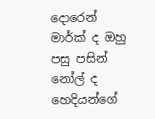දොරෙන් මාර්ක් ද ඔහු පසු පසින් නෝල් ද හෙදියන්ගේ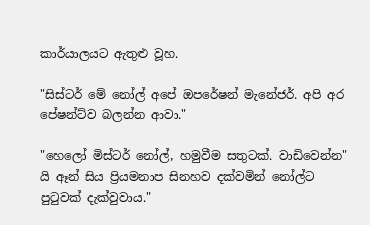කාර්යාලයට ඇතුළු වූහ.

"සිස්ටර් මේ නෝල් අපේ ඔපරේෂන් මැනේජර්. අපි අර පේෂන්ට්ව බලන්න ආවා."

"හෙලෝ මිස්ටර් නෝල්, හමුවීම සතුටක්. වාඩිවෙන්න" යි ඈන් සිය ප්‍රියමනාප සිනහව දක්වමින් නෝල්ට පු‍ටුවක් දැක්වුවාය."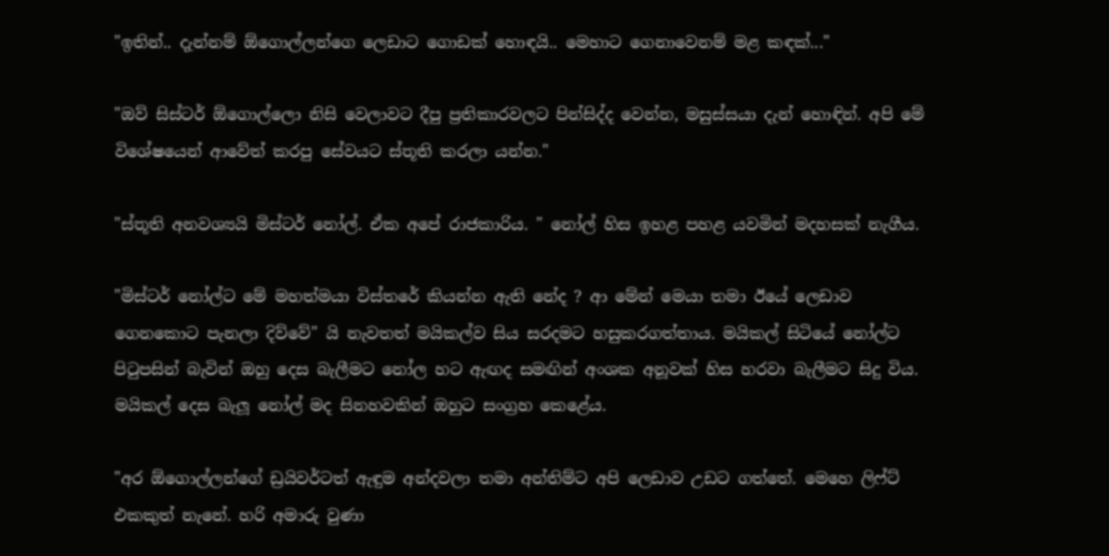"ඉතින්.. දැන්නම් ඕගොල්ලන්ගෙ ලෙඩාට ගොඩක් හොඳයි.. මෙහාට ගෙනාවෙනම් මළ කඳක්..."

"ඔව් සිස්ටර් ඕගොල්ලො නිසි වෙලාවට දීපු ප්‍රතිකාරවලට පින්සිද්ද වෙන්න, මසුස්සයා දැන් හොඳින්. අපි මේ විශේෂයෙන් ආවේත් කරපු සේවයට ස්තූති කරලා යන්න."

"ස්තූති අනවශ්‍යයි මිස්ටර් නෝල්. ඒක අපේ රාජකාරිය. " නෝල් හිස ඉහළ පහළ යවමින් මදහසක් නැගීය.

"මිස්ටර් නෝල්ට මේ මහත්මයා විස්තරේ කියන්න ඇති නේද ? ආ මේන් මෙයා තමා ඊයේ ලෙඩාව ගෙනකොට පැනලා දිව්වේ" යි නැවතත් මයිකල්ව සිය සරදමට හසුකරගත්තාය. මයිකල් සිටියේ නෝල්ට පි‍ටුපසින් බැවින් ඔහු දෙස බැලීමට නෝල හට ඇඟද සමඟින් අංශක අනූවක් හිස හරවා බැලීමට සිදු විය. මයිකල් දෙස බැලූ නෝල් මද සිනහවකින් ඔහුට සංග්‍රහ කෙළේය.

"අර ඕගොල්ලන්ගේ ඩ්‍රයිවර්ටත් ඇඳුම අන්දවලා තමා අන්තිම්ට අපි ලෙඩාව උඩට ගත්තේ. මෙහෙ ලිෆ්ට් එකකුත් නැනේ. හරි අමාරු වුණා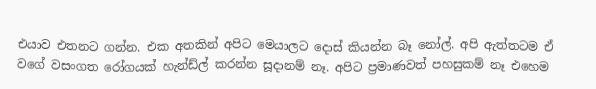එයාව එතනට ගන්න. එක අතකින් අපිට මෙයාලට දොස් කියන්න බෑ නෝල්. අපි ඇත්තටම ඒ වගේ වසංගත රෝගයක් හැන්ඩ්ල් කරන්න සූදානම් නෑ. අපිට ප්‍රමාණවත් පහසුකම් නෑ එහෙම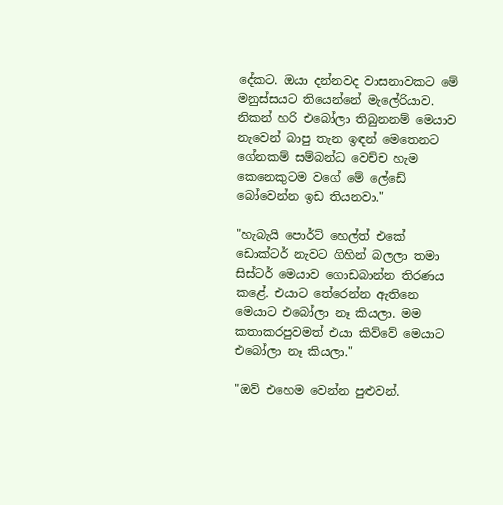දේකට. ඔයා දන්නවද වාසනාවකට මේ මනුස්සයට තියෙන්නේ මැලේරියාව. නිකන් හරි එබෝලා තිබුනනම් මෙයාව නැවෙන් බාපු තැන ඉඳන් මෙතෙනට ගේනකම් සම්බන්ධ වෙච්ච හැම කෙනෙකුටම වගේ මේ ලේඩේ බෝවෙන්න ඉඩ තියනවා."

"හැබැයි පොර්ට් හෙල්ත් එකේ ඩොක්ටර් නැවට ගිහින් බලලා තමා සිස්ටර් මෙයාව ගොඩබාන්න තිරණය කළේ. එයාට තේරෙන්න ඇතිනෙ මෙයාට එබෝලා නෑ කියලා. මම කතාකරපුවමත් එයා කිව්වේ මෙයාට එබෝලා නෑ කියලා."

"ඔව් එහෙම වෙන්න පුළුවන්.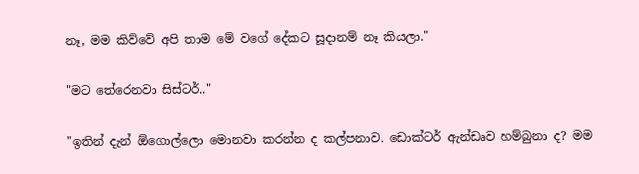නෑ, මම කිව්වේ අපි තාම මේ වගේ දේකට සූදානම් නෑ කියලා."

"මට තේරෙනවා සිස්ටර්.."

"ඉතින් දැන් ඕගොල්ලො මොනවා කරන්න ද කල්පනාව. ඩොක්ටර් ඇන්ඩෘව හම්බුනා ද? මම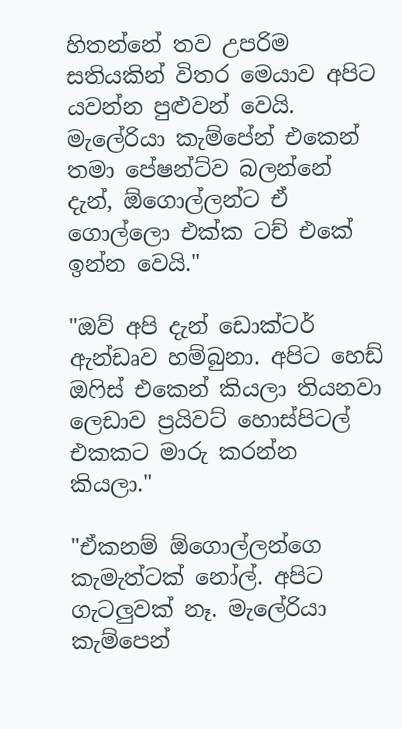හිතන්නේ තව උපරිම සතියකින් විතර මෙයාව අපිට යවන්න පුළුවන් වෙයි. මැලේරියා කැම්පේන් එකෙන් තමා පේෂන්ට්ව බලන්නේ දැන්, ඕගොල්ලන්ට ඒ ගොල්ලො එක්ක ටච් එකේ ඉන්න වෙයි."

"ඔව් අපි දැන් ඩොක්ටර් ඇන්ඩෘව හම්බුනා. අපිට හෙඩ් ඔ‍ෆිස් එකෙන් කියලා තියනවා ලෙඩාව ප්‍රයිවට් හොස්පිටල් එකකට මාරු කරන්න කියලා."

"ඒකනම් ඕගොල්ලන්ගෙ කැමැත්ටක් නෝල්. අපිට ගැටලුවක් නෑ. මැලේරියා කැම්පෙන්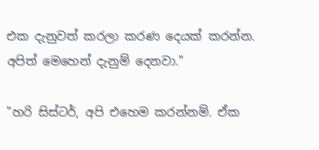එක දැනුවත් කරලා කරණ දෙයක් කරන්න. අපිත් මෙහෙන් දැනුම් දෙනවා."

"හරි සිස්ටර්, අපි එහෙම කරන්නම්. ඒක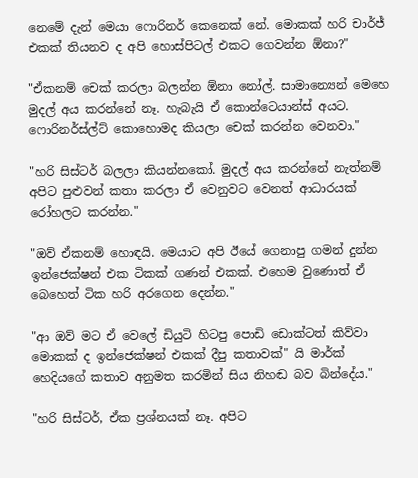නෙමේ දැන් මෙයා ෆොරිනර් කෙනෙක් නේ. මොකක් හරි චාර්ජ් එකක් තියනව ද අපි හොස්පිටල් එකට ගෙවන්න ඕනා?"

"ඒකනම් චෙක් කරලා බලන්න ඕනා නෝල්. සාමාන්‍යෙන් මෙහෙ මුදල් අය කරන්නේ නෑ. හැබැයි ඒ කොන්ටෙයාන්ස් අයට. ෆොරිනර්ස්ල්ට් කොහොමද කියලා චෙක් කරන්න වෙනවා."

"හරි සිස්ටර් බලලා කියන්නකෝ. මුදල් අය කරන්නේ නැත්නම් අපිට පුළුවන් කතා කරලා ඒ වෙනුවට වෙනත් ආධාරයක් රෝහලට කරන්න."

"ඔව් ඒකනම් හොඳයි. මෙයාට අපි ඊයේ ගෙනාපු ගමන් දුන්න ඉන්ජෙක්ෂන් එක ටිකක් ගණන් එකක්. එහෙම වුණොත් ඒ බෙහෙත් ටික හරි අරගෙන දෙන්න."

"ආ ඔව් මට ඒ වෙලේ ඩියුටි හිටපු පොඩි ඩොක්ටත් කිව්වා මොකක් ද ඉන්ජෙක්ෂන් එකක් දීපු කතාවක්" යි මාර්ක් හෙදියගේ කතාව අනුමත කරමින් සිය නිහඬ බව බින්දේය."

"හරි සිස්ටර්, ඒක ප්‍රශ්නයක් නෑ. අපිට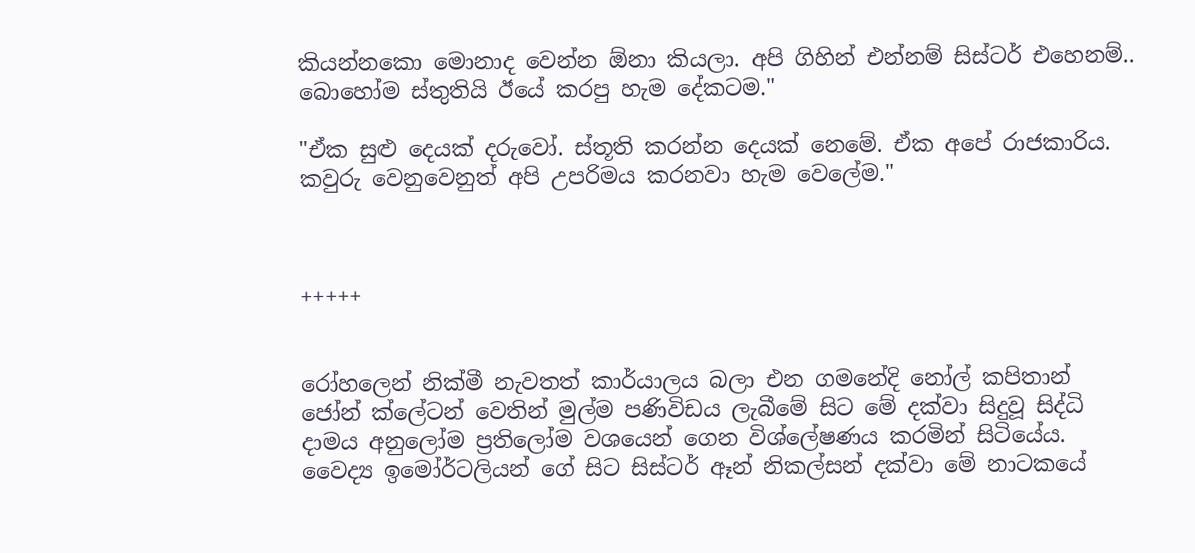කියන්නකො මොනාද වෙන්න ඕනා කියලා. අපි ගිහින් එන්නම් සිස්ටර් එහෙනම්.. බොහෝම ස්තුතියි ඊයේ කරපු හැම දේකටම."

"ඒක සුළු දෙයක් දරුවෝ. ස්තූති කරන්න දෙයක් නෙමේ. ඒක අපේ රාජකාරිය. කවුරු වෙනුවෙනුත් අපි උපරිමය කරනවා හැම වෙලේම."



+++++


රෝහලෙන් නික්මී නැවතත් කාර්යාලය බලා එන ගමනේදි නෝල් කපිතාන් ජෝන් ක්ලේටන් වෙතින් මුල්ම පණිවිඩය ලැබීමේ සිට මේ දක්වා සිදුවූ සිද්ධි දාමය අනුලෝම ප්‍රතිලෝම වශයෙන් ගෙන විශ්ලේෂණය කරමින් සිටියේය. වෛද්‍ය ඉමෝර්ටලියන් ගේ සිට සිස්ටර් ඈන් නිකල්සන් දක්වා මේ නාටකයේ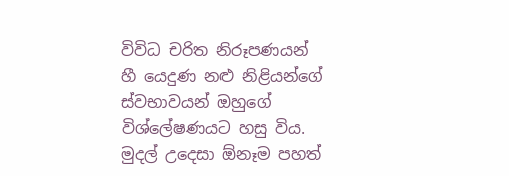විවිධ චරිත නිරූපණයන් හී යෙදුණ නළු නිළියන්ගේ ස්වභාවයන් ඔහුගේ විශ්ලේෂණයට හසු විය. මුදල් උදෙසා ඕනෑම පහත්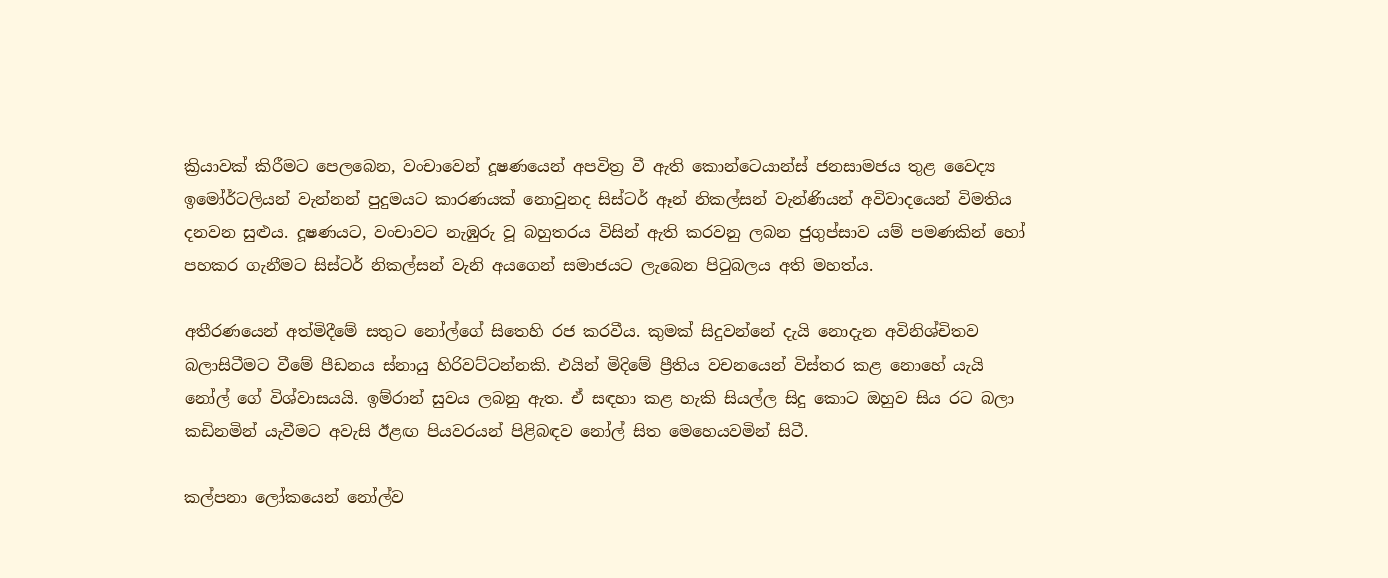ක්‍රියාවක් කිරීමට පෙලබෙන, වංචාවෙන් දූෂණයෙන් අපවිත්‍ර වී ඇති කොන්ටෙයාන්ස් ජනසාමජය තුළ වෛද්‍ය ඉමෝර්ටලියන් වැන්නන් පුදුමයට කාරණයක් නොවුනද සිස්ටර් ඈන් නිකල්සන් වැන්ණියන් අවිවාදයෙන් විමතිය දනවන සුළුය. දූෂණයට, වංචාවට නැඹුරු වූ බහුතරය විසින් ඇති කරවනු ලබන ජුගුප්සාව යම් පමණකින් හෝ පහකර ගැනීමට සිස්ටර් නිකල්සන් වැනි අයගෙන් සමාජයට ලැබෙන පි‍ටුබලය අති මහත්ය.

අතීරණයෙන් අත්මිදීමේ සතුට නෝල්ගේ සිතෙහි රජ කරවීය. කුමක් සිදුවන්නේ දැයි නොදැන අවිනිශ්චිතව බලාසිටීමට වීමේ පීඩනය ස්නායු හිරිවට්ටන්නකි. එයින් මිදිමේ ප්‍රීතිය වචනයෙන් විස්තර කළ නොහේ යැයි නෝල් ගේ විශ්වාසයයි. ඉම්රාන් සුවය ලබනු ඇත. ඒ සඳහා කළ හැකි සියල්ල සිදු කොට ඔහුව සිය රට බලා කඩිනමින් යැවීමට අවැසි ඊළඟ පියවරයන් පිළිබඳව නෝල් සිත මෙහෙයවමින් සිටී.

කල්පනා ලෝකයෙන් නෝල්ව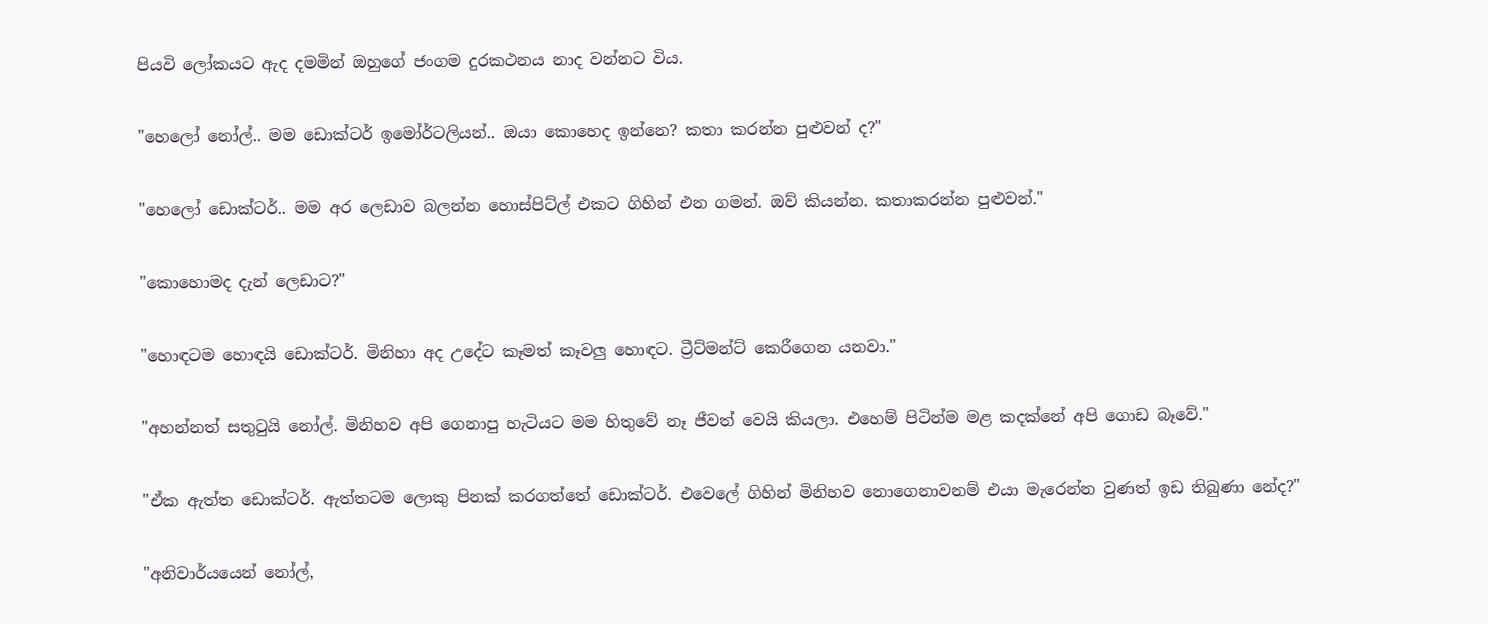පියවි ලෝකයට ඇද දමමින් ඔහුගේ ජංගම දුරකථනය නාද වන්නට විය.

"හෙලෝ නෝල්.. මම ඩොක්ටර් ඉමෝර්ටලියන්.. ඔයා කොහෙද ඉන්නෙ? කතා කරන්න පුළුවන් ද?"

"හෙලෝ ඩොක්ටර්.. මම අර ලෙඩාව බලන්න හොස්පිට්ල් එකට ගිහින් එන ගමන්. ඔව් කියන්න. කතාකරන්න පුළුවන්."

"කොහොමද දැන් ලෙඩාට?"

"හොඳටම හොඳයි ඩොක්ටර්. මිනිහා අද උදේට කෑමත් කෑවලු හොඳට. ට්‍රීට්මන්ට් කෙරීගෙන යනවා."

"අහන්නත් සතු‍ටුයි නෝල්. මිනිහව අපි ගෙනාපු හැටියට මම හිතුවේ නෑ ජීවත් වෙයි කියලා. එහෙම් පිටින්ම මළ කදක්නේ අපි ගොඩ බෑවේ."

"ඒක ඇත්ත ඩොක්ටර්. ඇත්තටම ලොකු පිනක් කරගත්තේ ඩොක්ටර්. එවෙලේ ගිහින් මිනිහව නොගෙනාවනම් එයා මැරෙන්න වුණත් ඉඩ තිබුණා නේද?"

"අනිවාර්යයෙන් නෝල්,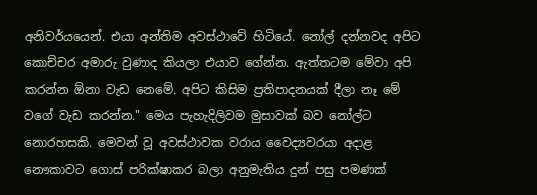අනිවර්යයෙන්. එයා අන්තිම අවස්ථාවේ හිටියේ. නෝල් දන්නවද අපිට කොච්චර අමාරු වුණාද කියලා එයාව ගේන්න. ඇත්තටම මේවා අපි කරන්න ඕනා වැඩ නෙමේ. අපිට කිසිම ප්‍රතිපාදනයක් දීලා නෑ මේ වගේ වැඩ කරන්න." මෙය පැහැදිලිවම මුසාවක් බව නෝල්ට නොරහසකි. මෙවන් වූ අවස්ථාවක වරාය වෛද්‍යවරයා අදාළ නෞකාවට ගොස් පරික්ෂාකර බලා අනුමැතිය දුන් පසු පමණක්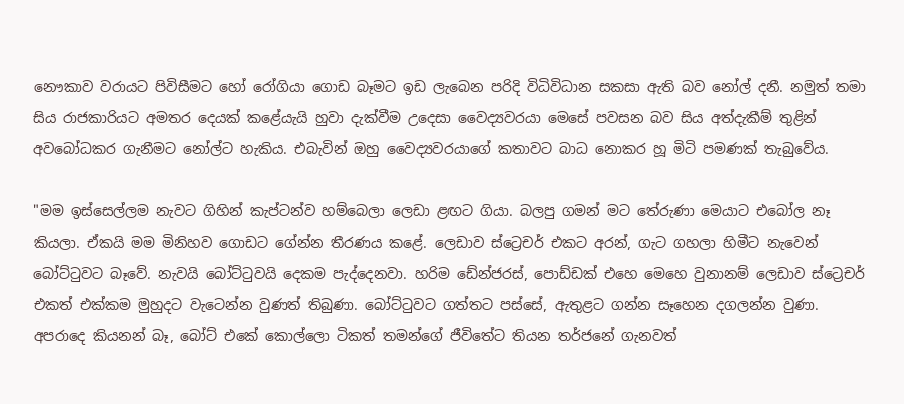නෞකාව වරායට පිවිසීමට හෝ රෝගියා ගොඩ බෑමට ඉඩ ලැබෙන පරිදි විධිවිධාන සකසා ඇති බව නෝල් දනී. නමුත් තමා සිය රාජකාරියට අමතර දෙයක් කළේයැයි හුවා දැක්වීම උදෙසා වෛද්‍යවරයා මෙසේ පවසන බව සිය අත්දැකීම් තුළින් අවබෝධකර ගැනීමට නෝල්ට හැකිය. එබැවින් ඔහු වෛද්‍යවරයාගේ කතාවට බාධ නොකර හූ මිටි පමණක් තැබුවේය.

"මම ඉස්සෙල්ලම නැවට ගිහින් කැප්ටන්ව හම්බෙලා ලෙඩා ළඟට ගියා. බලපු ගමන් මට තේරුණා මෙයාට එබෝල නෑ කියලා. ඒකයි මම මිනිහව ගොඩට ගේන්න තීරණය කළේ. ලෙඩාව ස්ට්‍රෙචර් එකට අරන්, ගැට ගහලා හිමීට නැවෙන් බෝට්‍ටුවට බෑවේ. නැවයි බෝට්‍ටුවයි දෙකම පැද්දෙනවා. හරිම ඩේන්ජරස්, පොඩ්ඩක් එහෙ මෙහෙ වුනානම් ලෙඩාව ස්ට්‍රෙචර් එකත් එක්කම මුහුදට වැටෙන්න වුණත් තිබුණා. බෝට්‍ටුවට ගත්තට පස්සේ, ඇතුළට ගන්න සෑහෙන දගලන්න වුණා. අපරාදෙ කියනන් බෑ, බෝට් එකේ කොල්ලො ටිකත් තමන්ගේ ජීවිතේට තියන තර්ජනේ ගැනවත්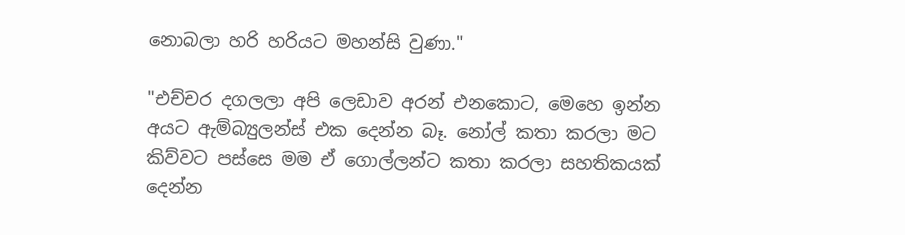නොබලා හරි හරියට මහන්සි වුණා."

"එච්චර දගලලා අපි ලෙඩාව අරන් එනකොට, මෙහෙ ඉන්න අයට ඇම්බ්‍යුලන්ස් එක දෙන්න බෑ. නෝල් කතා කරලා මට කිව්වට පස්සෙ මම ඒ ගොල්ලන්ට කතා කරලා සහතිකයක් දෙන්න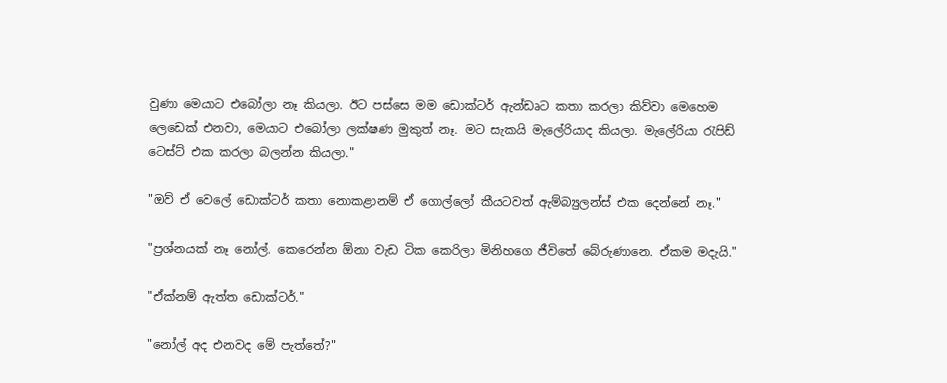වුණා මෙයාට එබෝලා නෑ කියලා. ඊට පස්සෙ මම ඩොක්ටර් ඇන්ඩෘට කතා කරලා කිව්වා මෙහෙම ලෙඩෙක් එනවා, මෙයාට එබෝලා ලක්ෂණ මුකුත් නෑ. මට සැකයි මැලේරියාද කියලා. මැලේරියා ‍රැපිඩ් ටෙස්ට් එක කරලා බලන්න කියලා."

"ඔව් ඒ වෙලේ ඩොක්ටර් කතා නොකළානම් ඒ ගොල්ලෝ කීයටවත් ඇම්බ්‍යුලන්ස් එක දෙන්නේ නෑ."

"ප්‍රශ්නයක් නෑ නෝල්. කෙරෙන්න ඕනා වැඩ ටික කෙරිලා මිනිහගෙ ජීවිතේ බේරුණානෙ. ඒකම මදැයි."

"ඒක්නම් ඇත්ත ඩොක්ටර්."

"නෝල් අද එනවද මේ පැත්තේ?"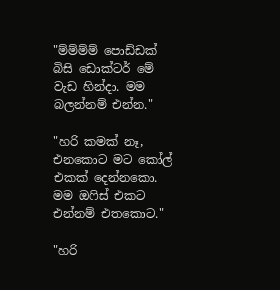"ම්ම්ම්ම් පොඩ්ඩක් බිසි ඩොක්ටර් මේ වැඩ හින්දා. මම බලන්නම් එන්න."

"හරි කමක් නෑ, එනකොට මට කෝල් එකක් දෙන්නකො. මම ඔ‍ෆිස් එකට එන්නම් එතකොට."

"හරි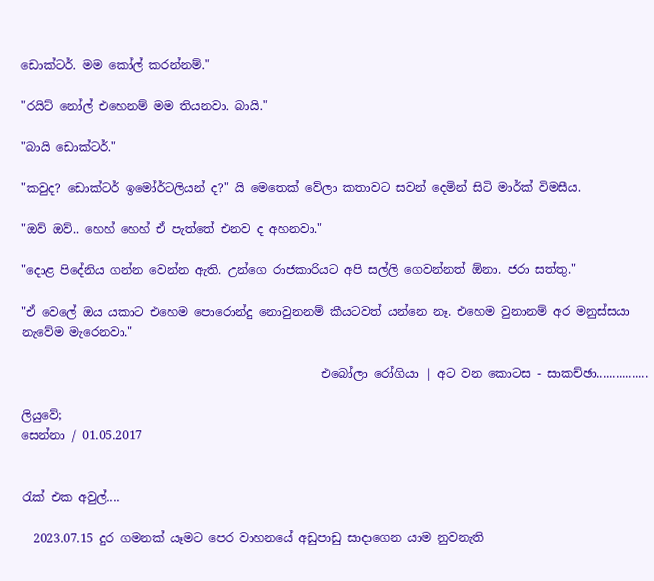ඩොක්ටර්. මම කෝල් කරන්නම්."

"රයිට් නෝල් එහෙනම් මම තියනවා. බායි."

"බායි ඩොක්ටර්."

"කවුද? ඩොක්ටර් ඉමෝර්ටලියන් ද?" යි මෙතෙක් වේලා කතාවට සවන් දෙමින් සිටි මාර්ක් විමසීය.

"ඔව් ඔව්.. හෙහ් හෙහ් ඒ පැත්තේ එනව ද අහනවා."

"දොළ පිදේනිය ගන්න වෙන්න ඇති. උන්ගෙ රාජකාරියට අපි සල්ලි ගෙවන්නත් ඕනා. ජරා සත්තු."

"ඒ වෙලේ ඔය යකාට එහෙම පොරොන්දු නොවුනනම් කීයටවත් යන්නෙ නෑ. එහෙම වුනානම් අර මනුස්සයා නැවේම මැරෙනවා."

                                                  එබෝලා රෝගියා | අට වන කොටස - සාකච්ඡා................

ලියුවේ;
සෙන්නා / 01.05.2017


රැක් එක අවුල්....

  2023.07.15 දුර ගමනක් යෑමට පෙර වාහනයේ අඩුපාඩු සාදාගෙන යාම නුවනැති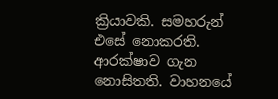ක්‍රියාවකි. සමහරුන් එසේ නොකරති. ආරක්ෂාව ගැන නොසිතති. වාහනයේ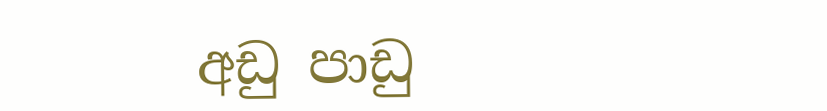අඩු පාඩු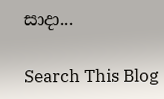සාදා...

Search This Blog